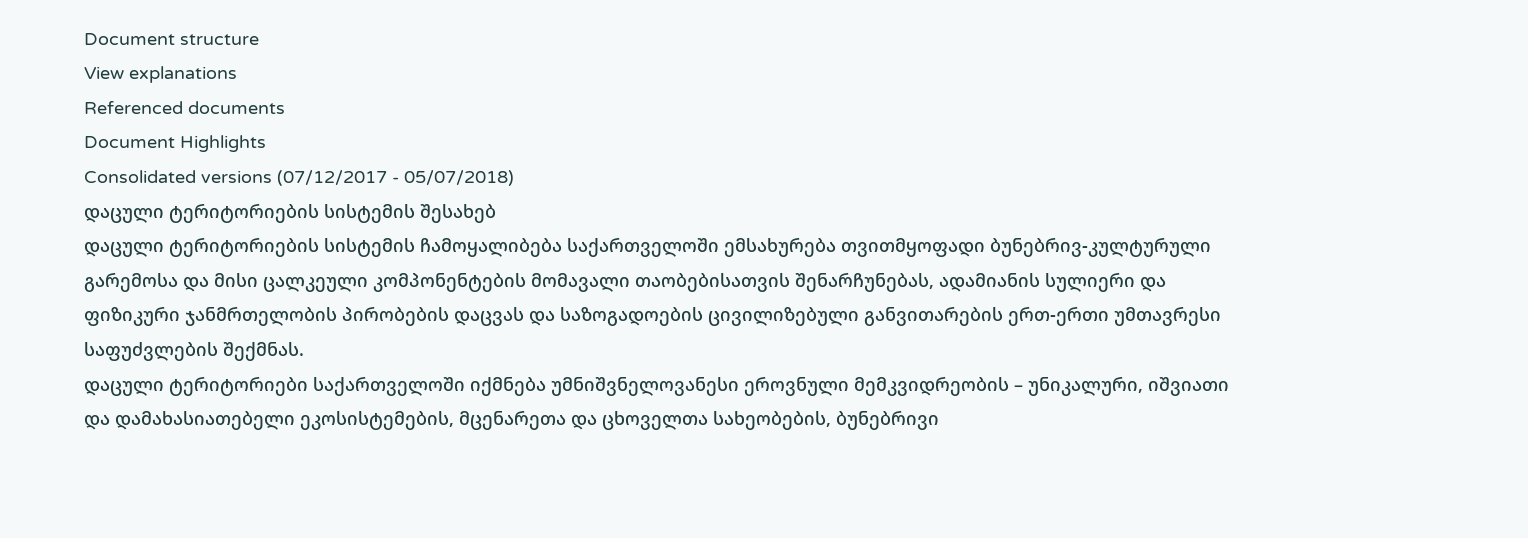Document structure
View explanations
Referenced documents
Document Highlights
Consolidated versions (07/12/2017 - 05/07/2018)
დაცული ტერიტორიების სისტემის შესახებ
დაცული ტერიტორიების სისტემის ჩამოყალიბება საქართველოში ემსახურება თვითმყოფადი ბუნებრივ-კულტურული გარემოსა და მისი ცალკეული კომპონენტების მომავალი თაობებისათვის შენარჩუნებას, ადამიანის სულიერი და ფიზიკური ჯანმრთელობის პირობების დაცვას და საზოგადოების ცივილიზებული განვითარების ერთ-ერთი უმთავრესი საფუძვლების შექმნას.
დაცული ტერიტორიები საქართველოში იქმნება უმნიშვნელოვანესი ეროვნული მემკვიდრეობის – უნიკალური, იშვიათი და დამახასიათებელი ეკოსისტემების, მცენარეთა და ცხოველთა სახეობების, ბუნებრივი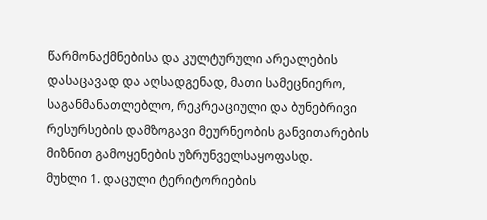წარმონაქმნებისა და კულტურული არეალების დასაცავად და აღსადგენად, მათი სამეცნიერო, საგანმანათლებლო, რეკრეაციული და ბუნებრივი რესურსების დამზოგავი მეურნეობის განვითარების მიზნით გამოყენების უზრუნველსაყოფასდ.
მუხლი 1. დაცული ტერიტორიების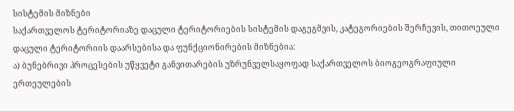სისტემის მიზნები
საქართველოს ტერიტორიაზე დაცული ტერიტორიების სისტემის დაგეგმვის, კატეგორიების შერჩევის, თითოეული დაცული ტერიტორიის დაარსებისა და ფუნქციონირების მიზნებია:
ა) ბუნებრივი პროცესების უწყვეტი განვითარების უზრუნველსაყოფად საქართველოს ბიოგეოგრაფიული ერთეულების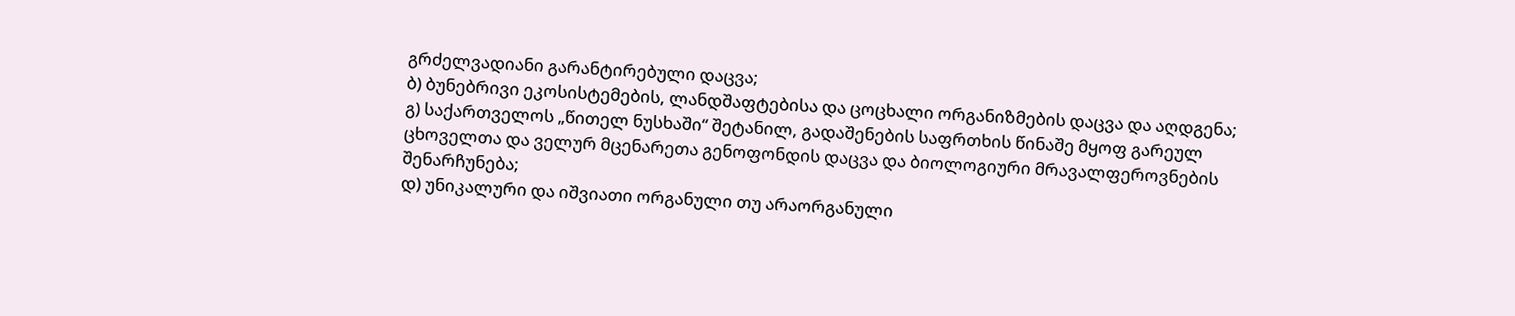გრძელვადიანი გარანტირებული დაცვა;
ბ) ბუნებრივი ეკოსისტემების, ლანდშაფტებისა და ცოცხალი ორგანიზმების დაცვა და აღდგენა;
გ) საქართველოს „წითელ ნუსხაში“ შეტანილ, გადაშენების საფრთხის წინაშე მყოფ გარეულ ცხოველთა და ველურ მცენარეთა გენოფონდის დაცვა და ბიოლოგიური მრავალფეროვნების შენარჩუნება;
დ) უნიკალური და იშვიათი ორგანული თუ არაორგანული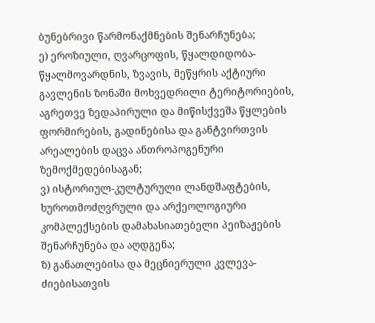ბუნებრივი წარმონაქმნების შენარჩუნება;
ე) ეროზიული, ღვარცოფის, წყალდიდობა-წყალმოვარდნის, ზვავის, მეწყრის აქტიური გავლენის ზონაში მოხვედრილი ტერიტორიების, აგრეთვე ზედაპირული და მიწისქვეშა წყლების ფორმირების, გადინებისა და განტვირთვის არეალების დაცვა ანთროპოგენური ზემოქმედებისაგან;
ვ) ისტორიულ-კულტურული ლანდშაფტების, ხუროთმოძღვრული და არქეოლოგიური კომპლექსების დამახასიათებელი პეიზაჟების შენარჩუნება და აღდგენა;
ზ) განათლებისა და მეცნიერული კვლევა-ძიებისათვის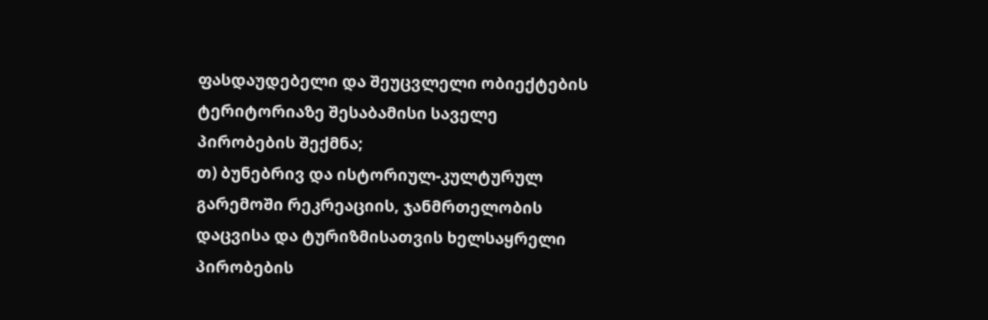ფასდაუდებელი და შეუცვლელი ობიექტების ტერიტორიაზე შესაბამისი საველე პირობების შექმნა;
თ) ბუნებრივ და ისტორიულ-კულტურულ გარემოში რეკრეაციის, ჯანმრთელობის დაცვისა და ტურიზმისათვის ხელსაყრელი პირობების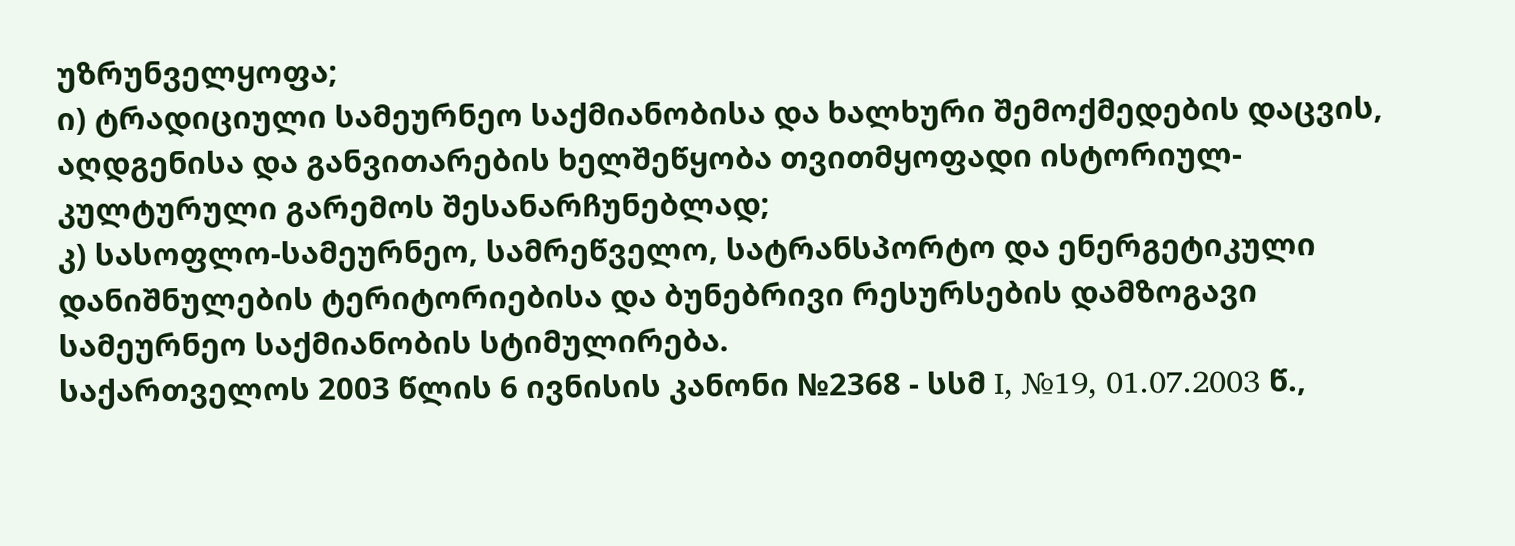უზრუნველყოფა;
ი) ტრადიციული სამეურნეო საქმიანობისა და ხალხური შემოქმედების დაცვის, აღდგენისა და განვითარების ხელშეწყობა თვითმყოფადი ისტორიულ-კულტურული გარემოს შესანარჩუნებლად;
კ) სასოფლო-სამეურნეო, სამრეწველო, სატრანსპორტო და ენერგეტიკული დანიშნულების ტერიტორიებისა და ბუნებრივი რესურსების დამზოგავი სამეურნეო საქმიანობის სტიმულირება.
საქართველოს 2003 წლის 6 ივნისის კანონი №2368 - სსმ I, №19, 01.07.2003 წ.,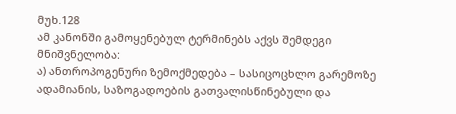მუხ.128
ამ კანონში გამოყენებულ ტერმინებს აქვს შემდეგი მნიშვნელობა:
ა) ანთროპოგენური ზემოქმედება – სასიცოცხლო გარემოზე ადამიანის, საზოგადოების გათვალისწინებული და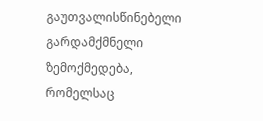გაუთვალისწინებელი გარდამქმნელი ზემოქმედება, რომელსაც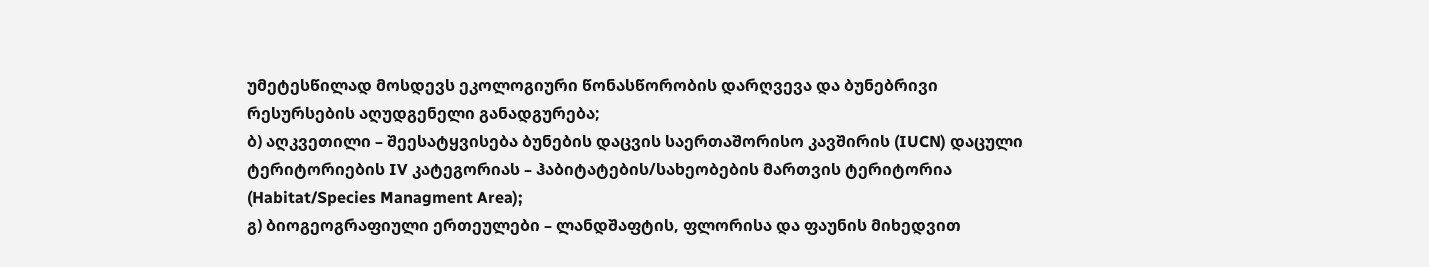უმეტესწილად მოსდევს ეკოლოგიური წონასწორობის დარღვევა და ბუნებრივი რესურსების აღუდგენელი განადგურება;
ბ) აღკვეთილი – შეესატყვისება ბუნების დაცვის საერთაშორისო კავშირის (IUCN) დაცული ტერიტორიების IV კატეგორიას – ჰაბიტატების/სახეობების მართვის ტერიტორია (Habitat/Species Managment Area);
გ) ბიოგეოგრაფიული ერთეულები – ლანდშაფტის, ფლორისა და ფაუნის მიხედვით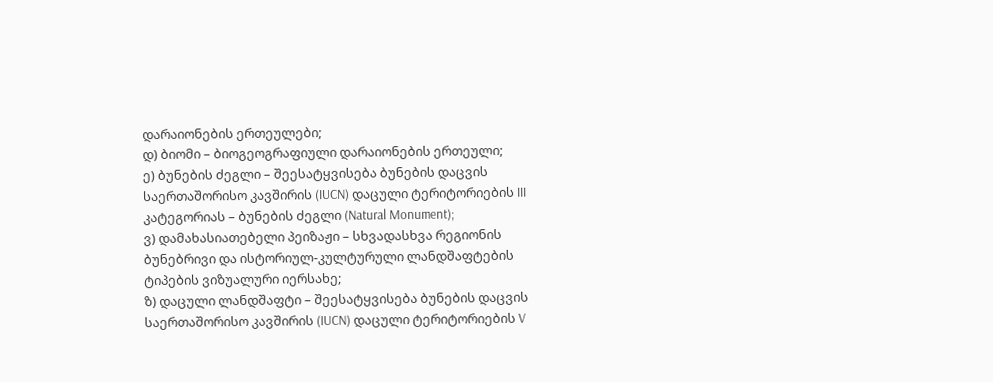დარაიონების ერთეულები;
დ) ბიომი – ბიოგეოგრაფიული დარაიონების ერთეული;
ე) ბუნების ძეგლი – შეესატყვისება ბუნების დაცვის საერთაშორისო კავშირის (IUCN) დაცული ტერიტორიების III კატეგორიას – ბუნების ძეგლი (Natural Monument);
ვ) დამახასიათებელი პეიზაჟი – სხვადასხვა რეგიონის ბუნებრივი და ისტორიულ-კულტურული ლანდშაფტების ტიპების ვიზუალური იერსახე;
ზ) დაცული ლანდშაფტი – შეესატყვისება ბუნების დაცვის საერთაშორისო კავშირის (IUCN) დაცული ტერიტორიების V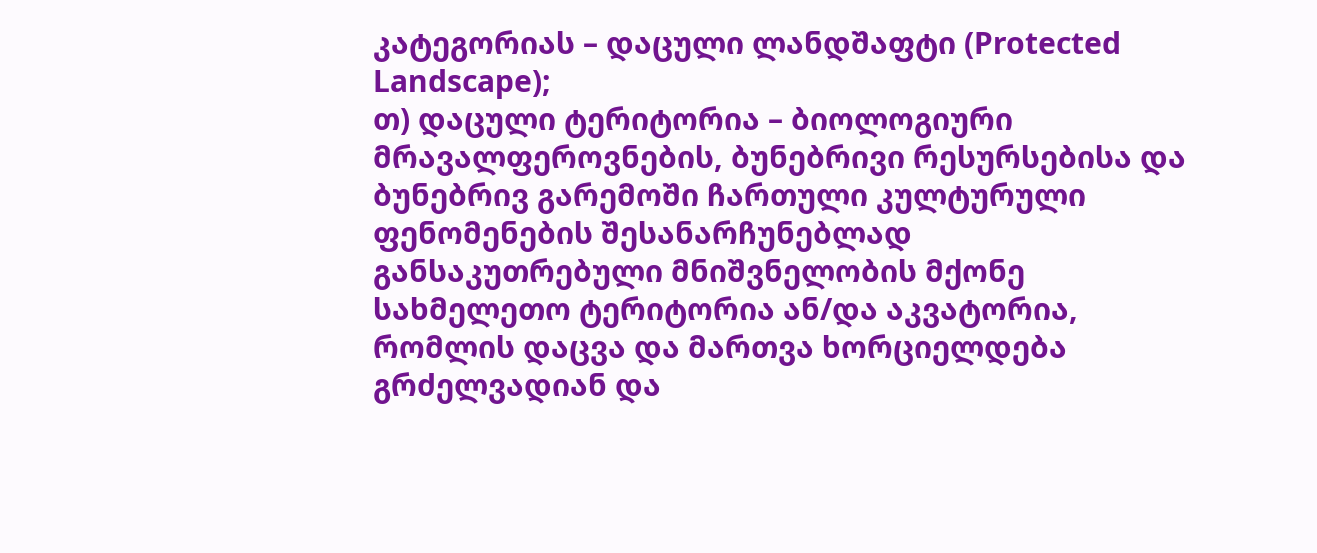კატეგორიას – დაცული ლანდშაფტი (Protected Landscape);
თ) დაცული ტერიტორია – ბიოლოგიური მრავალფეროვნების, ბუნებრივი რესურსებისა და ბუნებრივ გარემოში ჩართული კულტურული ფენომენების შესანარჩუნებლად განსაკუთრებული მნიშვნელობის მქონე სახმელეთო ტერიტორია ან/და აკვატორია, რომლის დაცვა და მართვა ხორციელდება გრძელვადიან და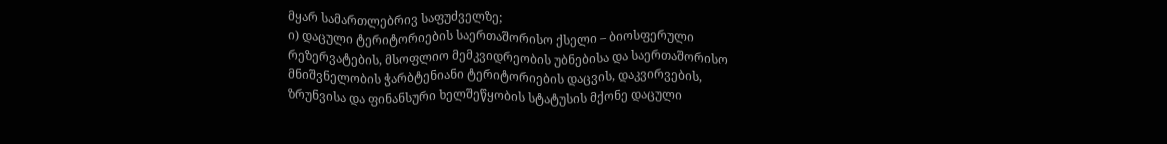მყარ სამართლებრივ საფუძველზე;
ი) დაცული ტერიტორიების საერთაშორისო ქსელი – ბიოსფერული რეზერვატების, მსოფლიო მემკვიდრეობის უბნებისა და საერთაშორისო მნიშვნელობის ჭარბტენიანი ტერიტორიების დაცვის, დაკვირვების, ზრუნვისა და ფინანსური ხელშეწყობის სტატუსის მქონე დაცული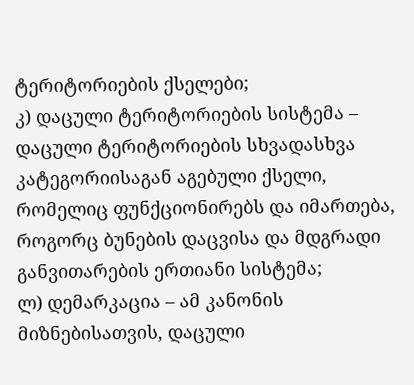ტერიტორიების ქსელები;
კ) დაცული ტერიტორიების სისტემა – დაცული ტერიტორიების სხვადასხვა კატეგორიისაგან აგებული ქსელი, რომელიც ფუნქციონირებს და იმართება, როგორც ბუნების დაცვისა და მდგრადი განვითარების ერთიანი სისტემა;
ლ) დემარკაცია – ამ კანონის მიზნებისათვის, დაცული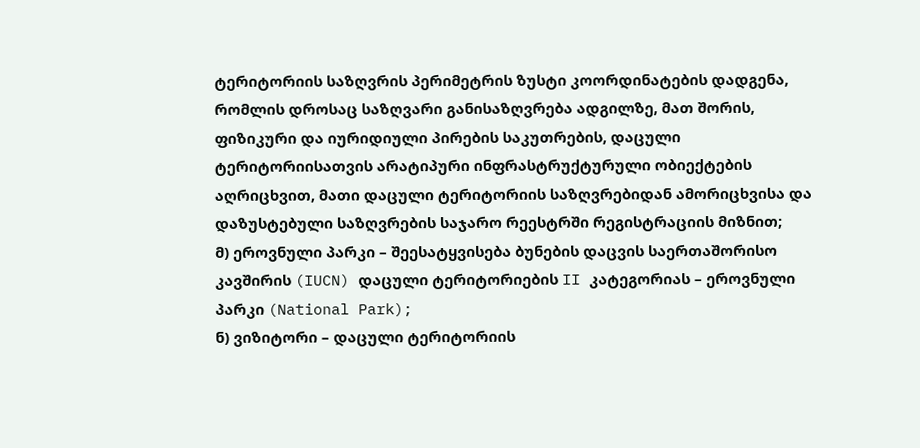ტერიტორიის საზღვრის პერიმეტრის ზუსტი კოორდინატების დადგენა, რომლის დროსაც საზღვარი განისაზღვრება ადგილზე, მათ შორის, ფიზიკური და იურიდიული პირების საკუთრების, დაცული ტერიტორიისათვის არატიპური ინფრასტრუქტურული ობიექტების აღრიცხვით, მათი დაცული ტერიტორიის საზღვრებიდან ამორიცხვისა და დაზუსტებული საზღვრების საჯარო რეესტრში რეგისტრაციის მიზნით;
მ) ეროვნული პარკი – შეესატყვისება ბუნების დაცვის საერთაშორისო კავშირის (IUCN) დაცული ტერიტორიების II კატეგორიას – ეროვნული პარკი (National Park);
ნ) ვიზიტორი – დაცული ტერიტორიის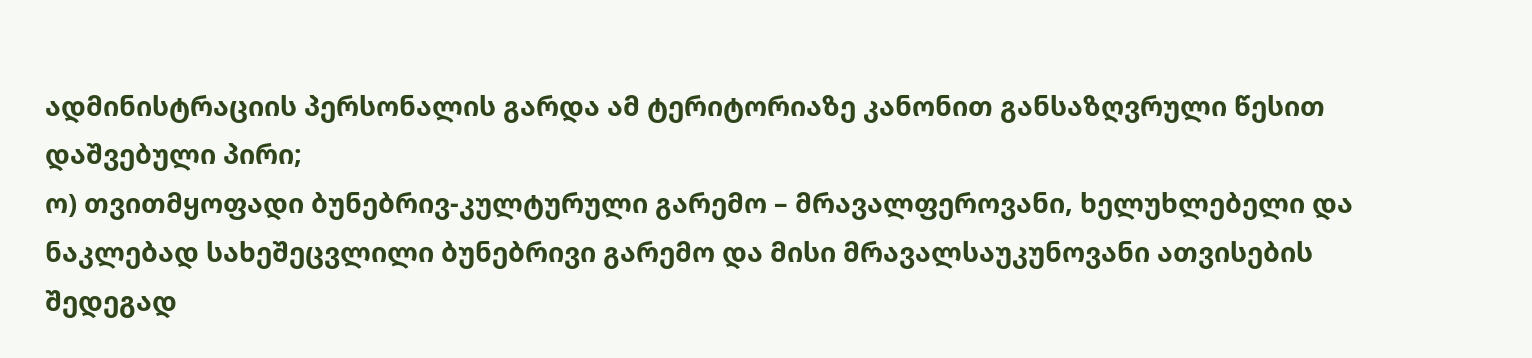ადმინისტრაციის პერსონალის გარდა ამ ტერიტორიაზე კანონით განსაზღვრული წესით დაშვებული პირი;
ო) თვითმყოფადი ბუნებრივ-კულტურული გარემო – მრავალფეროვანი, ხელუხლებელი და ნაკლებად სახეშეცვლილი ბუნებრივი გარემო და მისი მრავალსაუკუნოვანი ათვისების შედეგად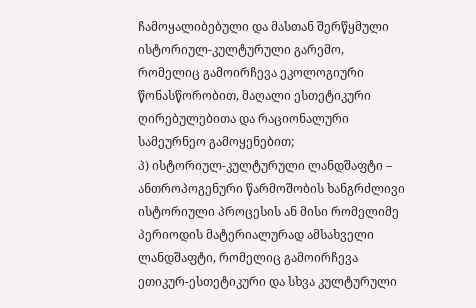ჩამოყალიბებული და მასთან შერწყმული ისტორიულ-კულტურული გარემო, რომელიც გამოირჩევა ეკოლოგიური წონასწორობით, მაღალი ესთეტიკური ღირებულებითა და რაციონალური სამეურნეო გამოყენებით;
პ) ისტორიულ-კულტურული ლანდშაფტი – ანთროპოგენური წარმოშობის ხანგრძლივი ისტორიული პროცესის ან მისი რომელიმე პერიოდის მატერიალურად ამსახველი ლანდშაფტი, რომელიც გამოირჩევა ეთიკურ-ესთეტიკური და სხვა კულტურული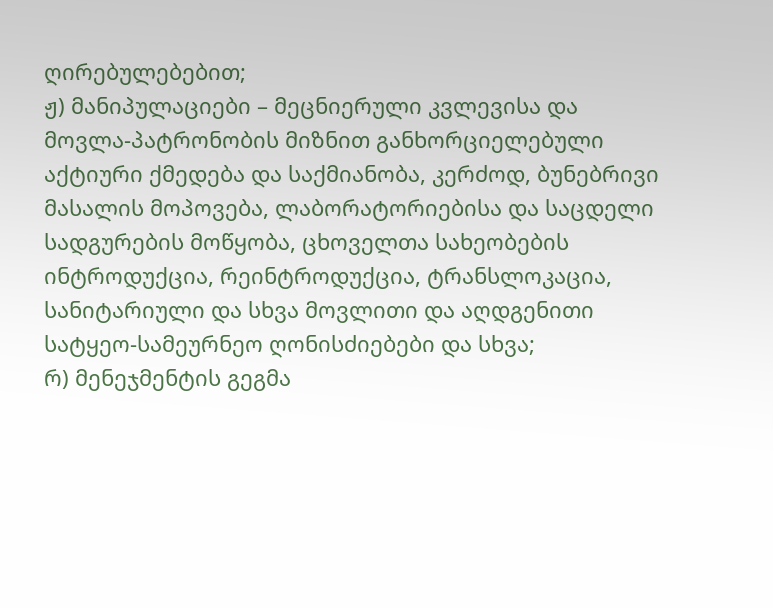ღირებულებებით;
ჟ) მანიპულაციები – მეცნიერული კვლევისა და მოვლა-პატრონობის მიზნით განხორციელებული აქტიური ქმედება და საქმიანობა, კერძოდ, ბუნებრივი მასალის მოპოვება, ლაბორატორიებისა და საცდელი სადგურების მოწყობა, ცხოველთა სახეობების ინტროდუქცია, რეინტროდუქცია, ტრანსლოკაცია, სანიტარიული და სხვა მოვლითი და აღდგენითი სატყეო-სამეურნეო ღონისძიებები და სხვა;
რ) მენეჯმენტის გეგმა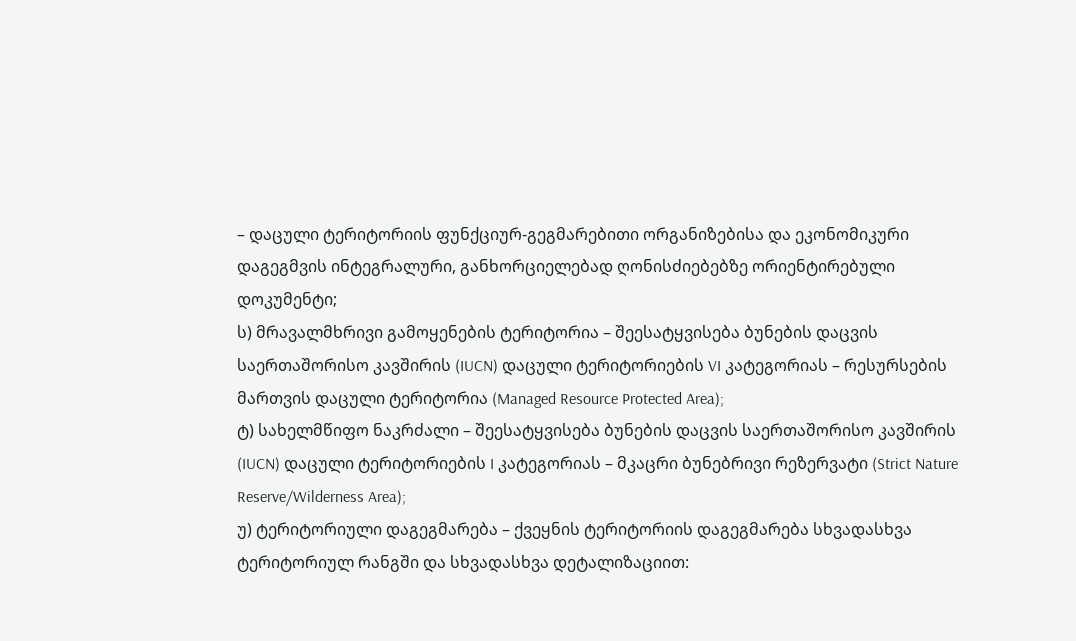– დაცული ტერიტორიის ფუნქციურ-გეგმარებითი ორგანიზებისა და ეკონომიკური დაგეგმვის ინტეგრალური, განხორციელებად ღონისძიებებზე ორიენტირებული დოკუმენტი;
ს) მრავალმხრივი გამოყენების ტერიტორია – შეესატყვისება ბუნების დაცვის საერთაშორისო კავშირის (IUCN) დაცული ტერიტორიების VI კატეგორიას – რესურსების მართვის დაცული ტერიტორია (Managed Resource Protected Area);
ტ) სახელმწიფო ნაკრძალი – შეესატყვისება ბუნების დაცვის საერთაშორისო კავშირის (IUCN) დაცული ტერიტორიების I კატეგორიას – მკაცრი ბუნებრივი რეზერვატი (Strict Nature Reserve/Wilderness Area);
უ) ტერიტორიული დაგეგმარება – ქვეყნის ტერიტორიის დაგეგმარება სხვადასხვა ტერიტორიულ რანგში და სხვადასხვა დეტალიზაციით: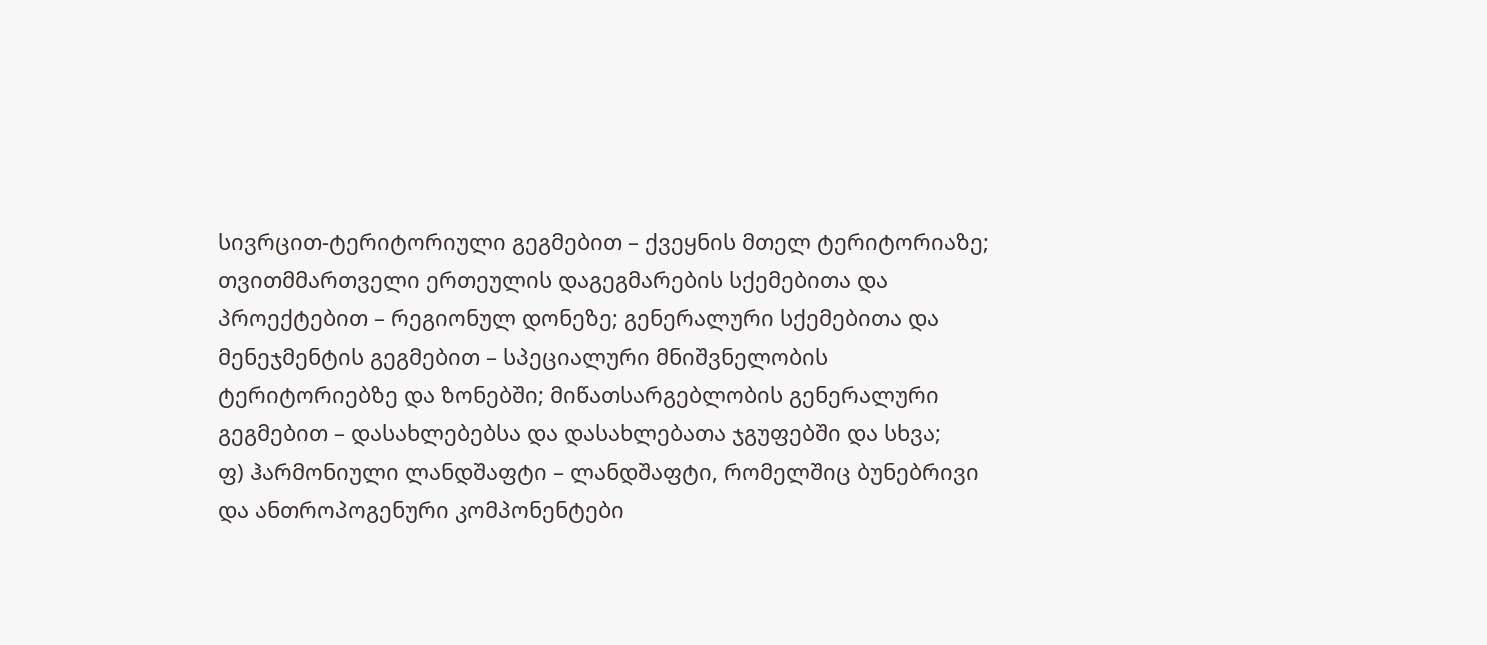სივრცით-ტერიტორიული გეგმებით – ქვეყნის მთელ ტერიტორიაზე; თვითმმართველი ერთეულის დაგეგმარების სქემებითა და პროექტებით – რეგიონულ დონეზე; გენერალური სქემებითა და მენეჯმენტის გეგმებით – სპეციალური მნიშვნელობის ტერიტორიებზე და ზონებში; მიწათსარგებლობის გენერალური გეგმებით – დასახლებებსა და დასახლებათა ჯგუფებში და სხვა;
ფ) ჰარმონიული ლანდშაფტი – ლანდშაფტი, რომელშიც ბუნებრივი და ანთროპოგენური კომპონენტები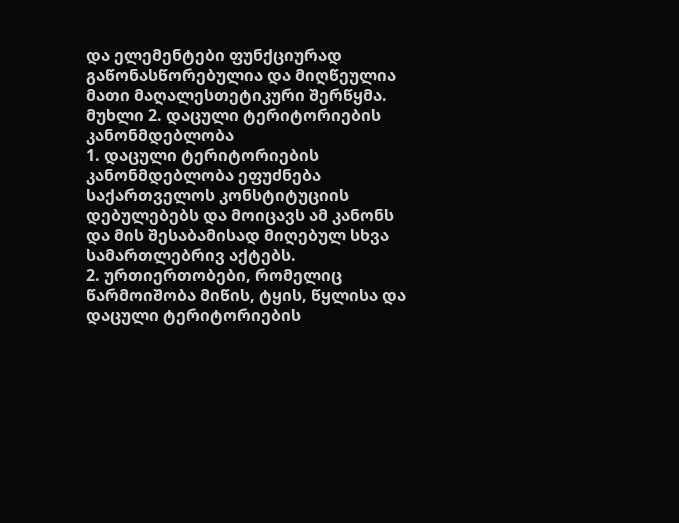და ელემენტები ფუნქციურად გაწონასწორებულია და მიღწეულია მათი მაღალესთეტიკური შერწყმა.
მუხლი 2. დაცული ტერიტორიების კანონმდებლობა
1. დაცული ტერიტორიების კანონმდებლობა ეფუძნება საქართველოს კონსტიტუციის დებულებებს და მოიცავს ამ კანონს და მის შესაბამისად მიღებულ სხვა სამართლებრივ აქტებს.
2. ურთიერთობები, რომელიც წარმოიშობა მიწის, ტყის, წყლისა და დაცული ტერიტორიების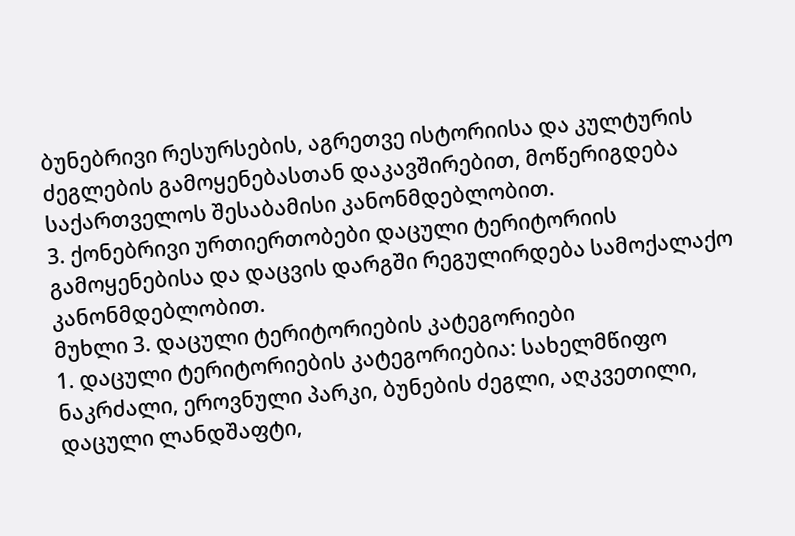ბუნებრივი რესურსების, აგრეთვე ისტორიისა და კულტურის ძეგლების გამოყენებასთან დაკავშირებით, მოწერიგდება საქართველოს შესაბამისი კანონმდებლობით.
3. ქონებრივი ურთიერთობები დაცული ტერიტორიის გამოყენებისა და დაცვის დარგში რეგულირდება სამოქალაქო კანონმდებლობით.
მუხლი 3. დაცული ტერიტორიების კატეგორიები
1. დაცული ტერიტორიების კატეგორიებია: სახელმწიფო ნაკრძალი, ეროვნული პარკი, ბუნების ძეგლი, აღკვეთილი, დაცული ლანდშაფტი,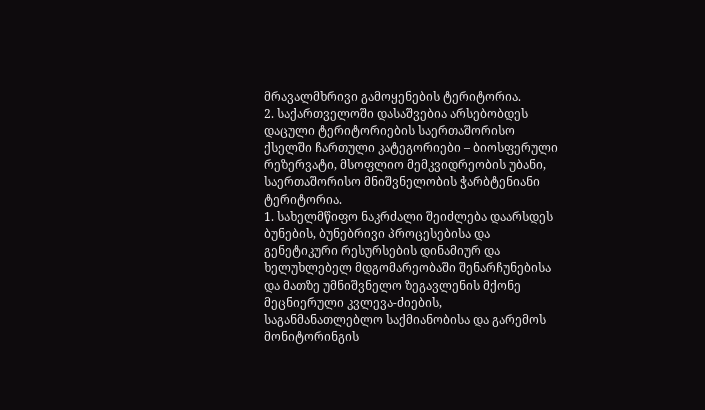მრავალმხრივი გამოყენების ტერიტორია.
2. საქართველოში დასაშვებია არსებობდეს დაცული ტერიტორიების საერთაშორისო ქსელში ჩართული კატეგორიები – ბიოსფერული რეზერვატი, მსოფლიო მემკვიდრეობის უბანი, საერთაშორისო მნიშვნელობის ჭარბტენიანი ტერიტორია.
1. სახელმწიფო ნაკრძალი შეიძლება დაარსდეს ბუნების, ბუნებრივი პროცესებისა და გენეტიკური რესურსების დინამიურ და ხელუხლებელ მდგომარეობაში შენარჩუნებისა და მათზე უმნიშვნელო ზეგავლენის მქონე მეცნიერული კვლევა-ძიების, საგანმანათლებლო საქმიანობისა და გარემოს მონიტორინგის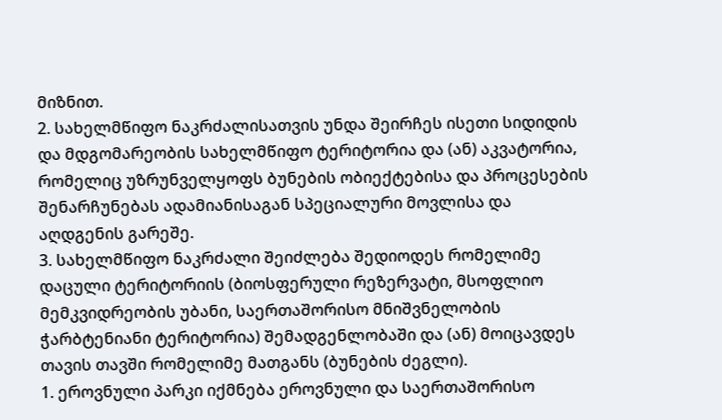მიზნით.
2. სახელმწიფო ნაკრძალისათვის უნდა შეირჩეს ისეთი სიდიდის და მდგომარეობის სახელმწიფო ტერიტორია და (ან) აკვატორია, რომელიც უზრუნველყოფს ბუნების ობიექტებისა და პროცესების შენარჩუნებას ადამიანისაგან სპეციალური მოვლისა და აღდგენის გარეშე.
3. სახელმწიფო ნაკრძალი შეიძლება შედიოდეს რომელიმე დაცული ტერიტორიის (ბიოსფერული რეზერვატი, მსოფლიო მემკვიდრეობის უბანი, საერთაშორისო მნიშვნელობის ჭარბტენიანი ტერიტორია) შემადგენლობაში და (ან) მოიცავდეს თავის თავში რომელიმე მათგანს (ბუნების ძეგლი).
1. ეროვნული პარკი იქმნება ეროვნული და საერთაშორისო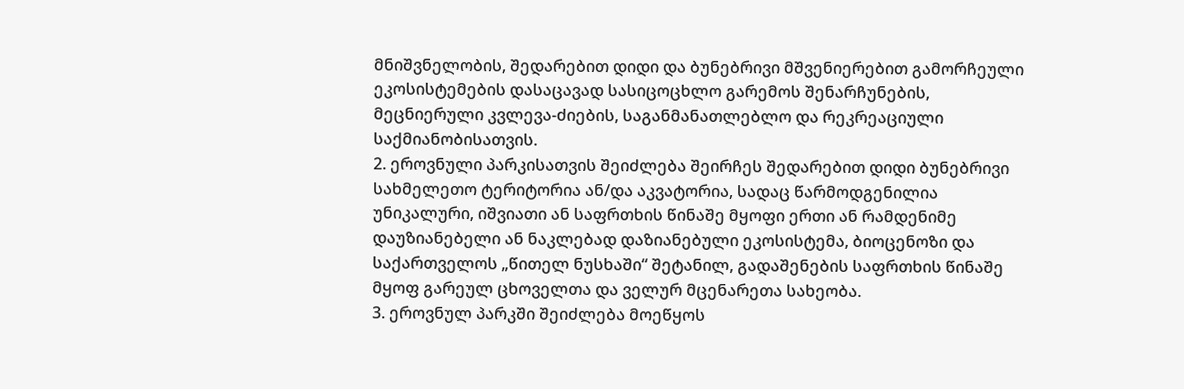მნიშვნელობის, შედარებით დიდი და ბუნებრივი მშვენიერებით გამორჩეული ეკოსისტემების დასაცავად სასიცოცხლო გარემოს შენარჩუნების, მეცნიერული კვლევა-ძიების, საგანმანათლებლო და რეკრეაციული საქმიანობისათვის.
2. ეროვნული პარკისათვის შეიძლება შეირჩეს შედარებით დიდი ბუნებრივი სახმელეთო ტერიტორია ან/და აკვატორია, სადაც წარმოდგენილია უნიკალური, იშვიათი ან საფრთხის წინაშე მყოფი ერთი ან რამდენიმე დაუზიანებელი ან ნაკლებად დაზიანებული ეკოსისტემა, ბიოცენოზი და საქართველოს „წითელ ნუსხაში“ შეტანილ, გადაშენების საფრთხის წინაშე მყოფ გარეულ ცხოველთა და ველურ მცენარეთა სახეობა.
3. ეროვნულ პარკში შეიძლება მოეწყოს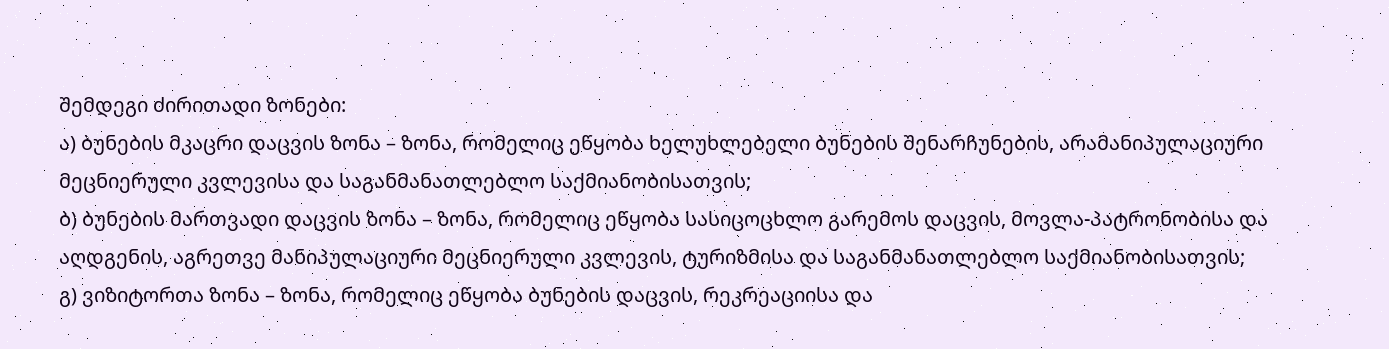შემდეგი ძირითადი ზონები:
ა) ბუნების მკაცრი დაცვის ზონა – ზონა, რომელიც ეწყობა ხელუხლებელი ბუნების შენარჩუნების, არამანიპულაციური მეცნიერული კვლევისა და საგანმანათლებლო საქმიანობისათვის;
ბ) ბუნების მართვადი დაცვის ზონა – ზონა, რომელიც ეწყობა სასიცოცხლო გარემოს დაცვის, მოვლა-პატრონობისა და აღდგენის, აგრეთვე მანიპულაციური მეცნიერული კვლევის, ტურიზმისა და საგანმანათლებლო საქმიანობისათვის;
გ) ვიზიტორთა ზონა – ზონა, რომელიც ეწყობა ბუნების დაცვის, რეკრეაციისა და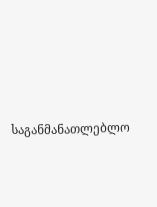საგანმანათლებლო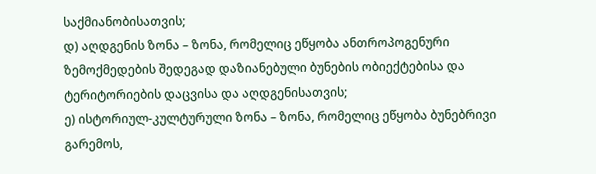საქმიანობისათვის;
დ) აღდგენის ზონა – ზონა, რომელიც ეწყობა ანთროპოგენური ზემოქმედების შედეგად დაზიანებული ბუნების ობიექტებისა და ტერიტორიების დაცვისა და აღდგენისათვის;
ე) ისტორიულ-კულტურული ზონა – ზონა, რომელიც ეწყობა ბუნებრივი გარემოს,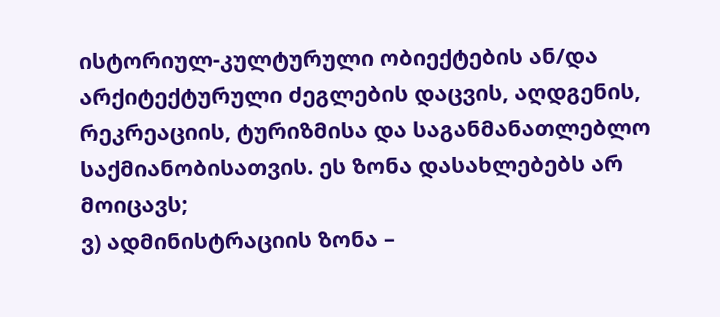ისტორიულ-კულტურული ობიექტების ან/და არქიტექტურული ძეგლების დაცვის, აღდგენის, რეკრეაციის, ტურიზმისა და საგანმანათლებლო საქმიანობისათვის. ეს ზონა დასახლებებს არ მოიცავს;
ვ) ადმინისტრაციის ზონა –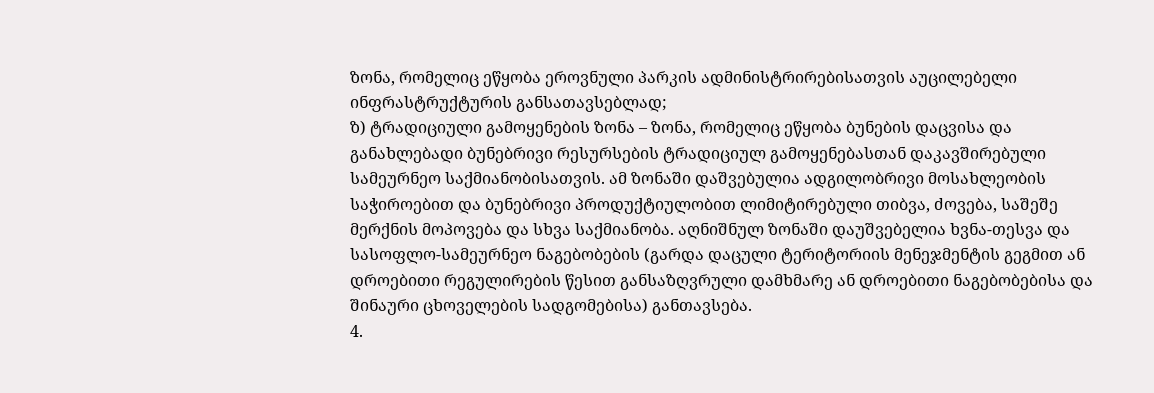ზონა, რომელიც ეწყობა ეროვნული პარკის ადმინისტრირებისათვის აუცილებელი ინფრასტრუქტურის განსათავსებლად;
ზ) ტრადიციული გამოყენების ზონა – ზონა, რომელიც ეწყობა ბუნების დაცვისა და განახლებადი ბუნებრივი რესურსების ტრადიციულ გამოყენებასთან დაკავშირებული სამეურნეო საქმიანობისათვის. ამ ზონაში დაშვებულია ადგილობრივი მოსახლეობის საჭიროებით და ბუნებრივი პროდუქტიულობით ლიმიტირებული თიბვა, ძოვება, საშეშე მერქნის მოპოვება და სხვა საქმიანობა. აღნიშნულ ზონაში დაუშვებელია ხვნა-თესვა და სასოფლო-სამეურნეო ნაგებობების (გარდა დაცული ტერიტორიის მენეჯმენტის გეგმით ან დროებითი რეგულირების წესით განსაზღვრული დამხმარე ან დროებითი ნაგებობებისა და შინაური ცხოველების სადგომებისა) განთავსება.
4.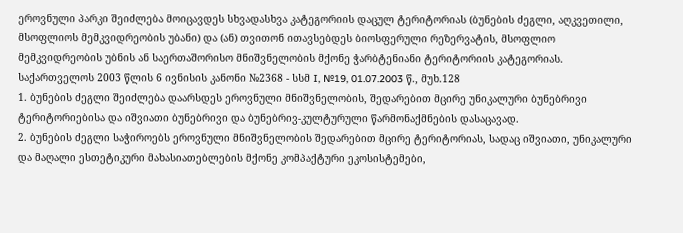ეროვნული პარკი შეიძლება მოიცავდეს სხვადასხვა კატეგორიის დაცულ ტერიტორიას (ბუნების ძეგლი, აღკვეთილი, მსოფლიოს მემკვიდრეობის უბანი) და (ან) თვითონ ითავსებდეს ბიოსფერული რეზერვატის, მსოფლიო მემკვიდრეობის უბნის ან საერთაშორისო მნიშვნელობის მქონე ჭარბტენიანი ტერიტორიის კატეგორიას.
საქართველოს 2003 წლის 6 ივნისის კანონი №2368 - სსმ I, №19, 01.07.2003 წ., მუხ.128
1. ბუნების ძეგლი შეიძლება დაარსდეს ეროვნული მნიშვნელობის, შედარებით მცირე უნიკალური ბუნებრივი ტერიტორიებისა და იშვიათი ბუნებრივი და ბუნებრივ-კულტურული წარმონაქმნების დასაცავად.
2. ბუნების ძეგლი საჭიროებს ეროვნული მნიშვნელობის შედარებით მცირე ტერიტორიას, სადაც იშვიათი, უნიკალური და მაღალი ესთეტიკური მახასიათებლების მქონე კომპაქტური ეკოსისტემები,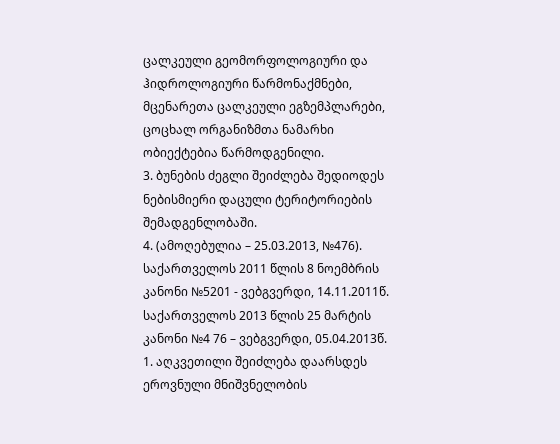ცალკეული გეომორფოლოგიური და ჰიდროლოგიური წარმონაქმნები, მცენარეთა ცალკეული ეგზემპლარები, ცოცხალ ორგანიზმთა ნამარხი ობიექტებია წარმოდგენილი.
3. ბუნების ძეგლი შეიძლება შედიოდეს ნებისმიერი დაცული ტერიტორიების შემადგენლობაში.
4. (ამოღებულია – 25.03.2013, №476).
საქართველოს 2011 წლის 8 ნოემბრის კანონი №5201 - ვებგვერდი, 14.11.2011წ.
საქართველოს 2013 წლის 25 მარტის კანონი №4 76 – ვებგვერდი, 05.04.2013წ.
1. აღკვეთილი შეიძლება დაარსდეს ეროვნული მნიშვნელობის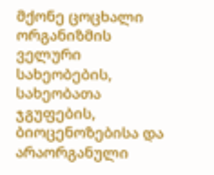მქონე ცოცხალი ორგანიზმის ველური სახეობების, სახეობათა ჯგუფების, ბიოცენოზებისა და არაორგანული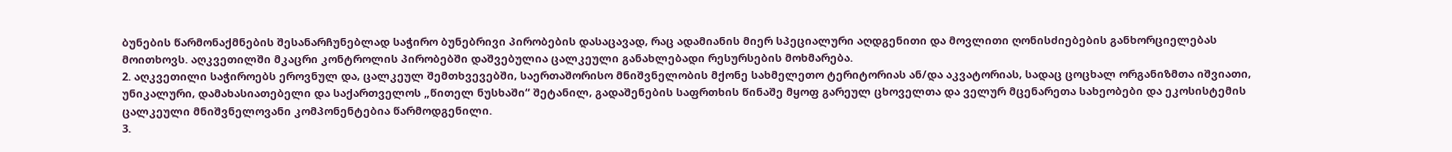ბუნების წარმონაქმნების შესანარჩუნებლად საჭირო ბუნებრივი პირობების დასაცავად, რაც ადამიანის მიერ სპეციალური აღდგენითი და მოვლითი ღონისძიებების განხორციელებას მოითხოვს. აღკვეთილში მკაცრი კონტროლის პირობებში დაშვებულია ცალკეული განახლებადი რესურსების მოხმარება.
2. აღკვეთილი საჭიროებს ეროვნულ და, ცალკეულ შემთხვევებში, საერთაშორისო მნიშვნელობის მქონე სახმელეთო ტერიტორიას ან/და აკვატორიას, სადაც ცოცხალ ორგანიზმთა იშვიათი, უნიკალური, დამახასიათებელი და საქართველოს „წითელ ნუსხაში“ შეტანილ, გადაშენების საფრთხის წინაშე მყოფ გარეულ ცხოველთა და ველურ მცენარეთა სახეობები და ეკოსისტემის ცალკეული მნიშვნელოვანი კომპონენტებია წარმოდგენილი.
3.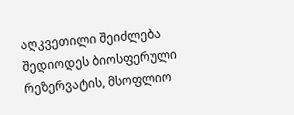აღკვეთილი შეიძლება შედიოდეს ბიოსფერული რეზერვატის, მსოფლიო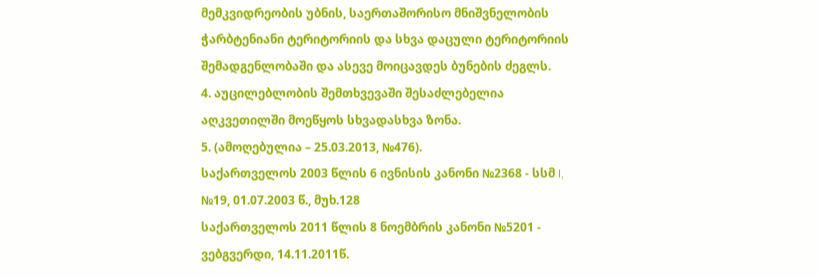მემკვიდრეობის უბნის, საერთაშორისო მნიშვნელობის ჭარბტენიანი ტერიტორიის და სხვა დაცული ტერიტორიის შემადგენლობაში და ასევე მოიცავდეს ბუნების ძეგლს.
4. აუცილებლობის შემთხვევაში შესაძლებელია აღკვეთილში მოეწყოს სხვადასხვა ზონა.
5. (ამოღებულია – 25.03.2013, №476).
საქართველოს 2003 წლის 6 ივნისის კანონი №2368 - სსმ I, №19, 01.07.2003 წ., მუხ.128
საქართველოს 2011 წლის 8 ნოემბრის კანონი №5201 - ვებგვერდი, 14.11.2011წ.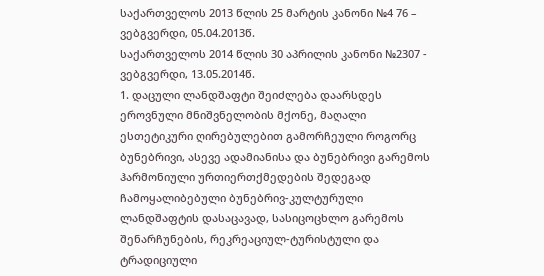საქართველოს 2013 წლის 25 მარტის კანონი №4 76 – ვებგვერდი, 05.04.2013წ.
საქართველოს 2014 წლის 30 აპრილის კანონი №2307 - ვებგვერდი, 13.05.2014წ.
1. დაცული ლანდშაფტი შეიძლება დაარსდეს ეროვნული მნიშვნელობის მქონე, მაღალი ესთეტიკური ღირებულებით გამორჩეული როგორც ბუნებრივი, ასევე ადამიანისა და ბუნებრივი გარემოს ჰარმონიული ურთიერთქმედების შედეგად ჩამოყალიბებული ბუნებრივ-კულტურული ლანდშაფტის დასაცავად, სასიცოცხლო გარემოს შენარჩუნების, რეკრეაციულ-ტურისტული და ტრადიციული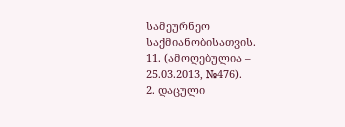სამეურნეო საქმიანობისათვის.
11. (ამოღებულია – 25.03.2013, №476).
2. დაცული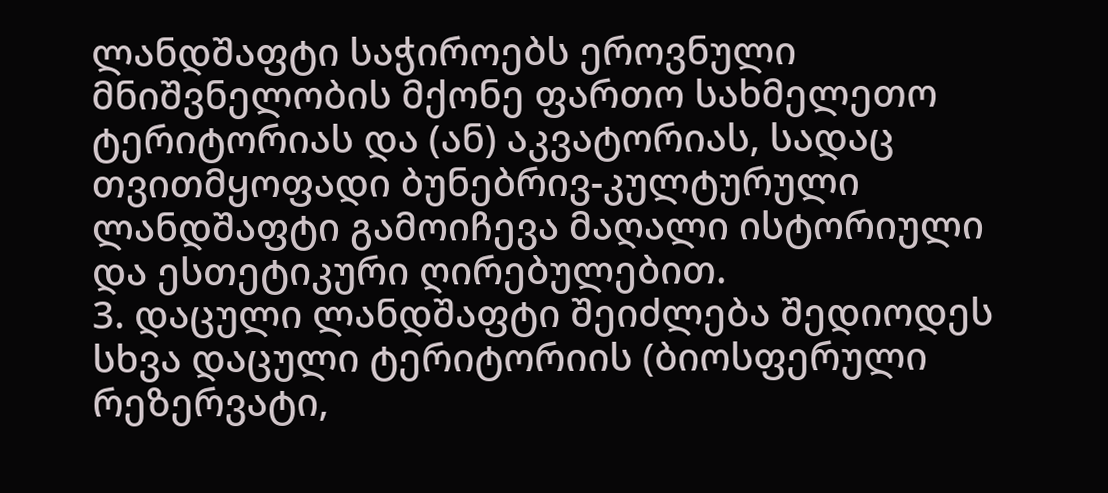ლანდშაფტი საჭიროებს ეროვნული მნიშვნელობის მქონე ფართო სახმელეთო ტერიტორიას და (ან) აკვატორიას, სადაც თვითმყოფადი ბუნებრივ-კულტურული ლანდშაფტი გამოიჩევა მაღალი ისტორიული და ესთეტიკური ღირებულებით.
3. დაცული ლანდშაფტი შეიძლება შედიოდეს სხვა დაცული ტერიტორიის (ბიოსფერული რეზერვატი,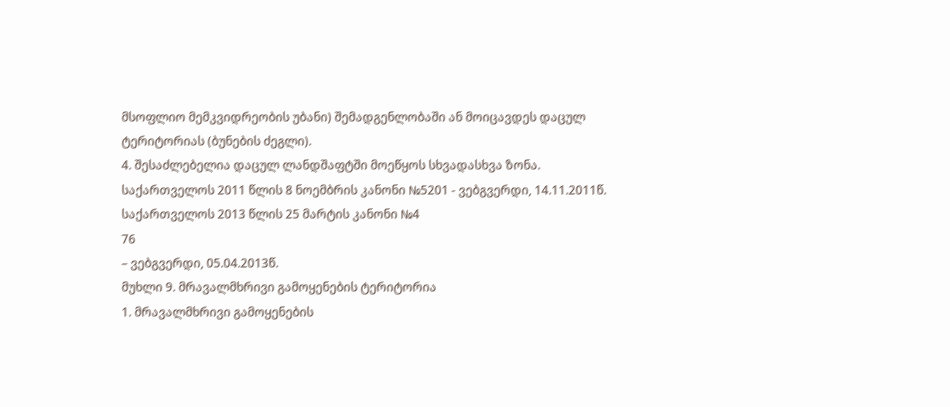მსოფლიო მემკვიდრეობის უბანი) შემადგენლობაში ან მოიცავდეს დაცულ ტერიტორიას (ბუნების ძეგლი).
4. შესაძლებელია დაცულ ლანდშაფტში მოეწყოს სხვადასხვა ზონა.
საქართველოს 2011 წლის 8 ნოემბრის კანონი №5201 - ვებგვერდი, 14.11.2011წ.
საქართველოს 2013 წლის 25 მარტის კანონი №4
76
– ვებგვერდი, 05.04.2013წ.
მუხლი 9. მრავალმხრივი გამოყენების ტერიტორია
1. მრავალმხრივი გამოყენების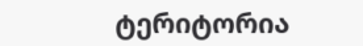ტერიტორია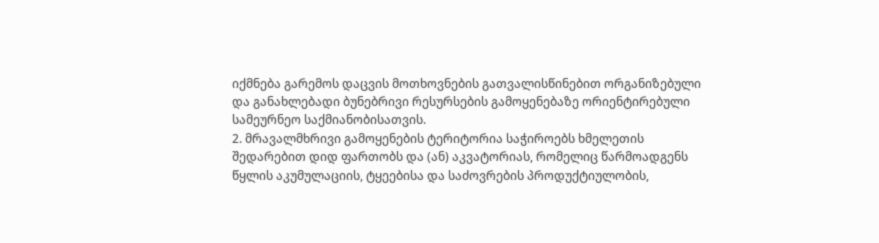იქმნება გარემოს დაცვის მოთხოვნების გათვალისწინებით ორგანიზებული და განახლებადი ბუნებრივი რესურსების გამოყენებაზე ორიენტირებული სამეურნეო საქმიანობისათვის.
2. მრავალმხრივი გამოყენების ტერიტორია საჭიროებს ხმელეთის შედარებით დიდ ფართობს და (ან) აკვატორიას, რომელიც წარმოადგენს წყლის აკუმულაციის, ტყეებისა და საძოვრების პროდუქტიულობის,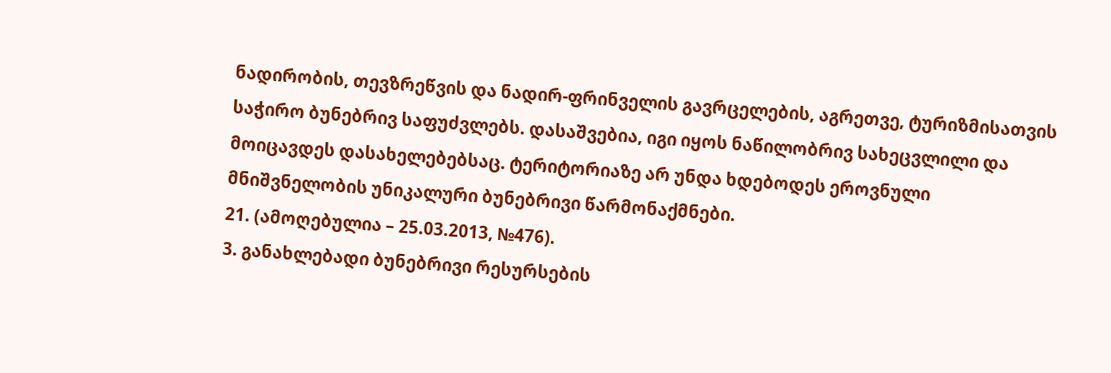ნადირობის, თევზრეწვის და ნადირ-ფრინველის გავრცელების, აგრეთვე, ტურიზმისათვის საჭირო ბუნებრივ საფუძვლებს. დასაშვებია, იგი იყოს ნაწილობრივ სახეცვლილი და მოიცავდეს დასახელებებსაც. ტერიტორიაზე არ უნდა ხდებოდეს ეროვნული მნიშვნელობის უნიკალური ბუნებრივი წარმონაქმნები.
21. (ამოღებულია – 25.03.2013, №476).
3. განახლებადი ბუნებრივი რესურსების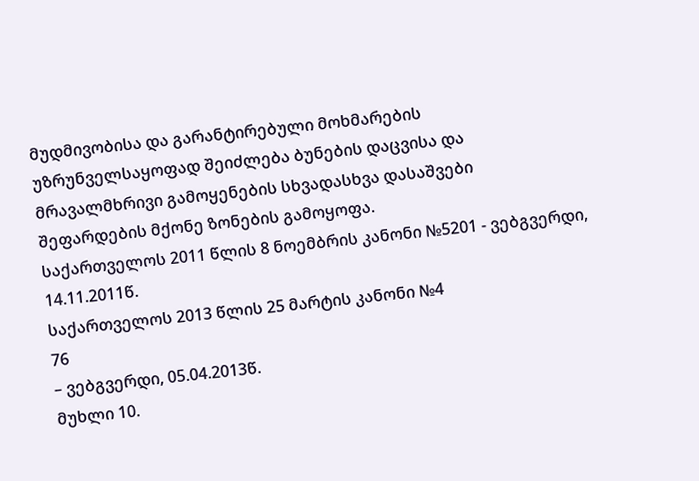მუდმივობისა და გარანტირებული მოხმარების უზრუნველსაყოფად შეიძლება ბუნების დაცვისა და მრავალმხრივი გამოყენების სხვადასხვა დასაშვები შეფარდების მქონე ზონების გამოყოფა.
საქართველოს 2011 წლის 8 ნოემბრის კანონი №5201 - ვებგვერდი, 14.11.2011წ.
საქართველოს 2013 წლის 25 მარტის კანონი №4
76
– ვებგვერდი, 05.04.2013წ.
მუხლი 10.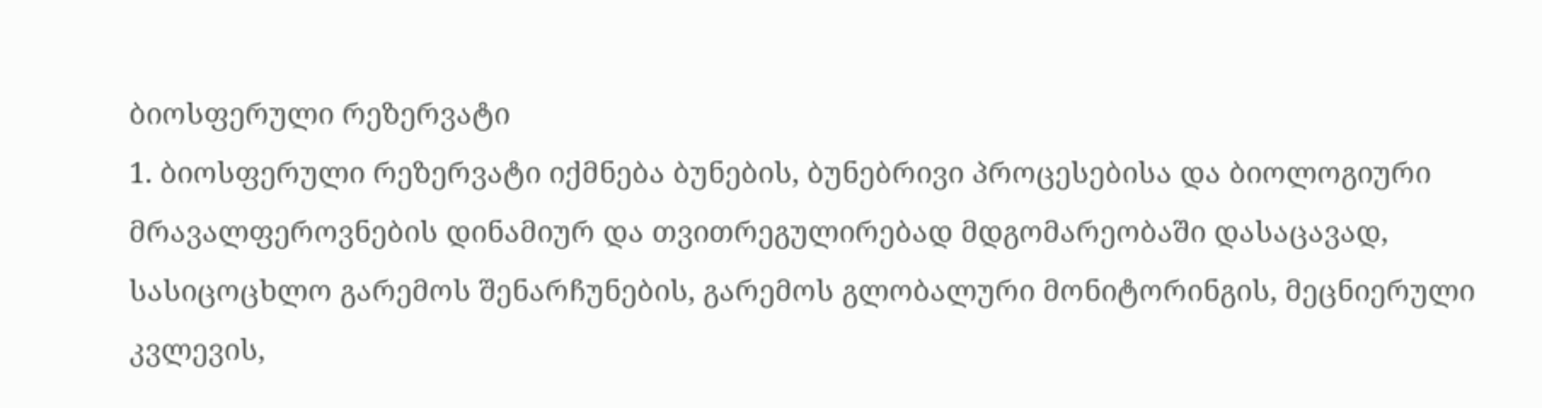ბიოსფერული რეზერვატი
1. ბიოსფერული რეზერვატი იქმნება ბუნების, ბუნებრივი პროცესებისა და ბიოლოგიური მრავალფეროვნების დინამიურ და თვითრეგულირებად მდგომარეობაში დასაცავად, სასიცოცხლო გარემოს შენარჩუნების, გარემოს გლობალური მონიტორინგის, მეცნიერული კვლევის,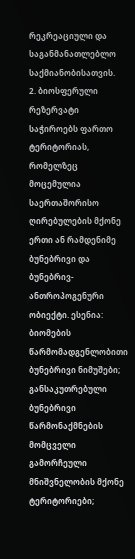რეკრეაციული და საგანმანათლებლო საქმიანობისათვის.
2. ბიოსფერული რეზერვატი საჭიროებს ფართო ტერიტორიას, რომელზეც მოცემულია საერთაშორისო ღირებულების მქონე ერთი ან რამდენიმე ბუნებრივი და ბუნებრივ-ანთროპოგენური ობიექტი. ესენია:
ბიომების წარმომადგენლობითი ბუნებრივი ნიმუშები;
განსაკუთრებული ბუნებრივი წარმონაქმნების მომცველი გამორჩეული მნიშვნელობის მქონე ტერიტორიები;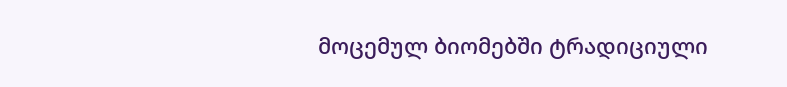მოცემულ ბიომებში ტრადიციული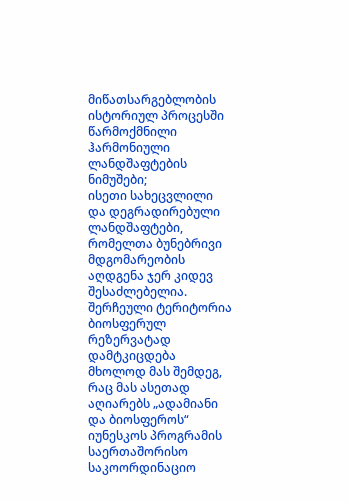მიწათსარგებლობის ისტორიულ პროცესში წარმოქმნილი ჰარმონიული ლანდშაფტების ნიმუშები;
ისეთი სახეცვლილი და დეგრადირებული ლანდშაფტები, რომელთა ბუნებრივი მდგომარეობის აღდგენა ჯერ კიდევ შესაძლებელია.
შერჩეული ტერიტორია ბიოსფერულ რეზერვატად დამტკიცდება მხოლოდ მას შემდეგ, რაც მას ასეთად აღიარებს „ადამიანი და ბიოსფეროს“ იუნესკოს პროგრამის საერთაშორისო საკოორდინაციო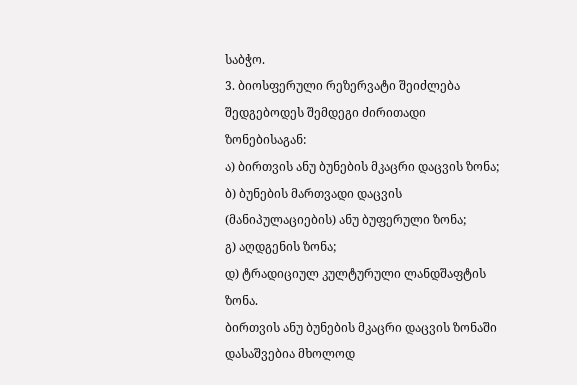საბჭო.
3. ბიოსფერული რეზერვატი შეიძლება შედგებოდეს შემდეგი ძირითადი ზონებისაგან:
ა) ბირთვის ანუ ბუნების მკაცრი დაცვის ზონა;
ბ) ბუნების მართვადი დაცვის (მანიპულაციების) ანუ ბუფერული ზონა;
გ) აღდგენის ზონა;
დ) ტრადიციულ კულტურული ლანდშაფტის ზონა.
ბირთვის ანუ ბუნების მკაცრი დაცვის ზონაში დასაშვებია მხოლოდ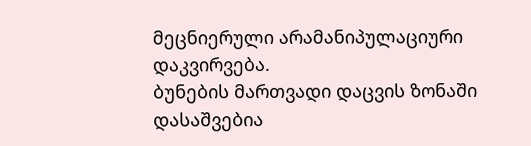მეცნიერული არამანიპულაციური დაკვირვება.
ბუნების მართვადი დაცვის ზონაში დასაშვებია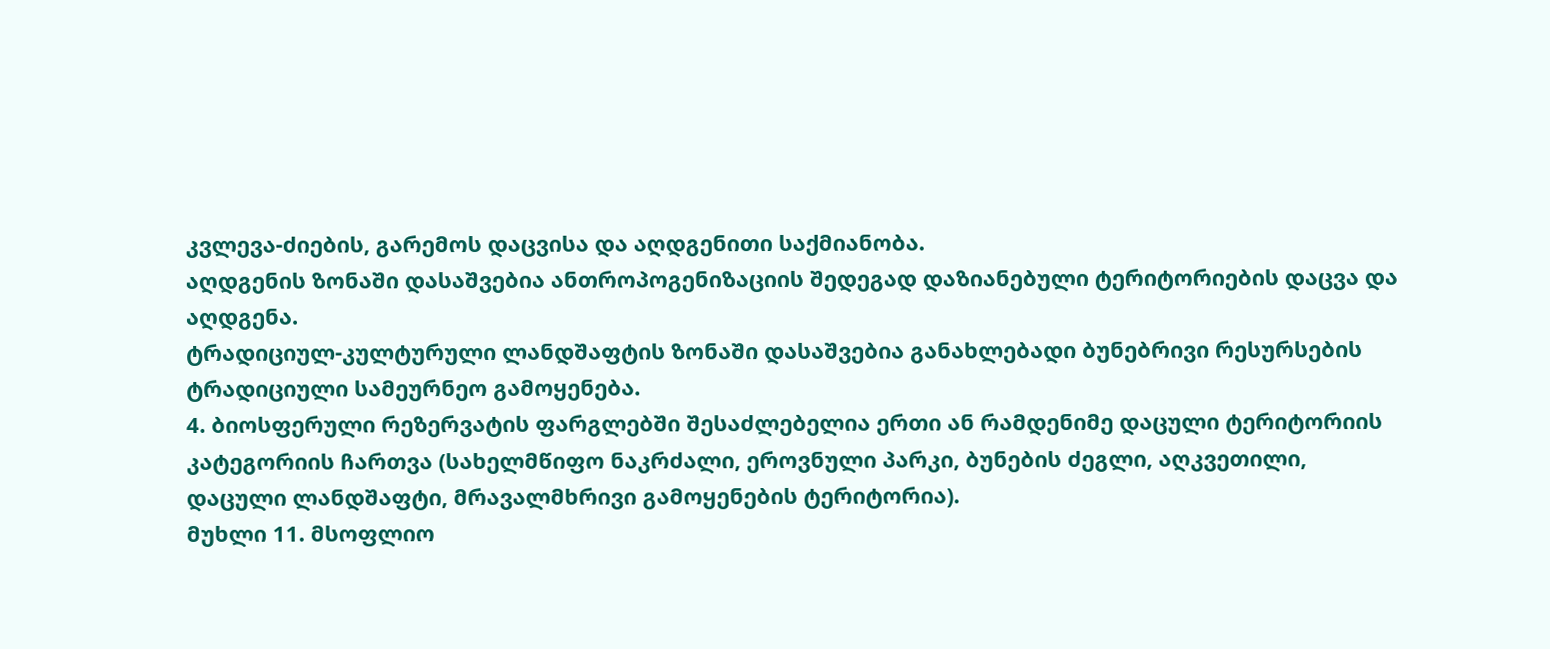კვლევა-ძიების, გარემოს დაცვისა და აღდგენითი საქმიანობა.
აღდგენის ზონაში დასაშვებია ანთროპოგენიზაციის შედეგად დაზიანებული ტერიტორიების დაცვა და აღდგენა.
ტრადიციულ-კულტურული ლანდშაფტის ზონაში დასაშვებია განახლებადი ბუნებრივი რესურსების ტრადიციული სამეურნეო გამოყენება.
4. ბიოსფერული რეზერვატის ფარგლებში შესაძლებელია ერთი ან რამდენიმე დაცული ტერიტორიის კატეგორიის ჩართვა (სახელმწიფო ნაკრძალი, ეროვნული პარკი, ბუნების ძეგლი, აღკვეთილი, დაცული ლანდშაფტი, მრავალმხრივი გამოყენების ტერიტორია).
მუხლი 11. მსოფლიო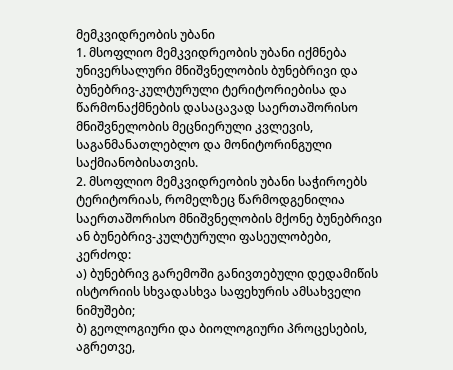მემკვიდრეობის უბანი
1. მსოფლიო მემკვიდრეობის უბანი იქმნება უნივერსალური მნიშვნელობის ბუნებრივი და ბუნებრივ-კულტურული ტერიტორიებისა და წარმონაქმნების დასაცავად საერთაშორისო მნიშვნელობის მეცნიერული კვლევის, საგანმანათლებლო და მონიტორინგული საქმიანობისათვის.
2. მსოფლიო მემკვიდრეობის უბანი საჭიროებს ტერიტორიას, რომელზეც წარმოდგენილია საერთაშორისო მნიშვნელობის მქონე ბუნებრივი ან ბუნებრივ-კულტურული ფასეულობები, კერძოდ:
ა) ბუნებრივ გარემოში განივთებული დედამიწის ისტორიის სხვადასხვა საფეხურის ამსახველი ნიმუშები;
ბ) გეოლოგიური და ბიოლოგიური პროცესების, აგრეთვე,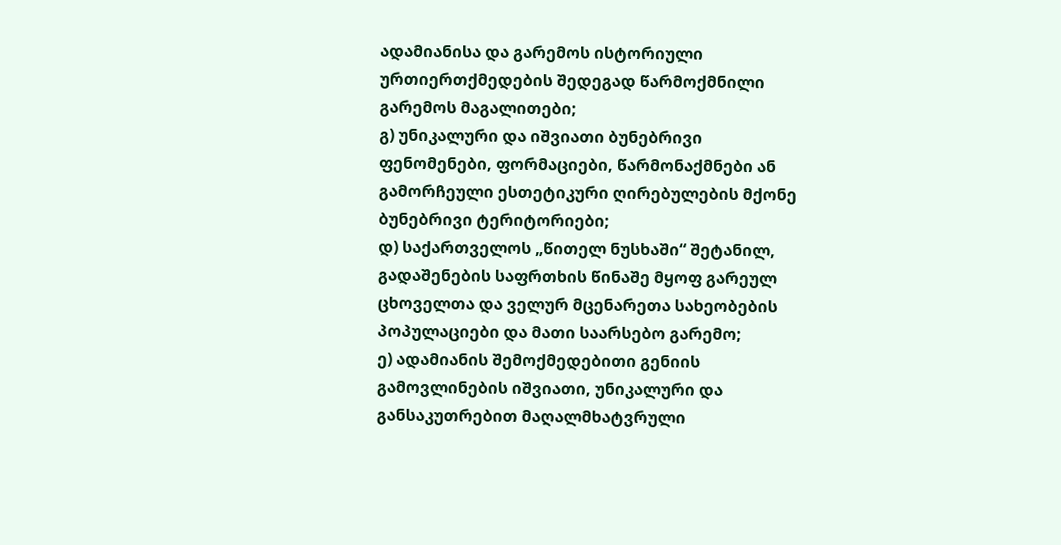ადამიანისა და გარემოს ისტორიული ურთიერთქმედების შედეგად წარმოქმნილი გარემოს მაგალითები;
გ) უნიკალური და იშვიათი ბუნებრივი ფენომენები, ფორმაციები, წარმონაქმნები ან გამორჩეული ესთეტიკური ღირებულების მქონე ბუნებრივი ტერიტორიები;
დ) საქართველოს „წითელ ნუსხაში“ შეტანილ, გადაშენების საფრთხის წინაშე მყოფ გარეულ ცხოველთა და ველურ მცენარეთა სახეობების პოპულაციები და მათი საარსებო გარემო;
ე) ადამიანის შემოქმედებითი გენიის გამოვლინების იშვიათი, უნიკალური და განსაკუთრებით მაღალმხატვრული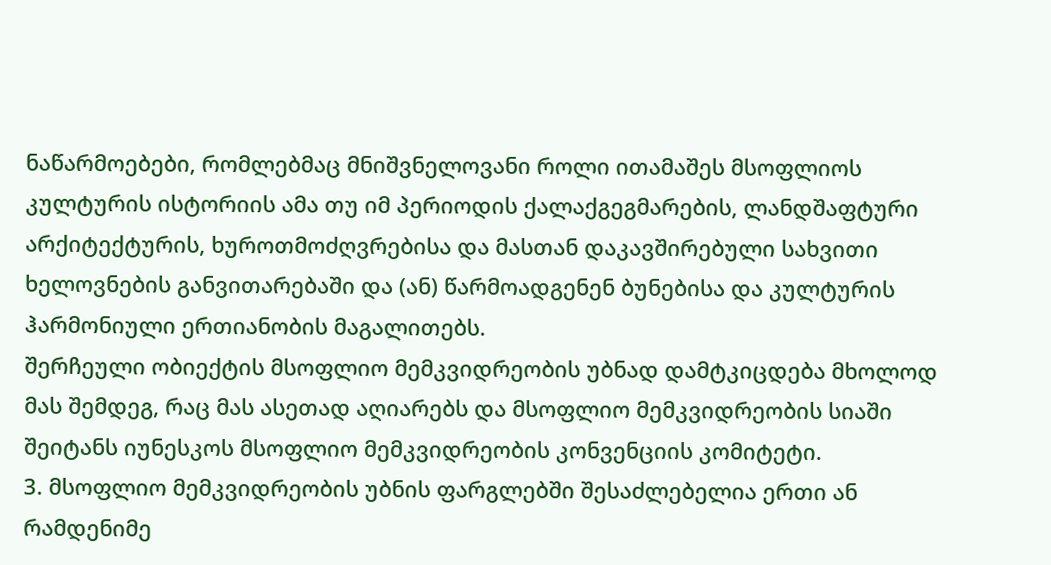ნაწარმოებები, რომლებმაც მნიშვნელოვანი როლი ითამაშეს მსოფლიოს კულტურის ისტორიის ამა თუ იმ პერიოდის ქალაქგეგმარების, ლანდშაფტური არქიტექტურის, ხუროთმოძღვრებისა და მასთან დაკავშირებული სახვითი ხელოვნების განვითარებაში და (ან) წარმოადგენენ ბუნებისა და კულტურის ჰარმონიული ერთიანობის მაგალითებს.
შერჩეული ობიექტის მსოფლიო მემკვიდრეობის უბნად დამტკიცდება მხოლოდ მას შემდეგ, რაც მას ასეთად აღიარებს და მსოფლიო მემკვიდრეობის სიაში შეიტანს იუნესკოს მსოფლიო მემკვიდრეობის კონვენციის კომიტეტი.
3. მსოფლიო მემკვიდრეობის უბნის ფარგლებში შესაძლებელია ერთი ან რამდენიმე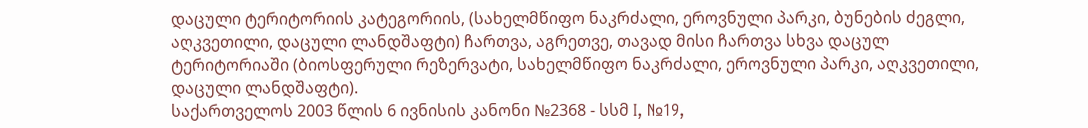დაცული ტერიტორიის კატეგორიის, (სახელმწიფო ნაკრძალი, ეროვნული პარკი, ბუნების ძეგლი, აღკვეთილი, დაცული ლანდშაფტი) ჩართვა, აგრეთვე, თავად მისი ჩართვა სხვა დაცულ ტერიტორიაში (ბიოსფერული რეზერვატი, სახელმწიფო ნაკრძალი, ეროვნული პარკი, აღკვეთილი, დაცული ლანდშაფტი).
საქართველოს 2003 წლის 6 ივნისის კანონი №2368 - სსმ I, №19,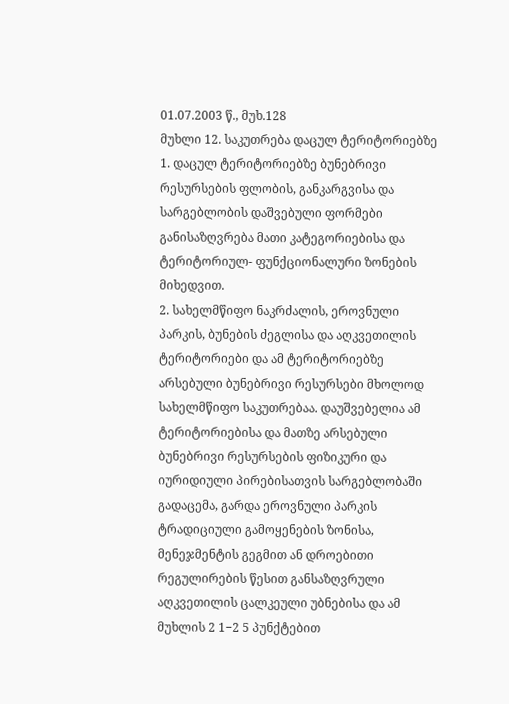01.07.2003 წ., მუხ.128
მუხლი 12. საკუთრება დაცულ ტერიტორიებზე
1. დაცულ ტერიტორიებზე ბუნებრივი რესურსების ფლობის, განკარგვისა და სარგებლობის დაშვებული ფორმები განისაზღვრება მათი კატეგორიებისა და ტერიტორიულ- ფუნქციონალური ზონების მიხედვით.
2. სახელმწიფო ნაკრძალის, ეროვნული პარკის, ბუნების ძეგლისა და აღკვეთილის ტერიტორიები და ამ ტერიტორიებზე არსებული ბუნებრივი რესურსები მხოლოდ სახელმწიფო საკუთრებაა. დაუშვებელია ამ ტერიტორიებისა და მათზე არსებული ბუნებრივი რესურსების ფიზიკური და იურიდიული პირებისათვის სარგებლობაში გადაცემა, გარდა ეროვნული პარკის ტრადიციული გამოყენების ზონისა, მენეჯმენტის გეგმით ან დროებითი რეგულირების წესით განსაზღვრული აღკვეთილის ცალკეული უბნებისა და ამ მუხლის 2 1−2 5 პუნქტებით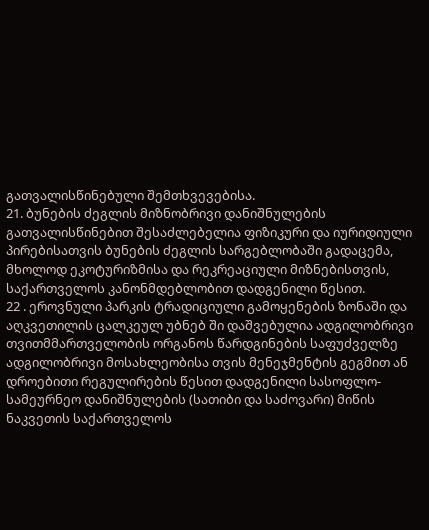გათვალისწინებული შემთხვევებისა.
21. ბუნების ძეგლის მიზნობრივი დანიშნულების გათვალისწინებით შესაძლებელია ფიზიკური და იურიდიული პირებისათვის ბუნების ძეგლის სარგებლობაში გადაცემა, მხოლოდ ეკოტურიზმისა და რეკრეაციული მიზნებისთვის, საქართველოს კანონმდებლობით დადგენილი წესით.
22 . ეროვნული პარკის ტრადიციული გამოყენების ზონაში და აღკვეთილის ცალკეულ უბნებ ში დაშვებულია ადგილობრივი თვითმმართველობის ორგანოს წარდგინების საფუძველზე ადგილობრივი მოსახლეობისა თვის მენეჯმენტის გეგმით ან დროებითი რეგულირების წესით დადგენილი სასოფლო-სამეურნეო დანიშნულების (სათიბი და საძოვარი) მიწის ნაკვეთის საქართველოს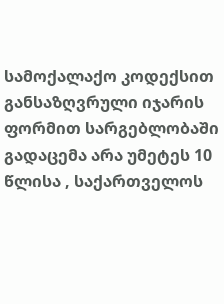სამოქალაქო კოდექსით განსაზღვრული იჯარის ფორმით სარგებლობაში გადაცემა არა უმეტეს 10 წლისა , საქართველოს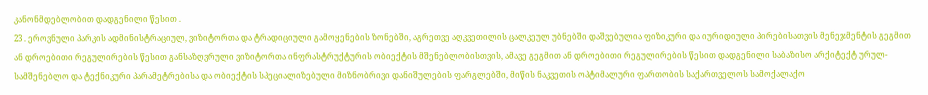კანონმდებლობით დადგენილი წესით .
23 . ეროვნული პარკის ადმინისტრაციულ, ვიზიტორთა და ტრადიციული გამოყენების ზონებში, აგრეთვე აღკვეთილის ცალკეულ უბნებში დაშვებულია ფიზიკური და იურიდიული პირებისათვის მენეჯმენტის გეგმით ან დროებითი რეგულირების წესით განსაზღვრული ვიზიტორთა ინფრასტრუქტურის ობიექტის მშენებლობისთვის, ამავე გეგმით ან დროებითი რეგულირების წესით დადგენილი საბაზისო არქიტექტ ურულ-სამშენებლო და ტექნიკური პარამეტრებისა და ობიექტის სპეციალიზებული მიზნობრივი დანიშულების ფარგლებში, მიწის ნაკვეთის ოპტიმალური ფართობის საქართველოს სამოქალაქო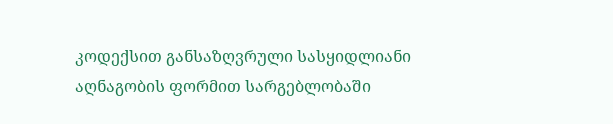კოდექსით განსაზღვრული სასყიდლიანი აღნაგობის ფორმით სარგებლობაში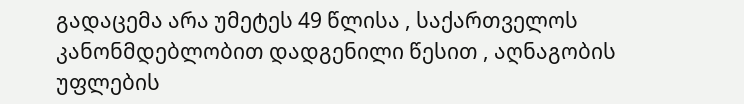გადაცემა არა უმეტეს 49 წლისა , საქართველოს კანონმდებლობით დადგენილი წესით , აღნაგობის უფლების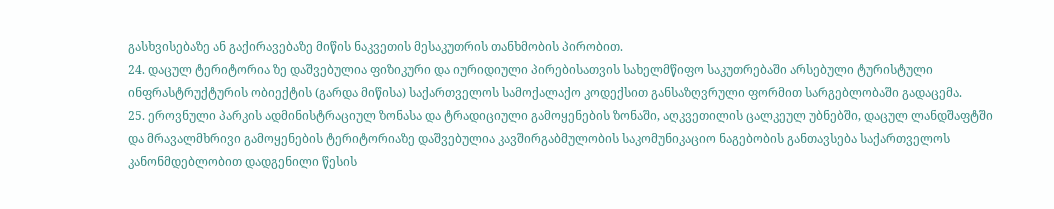გასხვისებაზე ან გაქირავებაზე მიწის ნაკვეთის მესაკუთრის თანხმობის პირობით.
24. დაცულ ტერიტორია ზე დაშვებულია ფიზიკური და იურიდიული პირებისათვის სახელმწიფო საკუთრებაში არსებული ტურისტული ინფრასტრუქტურის ობიექტის (გარდა მიწისა) საქართველოს სამოქალაქო კოდექსით განსაზღვრული ფორმით სარგებლობაში გადაცემა.
25. ეროვნული პარკის ადმინისტრაციულ ზონასა და ტრადიციული გამოყენების ზონაში, აღკვეთილის ცალკეულ უბნებში, დაცულ ლანდშაფტში და მრავალმხრივი გამოყენების ტერიტორიაზე დაშვებულია კავშირგაბმულობის საკომუნიკაციო ნაგებობის განთავსება საქართველოს კანონმდებლობით დადგენილი წესის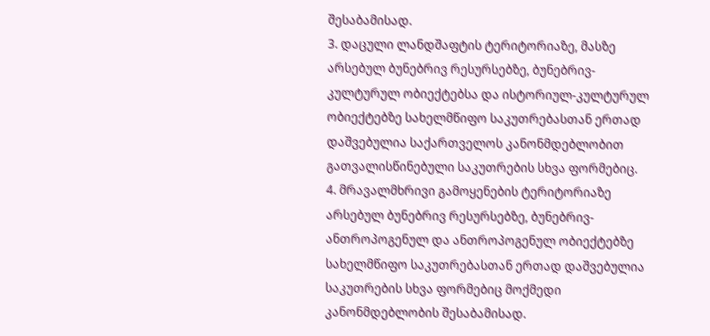შესაბამისად.
3. დაცული ლანდშაფტის ტერიტორიაზე, მასზე არსებულ ბუნებრივ რესურსებზე, ბუნებრივ-კულტურულ ობიექტებსა და ისტორიულ-კულტურულ ობიექტებზე სახელმწიფო საკუთრებასთან ერთად დაშვებულია საქართველოს კანონმდებლობით გათვალისწინებული საკუთრების სხვა ფორმებიც.
4. მრავალმხრივი გამოყენების ტერიტორიაზე არსებულ ბუნებრივ რესურსებზე, ბუნებრივ-ანთროპოგენულ და ანთროპოგენულ ობიექტებზე სახელმწიფო საკუთრებასთან ერთად დაშვებულია საკუთრების სხვა ფორმებიც მოქმედი კანონმდებლობის შესაბამისად.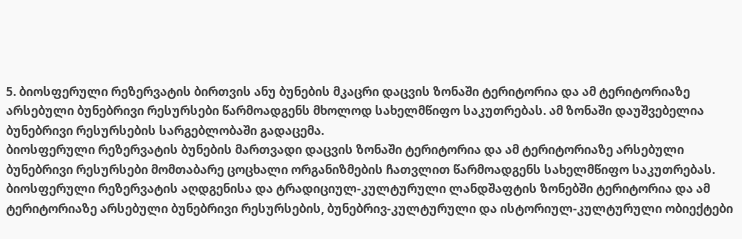5. ბიოსფერული რეზერვატის ბირთვის ანუ ბუნების მკაცრი დაცვის ზონაში ტერიტორია და ამ ტერიტორიაზე არსებული ბუნებრივი რესურსები წარმოადგენს მხოლოდ სახელმწიფო საკუთრებას. ამ ზონაში დაუშვებელია ბუნებრივი რესურსების სარგებლობაში გადაცემა.
ბიოსფერული რეზერვატის ბუნების მართვადი დაცვის ზონაში ტერიტორია და ამ ტერიტორიაზე არსებული ბუნებრივი რესურსები მომთაბარე ცოცხალი ორგანიზმების ჩათვლით წარმოადგენს სახელმწიფო საკუთრებას.
ბიოსფერული რეზერვატის აღდგენისა და ტრადიციულ-კულტურული ლანდშაფტის ზონებში ტერიტორია და ამ ტერიტორიაზე არსებული ბუნებრივი რესურსების, ბუნებრივ-კულტურული და ისტორიულ-კულტურული ობიექტები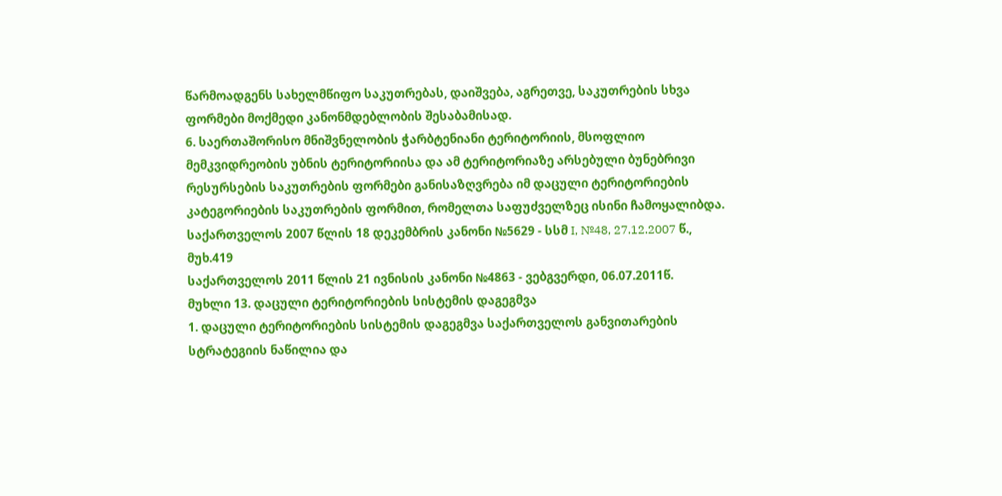წარმოადგენს სახელმწიფო საკუთრებას, დაიშვება, აგრეთვე, საკუთრების სხვა ფორმები მოქმედი კანონმდებლობის შესაბამისად.
6. საერთაშორისო მნიშვნელობის ჭარბტენიანი ტერიტორიის, მსოფლიო მემკვიდრეობის უბნის ტერიტორიისა და ამ ტერიტორიაზე არსებული ბუნებრივი რესურსების საკუთრების ფორმები განისაზღვრება იმ დაცული ტერიტორიების კატეგორიების საკუთრების ფორმით, რომელთა საფუძველზეც ისინი ჩამოყალიბდა.
საქართველოს 2007 წლის 18 დეკემბრის კანონი №5629 - სსმ I, №48, 27.12.2007 წ., მუხ.419
საქართველოს 2011 წლის 21 ივნისის კანონი №4863 - ვებგვერდი, 06.07.2011წ.
მუხლი 13. დაცული ტერიტორიების სისტემის დაგეგმვა
1. დაცული ტერიტორიების სისტემის დაგეგმვა საქართველოს განვითარების სტრატეგიის ნაწილია და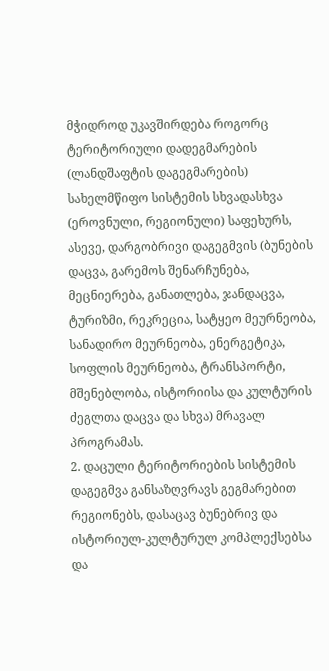მჭიდროდ უკავშირდება როგორც ტერიტორიული დადეგმარების (ლანდშაფტის დაგეგმარების) სახელმწიფო სისტემის სხვადასხვა (ეროვნული, რეგიონული) საფეხურს, ასევე, დარგობრივი დაგეგმვის (ბუნების დაცვა, გარემოს შენარჩუნება, მეცნიერება, განათლება, ჯანდაცვა, ტურიზმი, რეკრეცია, სატყეო მეურნეობა, სანადირო მეურნეობა, ენერგეტიკა, სოფლის მეურნეობა, ტრანსპორტი, მშენებლობა, ისტორიისა და კულტურის ძეგლთა დაცვა და სხვა) მრავალ პროგრამას.
2. დაცული ტერიტორიების სისტემის დაგეგმვა განსაზღვრავს გეგმარებით რეგიონებს, დასაცავ ბუნებრივ და ისტორიულ-კულტურულ კომპლექსებსა და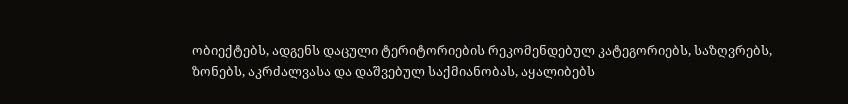ობიექტებს, ადგენს დაცული ტერიტორიების რეკომენდებულ კატეგორიებს, საზღვრებს, ზონებს, აკრძალვასა და დაშვებულ საქმიანობას, აყალიბებს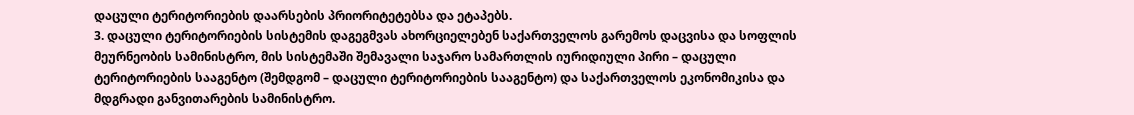დაცული ტერიტორიების დაარსების პრიორიტეტებსა და ეტაპებს.
3. დაცული ტერიტორიების სისტემის დაგეგმვას ახორციელებენ საქართველოს გარემოს დაცვისა და სოფლის მეურნეობის სამინისტრო, მის სისტემაში შემავალი საჯარო სამართლის იურიდიული პირი – დაცული ტერიტორიების სააგენტო (შემდგომ – დაცული ტერიტორიების სააგენტო) და საქართველოს ეკონომიკისა და მდგრადი განვითარების სამინისტრო.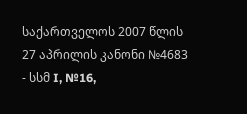საქართველოს 2007 წლის 27 აპრილის კანონი №4683 - სსმ I, №16,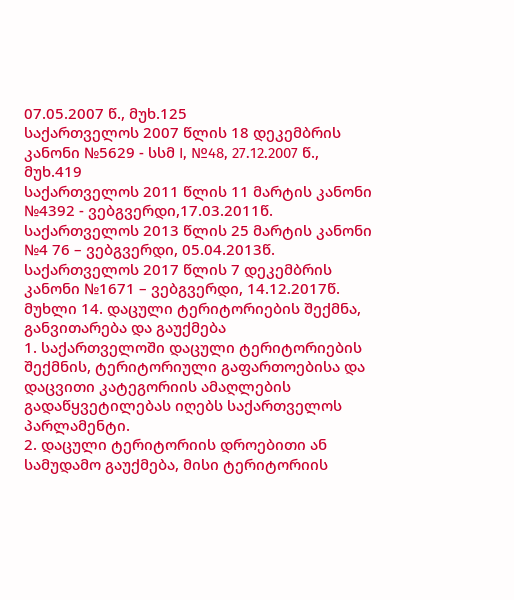07.05.2007 წ., მუხ.125
საქართველოს 2007 წლის 18 დეკემბრის კანონი №5629 - სსმ I, №48, 27.12.2007 წ., მუხ.419
საქართველოს 2011 წლის 11 მარტის კანონი №4392 - ვებგვერდი,17.03.2011წ.
საქართველოს 2013 წლის 25 მარტის კანონი №4 76 – ვებგვერდი, 05.04.2013წ.
საქართველოს 2017 წლის 7 დეკემბრის კანონი №1671 – ვებგვერდი, 14.12.2017წ.
მუხლი 14. დაცული ტერიტორიების შექმნა, განვითარება და გაუქმება
1. საქართველოში დაცული ტერიტორიების შექმნის, ტერიტორიული გაფართოებისა და დაცვითი კატეგორიის ამაღლების გადაწყვეტილებას იღებს საქართველოს პარლამენტი.
2. დაცული ტერიტორიის დროებითი ან სამუდამო გაუქმება, მისი ტერიტორიის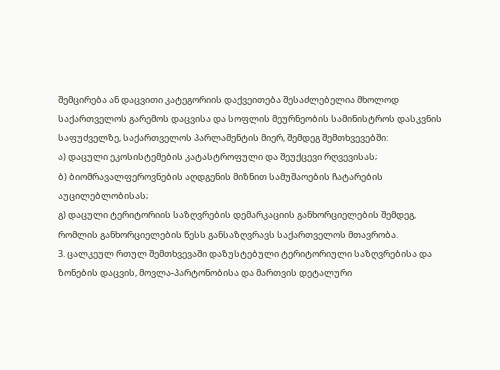შემცირება ან დაცვითი კატეგორიის დაქვეითება შესაძლებელია მხოლოდ საქართველოს გარემოს დაცვისა და სოფლის მეურნეობის სამინისტროს დასკვნის საფუძველზე, საქართველოს პარლამენტის მიერ, შემდეგ შემთხვევებში:
ა) დაცული ეკოსისტემების კატასტროფული და შეუქცევი რღვევისას;
ბ) ბიომრავალფეროვნების აღდგენის მიზნით სამუშაოების ჩატარების აუცილებლობისას;
გ) დაცული ტერიტორიის საზღვრების დემარკაციის განხორციელების შემდეგ, რომლის განხორციელების წესს განსაზღვრავს საქართველოს მთავრობა.
3. ცალკეულ რთულ შემთხვევაში დაზუსტებული ტერიტორიული საზღვრებისა და ზონების დაცვის, მოვლა-პარტონობისა და მართვის დეტალური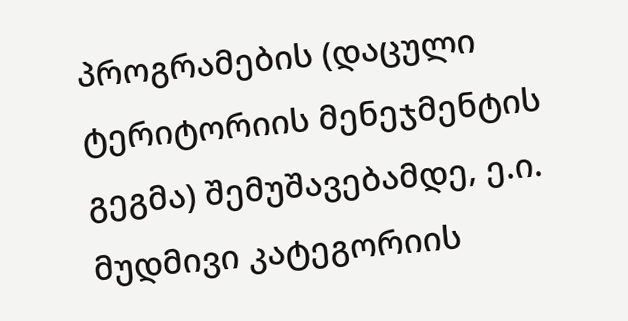პროგრამების (დაცული ტერიტორიის მენეჯმენტის გეგმა) შემუშავებამდე, ე.ი. მუდმივი კატეგორიის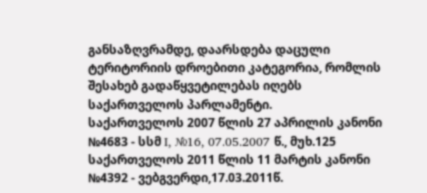განსაზღვრამდე, დაარსდება დაცული ტერიტორიის დროებითი კატეგორია, რომლის შესახებ გადაწყვეტილებას იღებს საქართველოს პარლამენტი.
საქართველოს 2007 წლის 27 აპრილის კანონი №4683 - სსმ I, №16, 07.05.2007 წ., მუხ.125
საქართველოს 2011 წლის 11 მარტის კანონი №4392 - ვებგვერდი,17.03.2011წ.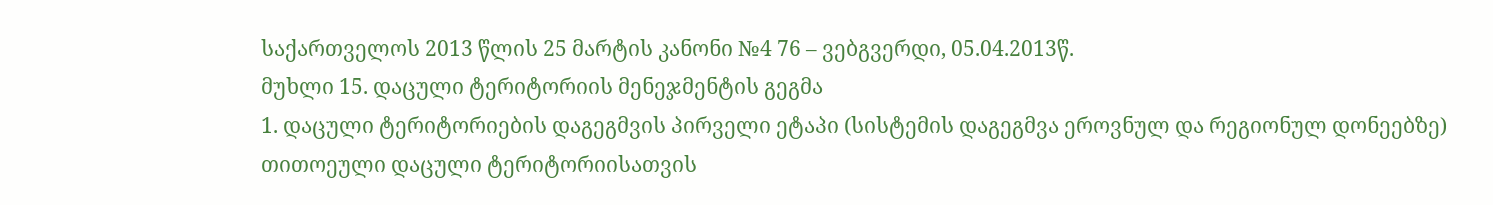საქართველოს 2013 წლის 25 მარტის კანონი №4 76 – ვებგვერდი, 05.04.2013წ.
მუხლი 15. დაცული ტერიტორიის მენეჯმენტის გეგმა
1. დაცული ტერიტორიების დაგეგმვის პირველი ეტაპი (სისტემის დაგეგმვა ეროვნულ და რეგიონულ დონეებზე) თითოეული დაცული ტერიტორიისათვის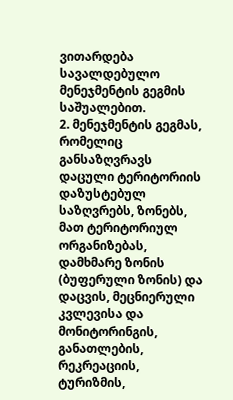ვითარდება სავალდებულო მენეჯმენტის გეგმის საშუალებით.
2. მენეჯმენტის გეგმას, რომელიც განსაზღვრავს დაცული ტერიტორიის დაზუსტებულ საზღვრებს, ზონებს, მათ ტერიტორიულ ორგანიზებას, დამხმარე ზონის (ბუფერული ზონის) და დაცვის, მეცნიერული კვლევისა და მონიტორინგის, განათლების, რეკრეაციის, ტურიზმის,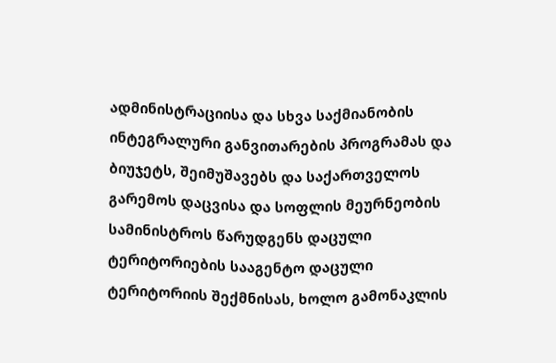ადმინისტრაციისა და სხვა საქმიანობის ინტეგრალური განვითარების პროგრამას და ბიუჯეტს, შეიმუშავებს და საქართველოს გარემოს დაცვისა და სოფლის მეურნეობის სამინისტროს წარუდგენს დაცული ტერიტორიების სააგენტო დაცული ტერიტორიის შექმნისას, ხოლო გამონაკლის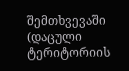შემთხვევაში (დაცული ტერიტორიის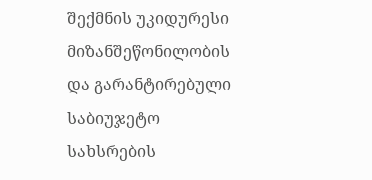შექმნის უკიდურესი მიზანშეწონილობის და გარანტირებული საბიუჯეტო სახსრების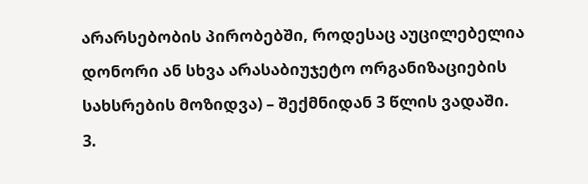არარსებობის პირობებში, როდესაც აუცილებელია დონორი ან სხვა არასაბიუჯეტო ორგანიზაციების სახსრების მოზიდვა) – შექმნიდან 3 წლის ვადაში.
3.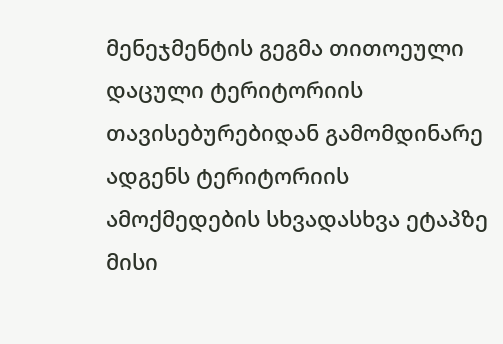მენეჯმენტის გეგმა თითოეული დაცული ტერიტორიის თავისებურებიდან გამომდინარე ადგენს ტერიტორიის ამოქმედების სხვადასხვა ეტაპზე მისი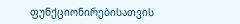ფუნქციონირებისათვის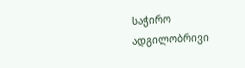საჭირო ადგილობრივი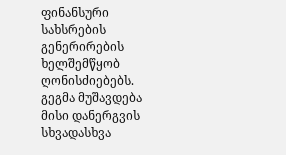ფინანსური სახსრების გენერირების ხელშემწყობ ღონისძიებებს. გეგმა მუშავდება მისი დანერგვის სხვადასხვა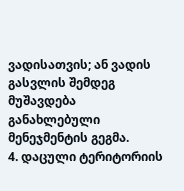ვადისათვის; ან ვადის გასვლის შემდეგ მუშავდება განახლებული მენეჯმენტის გეგმა.
4. დაცული ტერიტორიის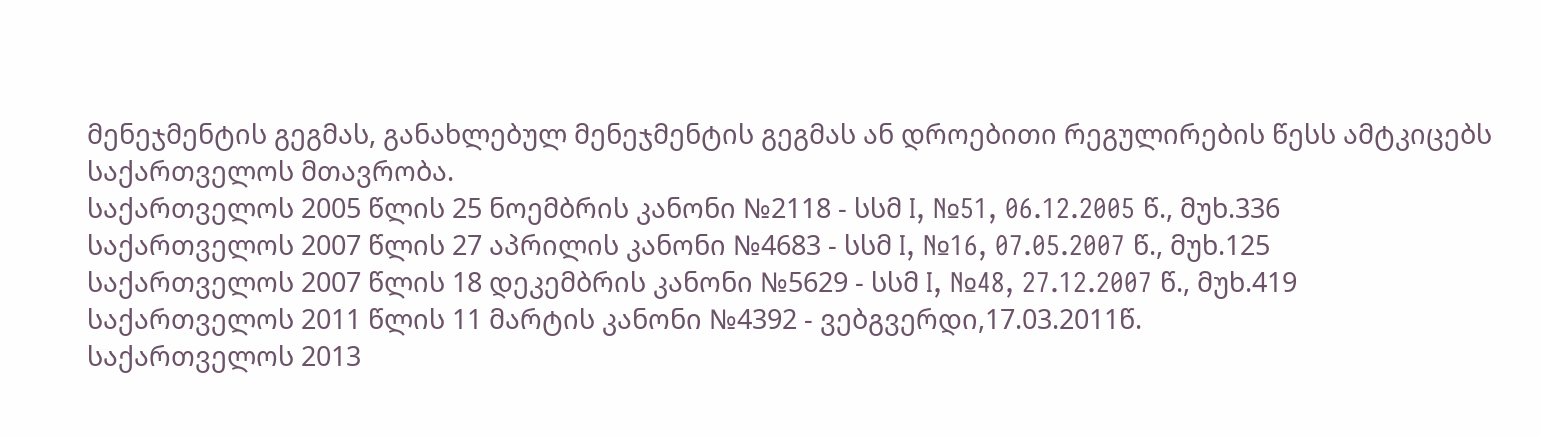მენეჯმენტის გეგმას, განახლებულ მენეჯმენტის გეგმას ან დროებითი რეგულირების წესს ამტკიცებს საქართველოს მთავრობა.
საქართველოს 2005 წლის 25 ნოემბრის კანონი №2118 - სსმ I, №51, 06.12.2005 წ., მუხ.336
საქართველოს 2007 წლის 27 აპრილის კანონი №4683 - სსმ I, №16, 07.05.2007 წ., მუხ.125
საქართველოს 2007 წლის 18 დეკემბრის კანონი №5629 - სსმ I, №48, 27.12.2007 წ., მუხ.419
საქართველოს 2011 წლის 11 მარტის კანონი №4392 - ვებგვერდი,17.03.2011წ.
საქართველოს 2013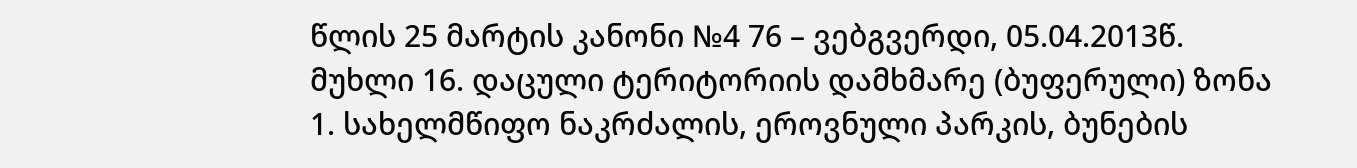წლის 25 მარტის კანონი №4 76 – ვებგვერდი, 05.04.2013წ.
მუხლი 16. დაცული ტერიტორიის დამხმარე (ბუფერული) ზონა
1. სახელმწიფო ნაკრძალის, ეროვნული პარკის, ბუნების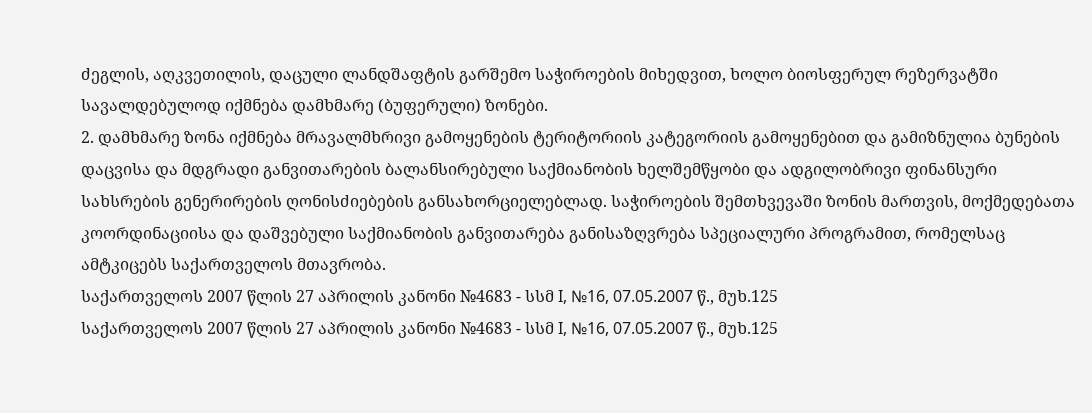ძეგლის, აღკვეთილის, დაცული ლანდშაფტის გარშემო საჭიროების მიხედვით, ხოლო ბიოსფერულ რეზერვატში სავალდებულოდ იქმნება დამხმარე (ბუფერული) ზონები.
2. დამხმარე ზონა იქმნება მრავალმხრივი გამოყენების ტერიტორიის კატეგორიის გამოყენებით და გამიზნულია ბუნების დაცვისა და მდგრადი განვითარების ბალანსირებული საქმიანობის ხელშემწყობი და ადგილობრივი ფინანსური სახსრების გენერირების ღონისძიებების განსახორციელებლად. საჭიროების შემთხვევაში ზონის მართვის, მოქმედებათა კოორდინაციისა და დაშვებული საქმიანობის განვითარება განისაზღვრება სპეციალური პროგრამით, რომელსაც ამტკიცებს საქართველოს მთავრობა.
საქართველოს 2007 წლის 27 აპრილის კანონი №4683 - სსმ I, №16, 07.05.2007 წ., მუხ.125
საქართველოს 2007 წლის 27 აპრილის კანონი №4683 - სსმ I, №16, 07.05.2007 წ., მუხ.125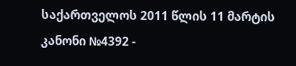საქართველოს 2011 წლის 11 მარტის კანონი №4392 -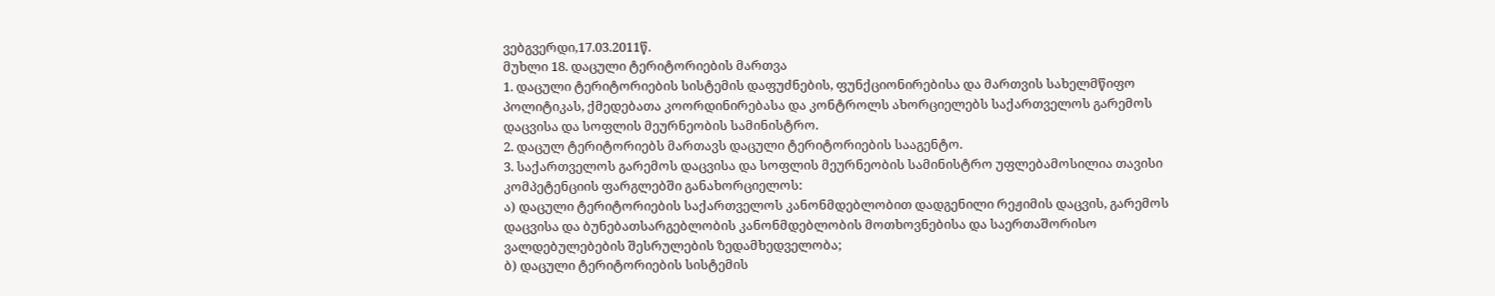ვებგვერდი,17.03.2011წ.
მუხლი 18. დაცული ტერიტორიების მართვა
1. დაცული ტერიტორიების სისტემის დაფუძნების, ფუნქციონირებისა და მართვის სახელმწიფო პოლიტიკას, ქმედებათა კოორდინირებასა და კონტროლს ახორციელებს საქართველოს გარემოს დაცვისა და სოფლის მეურნეობის სამინისტრო.
2. დაცულ ტერიტორიებს მართავს დაცული ტერიტორიების სააგენტო.
3. საქართველოს გარემოს დაცვისა და სოფლის მეურნეობის სამინისტრო უფლებამოსილია თავისი კომპეტენციის ფარგლებში განახორციელოს:
ა) დაცული ტერიტორიების საქართველოს კანონმდებლობით დადგენილი რეჟიმის დაცვის, გარემოს დაცვისა და ბუნებათსარგებლობის კანონმდებლობის მოთხოვნებისა და საერთაშორისო ვალდებულებების შესრულების ზედამხედველობა;
ბ) დაცული ტერიტორიების სისტემის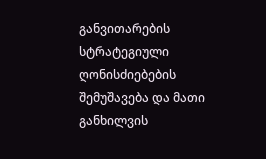განვითარების სტრატეგიული ღონისძიებების შემუშავება და მათი განხილვის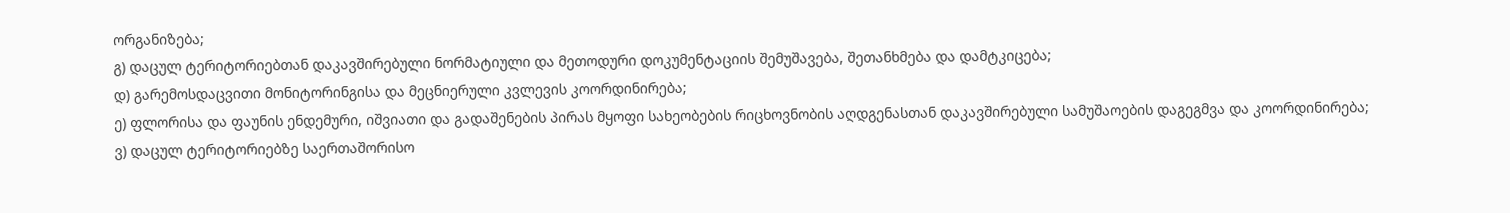ორგანიზება;
გ) დაცულ ტერიტორიებთან დაკავშირებული ნორმატიული და მეთოდური დოკუმენტაციის შემუშავება, შეთანხმება და დამტკიცება;
დ) გარემოსდაცვითი მონიტორინგისა და მეცნიერული კვლევის კოორდინირება;
ე) ფლორისა და ფაუნის ენდემური, იშვიათი და გადაშენების პირას მყოფი სახეობების რიცხოვნობის აღდგენასთან დაკავშირებული სამუშაოების დაგეგმვა და კოორდინირება;
ვ) დაცულ ტერიტორიებზე საერთაშორისო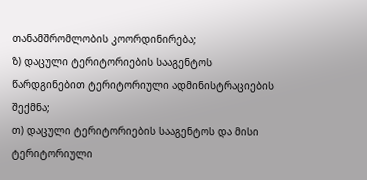თანამშრომლობის კოორდინირება;
ზ) დაცული ტერიტორიების სააგენტოს წარდგინებით ტერიტორიული ადმინისტრაციების შექმნა;
თ) დაცული ტერიტორიების სააგენტოს და მისი ტერიტორიული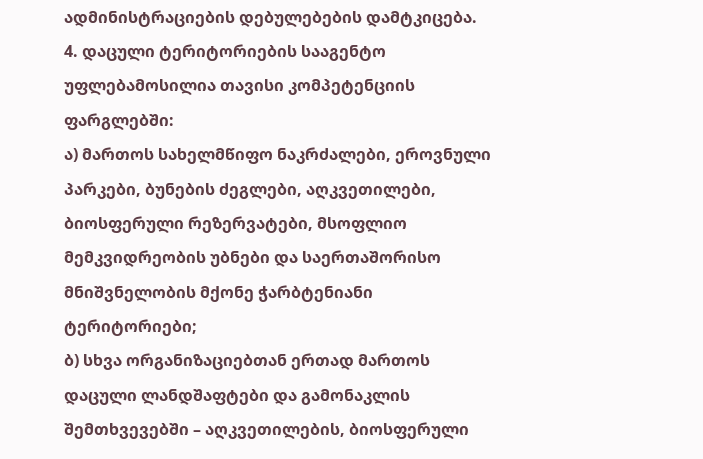ადმინისტრაციების დებულებების დამტკიცება.
4. დაცული ტერიტორიების სააგენტო უფლებამოსილია თავისი კომპეტენციის ფარგლებში:
ა) მართოს სახელმწიფო ნაკრძალები, ეროვნული პარკები, ბუნების ძეგლები, აღკვეთილები, ბიოსფერული რეზერვატები, მსოფლიო მემკვიდრეობის უბნები და საერთაშორისო მნიშვნელობის მქონე ჭარბტენიანი ტერიტორიები;
ბ) სხვა ორგანიზაციებთან ერთად მართოს დაცული ლანდშაფტები და გამონაკლის შემთხვევებში – აღკვეთილების, ბიოსფერული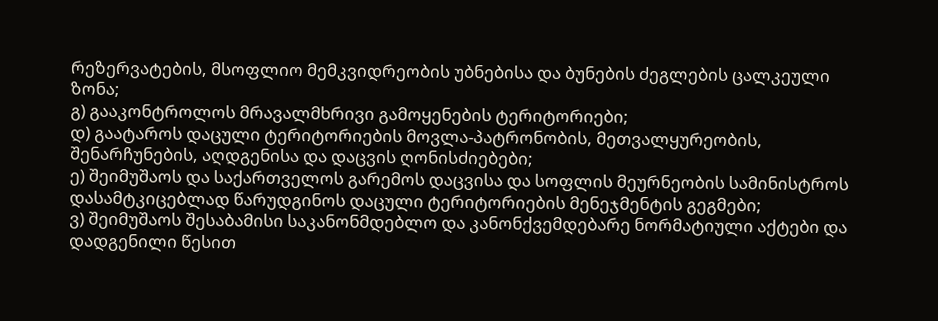რეზერვატების, მსოფლიო მემკვიდრეობის უბნებისა და ბუნების ძეგლების ცალკეული ზონა;
გ) გააკონტროლოს მრავალმხრივი გამოყენების ტერიტორიები;
დ) გაატაროს დაცული ტერიტორიების მოვლა-პატრონობის, მეთვალყურეობის, შენარჩუნების, აღდგენისა და დაცვის ღონისძიებები;
ე) შეიმუშაოს და საქართველოს გარემოს დაცვისა და სოფლის მეურნეობის სამინისტროს დასამტკიცებლად წარუდგინოს დაცული ტერიტორიების მენეჯმენტის გეგმები;
ვ) შეიმუშაოს შესაბამისი საკანონმდებლო და კანონქვემდებარე ნორმატიული აქტები და დადგენილი წესით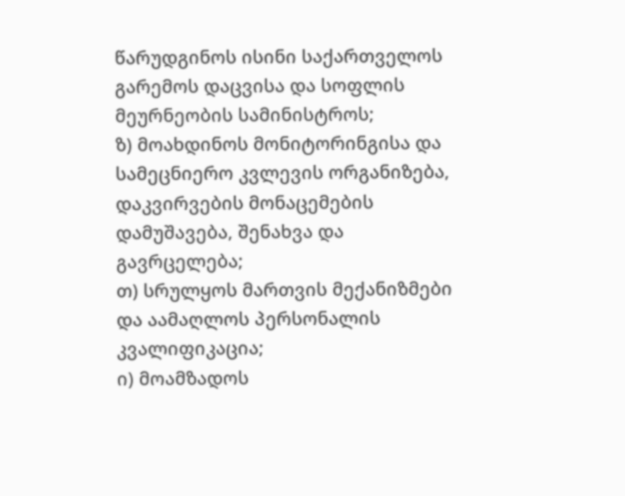წარუდგინოს ისინი საქართველოს გარემოს დაცვისა და სოფლის მეურნეობის სამინისტროს;
ზ) მოახდინოს მონიტორინგისა და სამეცნიერო კვლევის ორგანიზება, დაკვირვების მონაცემების დამუშავება, შენახვა და გავრცელება;
თ) სრულყოს მართვის მექანიზმები და აამაღლოს პერსონალის კვალიფიკაცია;
ი) მოამზადოს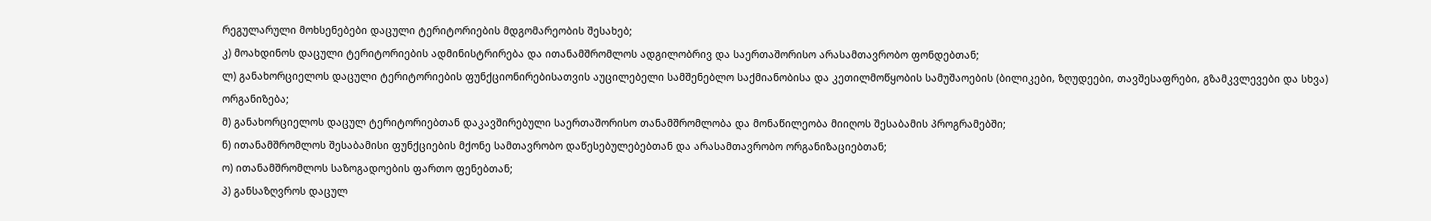რეგულარული მოხსენებები დაცული ტერიტორიების მდგომარეობის შესახებ;
კ) მოახდინოს დაცული ტერიტორიების ადმინისტრირება და ითანამშრომლოს ადგილობრივ და საერთაშორისო არასამთავრობო ფონდებთან;
ლ) განახორციელოს დაცული ტერიტორიების ფუნქციონირებისათვის აუცილებელი სამშენებლო საქმიანობისა და კეთილმოწყობის სამუშაოების (ბილიკები, ზღუდეები, თავშესაფრები, გზამკვლევები და სხვა) ორგანიზება;
მ) განახორციელოს დაცულ ტერიტორიებთან დაკავშირებული საერთაშორისო თანამშრომლობა და მონაწილეობა მიიღოს შესაბამის პროგრამებში;
ნ) ითანამშრომლოს შესაბამისი ფუნქციების მქონე სამთავრობო დაწესებულებებთან და არასამთავრობო ორგანიზაციებთან;
ო) ითანამშრომლოს საზოგადოების ფართო ფენებთან;
პ) განსაზღვროს დაცულ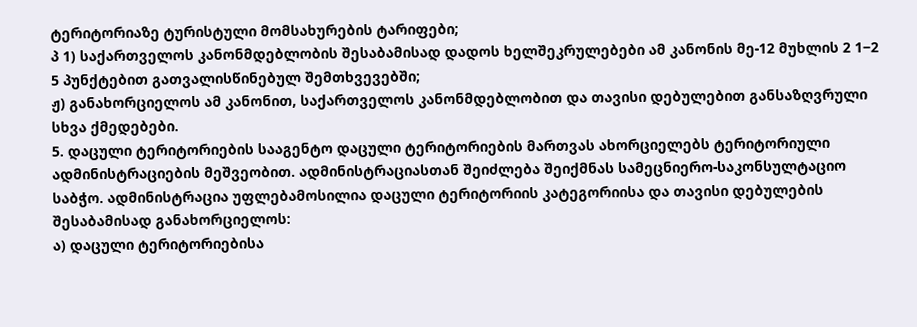ტერიტორიაზე ტურისტული მომსახურების ტარიფები;
პ 1) საქართველოს კანონმდებლობის შესაბამისად დადოს ხელშეკრულებები ამ კანონის მე-12 მუხლის 2 1−2 5 პუნქტებით გათვალისწინებულ შემთხვევებში;
ჟ) განახორციელოს ამ კანონით, საქართველოს კანონმდებლობით და თავისი დებულებით განსაზღვრული სხვა ქმედებები.
5. დაცული ტერიტორიების სააგენტო დაცული ტერიტორიების მართვას ახორციელებს ტერიტორიული ადმინისტრაციების მეშვეობით. ადმინისტრაციასთან შეიძლება შეიქმნას სამეცნიერო-საკონსულტაციო საბჭო. ადმინისტრაცია უფლებამოსილია დაცული ტერიტორიის კატეგორიისა და თავისი დებულების შესაბამისად განახორციელოს:
ა) დაცული ტერიტორიებისა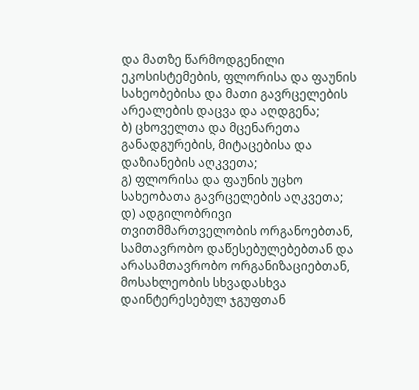და მათზე წარმოდგენილი ეკოსისტემების, ფლორისა და ფაუნის სახეობებისა და მათი გავრცელების არეალების დაცვა და აღდგენა;
ბ) ცხოველთა და მცენარეთა განადგურების, მიტაცებისა და დაზიანების აღკვეთა;
გ) ფლორისა და ფაუნის უცხო სახეობათა გავრცელების აღკვეთა;
დ) ადგილობრივი თვითმმართველობის ორგანოებთან, სამთავრობო დაწესებულებებთან და არასამთავრობო ორგანიზაციებთან, მოსახლეობის სხვადასხვა დაინტერესებულ ჯგუფთან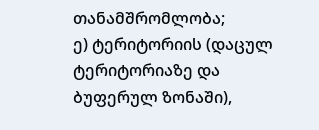თანამშრომლობა;
ე) ტერიტორიის (დაცულ ტერიტორიაზე და ბუფერულ ზონაში),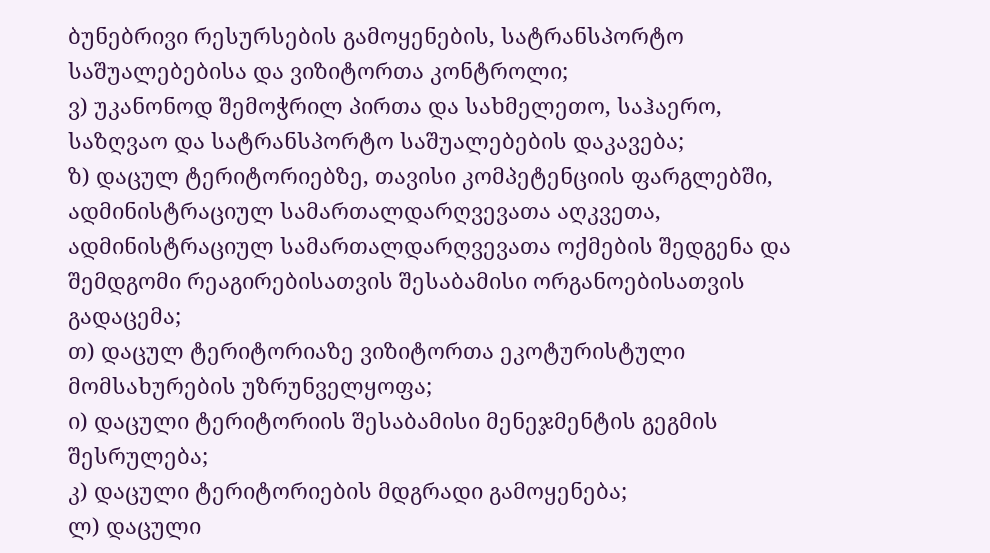ბუნებრივი რესურსების გამოყენების, სატრანსპორტო საშუალებებისა და ვიზიტორთა კონტროლი;
ვ) უკანონოდ შემოჭრილ პირთა და სახმელეთო, საჰაერო, საზღვაო და სატრანსპორტო საშუალებების დაკავება;
ზ) დაცულ ტერიტორიებზე, თავისი კომპეტენციის ფარგლებში, ადმინისტრაციულ სამართალდარღვევათა აღკვეთა, ადმინისტრაციულ სამართალდარღვევათა ოქმების შედგენა და შემდგომი რეაგირებისათვის შესაბამისი ორგანოებისათვის გადაცემა;
თ) დაცულ ტერიტორიაზე ვიზიტორთა ეკოტურისტული მომსახურების უზრუნველყოფა;
ი) დაცული ტერიტორიის შესაბამისი მენეჯმენტის გეგმის შესრულება;
კ) დაცული ტერიტორიების მდგრადი გამოყენება;
ლ) დაცული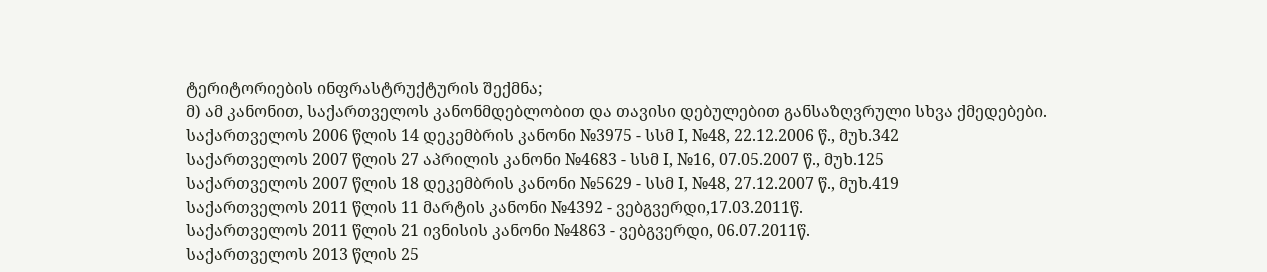ტერიტორიების ინფრასტრუქტურის შექმნა;
მ) ამ კანონით, საქართველოს კანონმდებლობით და თავისი დებულებით განსაზღვრული სხვა ქმედებები.
საქართველოს 2006 წლის 14 დეკემბრის კანონი №3975 - სსმ I, №48, 22.12.2006 წ., მუხ.342
საქართველოს 2007 წლის 27 აპრილის კანონი №4683 - სსმ I, №16, 07.05.2007 წ., მუხ.125
საქართველოს 2007 წლის 18 დეკემბრის კანონი №5629 - სსმ I, №48, 27.12.2007 წ., მუხ.419
საქართველოს 2011 წლის 11 მარტის კანონი №4392 - ვებგვერდი,17.03.2011წ.
საქართველოს 2011 წლის 21 ივნისის კანონი №4863 - ვებგვერდი, 06.07.2011წ.
საქართველოს 2013 წლის 25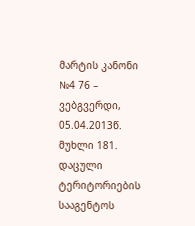მარტის კანონი №4 76 – ვებგვერდი, 05.04.2013წ.
მუხლი 181. დაცული ტერიტორიების სააგენტოს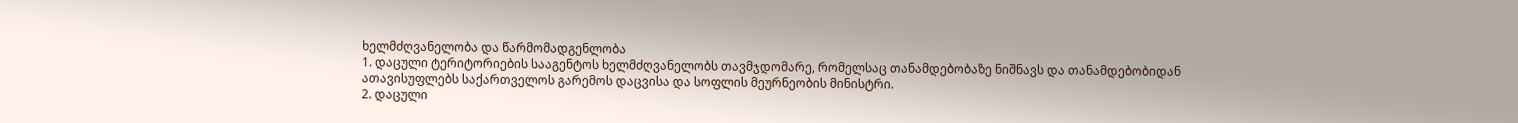ხელმძღვანელობა და წარმომადგენლობა
1. დაცული ტერიტორიების სააგენტოს ხელმძღვანელობს თავმჯდომარე, რომელსაც თანამდებობაზე ნიშნავს და თანამდებობიდან ათავისუფლებს საქართველოს გარემოს დაცვისა და სოფლის მეურნეობის მინისტრი.
2. დაცული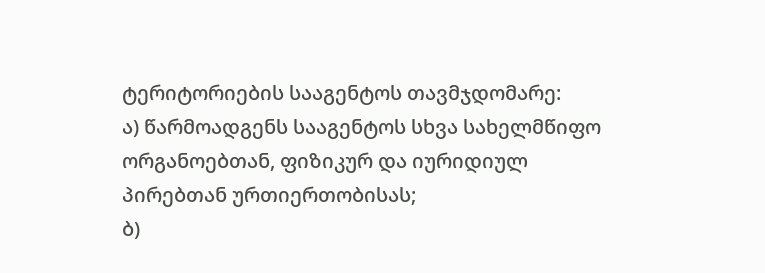ტერიტორიების სააგენტოს თავმჯდომარე:
ა) წარმოადგენს სააგენტოს სხვა სახელმწიფო ორგანოებთან, ფიზიკურ და იურიდიულ პირებთან ურთიერთობისას;
ბ)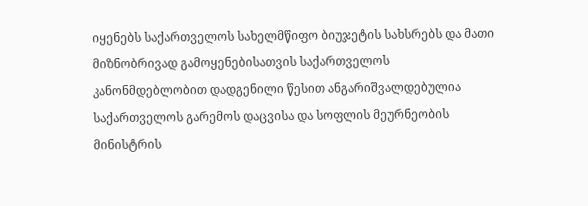იყენებს საქართველოს სახელმწიფო ბიუჯეტის სახსრებს და მათი მიზნობრივად გამოყენებისათვის საქართველოს კანონმდებლობით დადგენილი წესით ანგარიშვალდებულია საქართველოს გარემოს დაცვისა და სოფლის მეურნეობის მინისტრის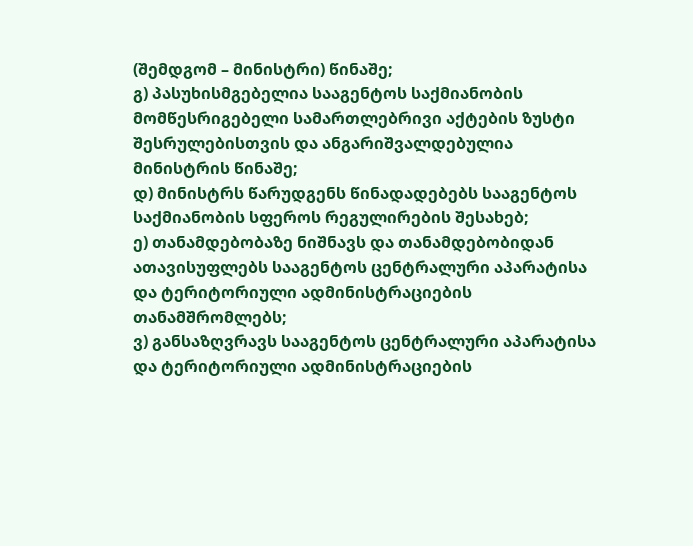(შემდგომ – მინისტრი) წინაშე;
გ) პასუხისმგებელია სააგენტოს საქმიანობის მომწესრიგებელი სამართლებრივი აქტების ზუსტი შესრულებისთვის და ანგარიშვალდებულია მინისტრის წინაშე;
დ) მინისტრს წარუდგენს წინადადებებს სააგენტოს საქმიანობის სფეროს რეგულირების შესახებ;
ე) თანამდებობაზე ნიშნავს და თანამდებობიდან ათავისუფლებს სააგენტოს ცენტრალური აპარატისა და ტერიტორიული ადმინისტრაციების თანამშრომლებს;
ვ) განსაზღვრავს სააგენტოს ცენტრალური აპარატისა და ტერიტორიული ადმინისტრაციების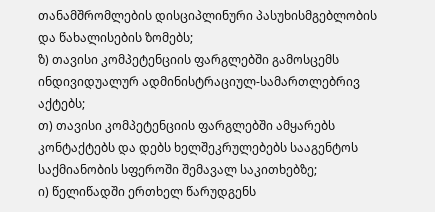თანამშრომლების დისციპლინური პასუხისმგებლობის და წახალისების ზომებს;
ზ) თავისი კომპეტენციის ფარგლებში გამოსცემს ინდივიდუალურ ადმინისტრაციულ-სამართლებრივ აქტებს;
თ) თავისი კომპეტენციის ფარგლებში ამყარებს კონტაქტებს და დებს ხელშეკრულებებს სააგენტოს საქმიანობის სფეროში შემავალ საკითხებზე;
ი) წელიწადში ერთხელ წარუდგენს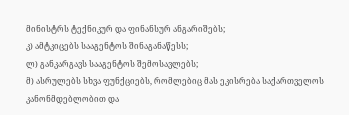მინისტრს ტექნიკურ და ფინანსურ ანგარიშებს;
კ) ამტკიცებს სააგენტოს შინაგანაწესს;
ლ) განკარგავს სააგენტოს შემოსავლებს;
მ) ასრულებს სხვა ფუნქციებს, რომლებიც მას ეკისრება საქართველოს კანონმდებლობით და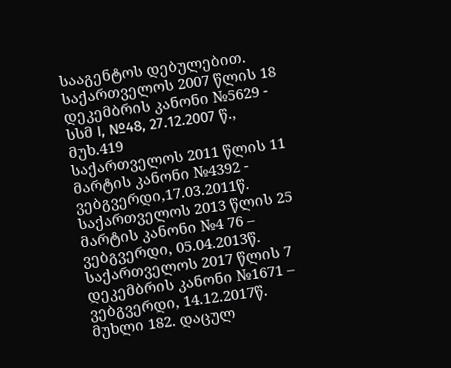სააგენტოს დებულებით.
საქართველოს 2007 წლის 18 დეკემბრის კანონი №5629 - სსმ I, №48, 27.12.2007 წ., მუხ.419
საქართველოს 2011 წლის 11 მარტის კანონი №4392 - ვებგვერდი,17.03.2011წ.
საქართველოს 2013 წლის 25 მარტის კანონი №4 76 – ვებგვერდი, 05.04.2013წ.
საქართველოს 2017 წლის 7 დეკემბრის კანონი №1671 – ვებგვერდი, 14.12.2017წ.
მუხლი 182. დაცულ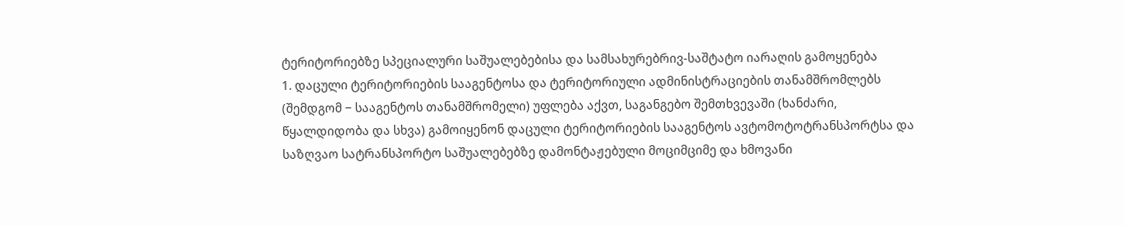ტერიტორიებზე სპეციალური საშუალებებისა და სამსახურებრივ-საშტატო იარაღის გამოყენება
1. დაცული ტერიტორიების სააგენტოსა და ტერიტორიული ადმინისტრაციების თანამშრომლებს (შემდგომ − სააგენტოს თანამშრომელი) უფლება აქვთ, საგანგებო შემთხვევაში (ხანძარი, წყალდიდობა და სხვა) გამოიყენონ დაცული ტერიტორიების სააგენტოს ავტომოტოტრანსპორტსა და საზღვაო სატრანსპორტო საშუალებებზე დამონტაჟებული მოციმციმე და ხმოვანი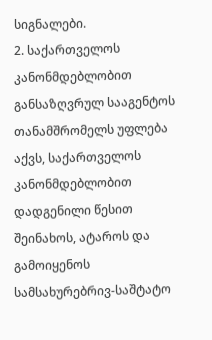სიგნალები.
2. საქართველოს კანონმდებლობით განსაზღვრულ სააგენტოს თანამშრომელს უფლება აქვს, საქართველოს კანონმდებლობით დადგენილი წესით შეინახოს, ატაროს და გამოიყენოს სამსახურებრივ-საშტატო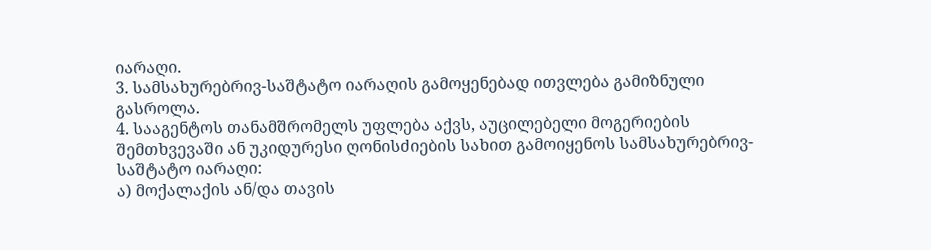იარაღი.
3. სამსახურებრივ-საშტატო იარაღის გამოყენებად ითვლება გამიზნული გასროლა.
4. სააგენტოს თანამშრომელს უფლება აქვს, აუცილებელი მოგერიების შემთხვევაში ან უკიდურესი ღონისძიების სახით გამოიყენოს სამსახურებრივ-საშტატო იარაღი:
ა) მოქალაქის ან/და თავის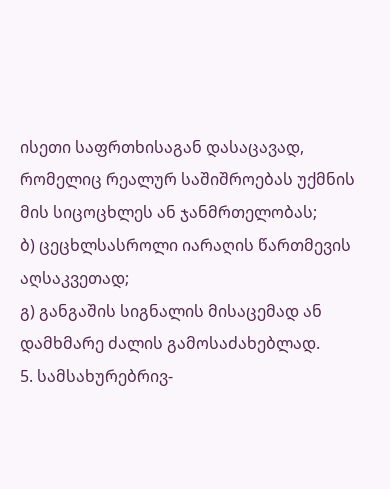ისეთი საფრთხისაგან დასაცავად, რომელიც რეალურ საშიშროებას უქმნის მის სიცოცხლეს ან ჯანმრთელობას;
ბ) ცეცხლსასროლი იარაღის წართმევის აღსაკვეთად;
გ) განგაშის სიგნალის მისაცემად ან დამხმარე ძალის გამოსაძახებლად.
5. სამსახურებრივ-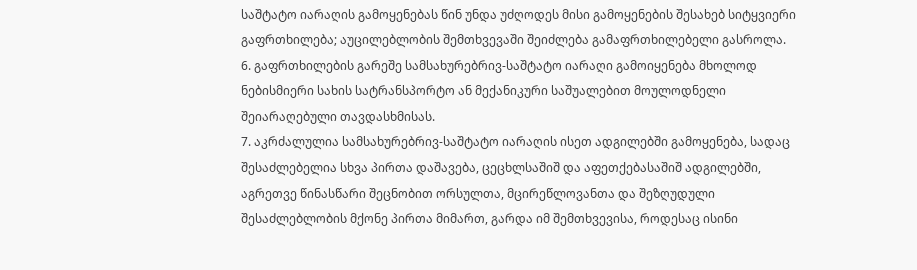საშტატო იარაღის გამოყენებას წინ უნდა უძღოდეს მისი გამოყენების შესახებ სიტყვიერი გაფრთხილება; აუცილებლობის შემთხვევაში შეიძლება გამაფრთხილებელი გასროლა.
6. გაფრთხილების გარეშე სამსახურებრივ-საშტატო იარაღი გამოიყენება მხოლოდ ნებისმიერი სახის სატრანსპორტო ან მექანიკური საშუალებით მოულოდნელი შეიარაღებული თავდასხმისას.
7. აკრძალულია სამსახურებრივ-საშტატო იარაღის ისეთ ადგილებში გამოყენება, სადაც შესაძლებელია სხვა პირთა დაშავება, ცეცხლსაშიშ და აფეთქებასაშიშ ადგილებში, აგრეთვე წინასწარი შეცნობით ორსულთა, მცირეწლოვანთა და შეზღუდული შესაძლებლობის მქონე პირთა მიმართ, გარდა იმ შემთხვევისა, როდესაც ისინი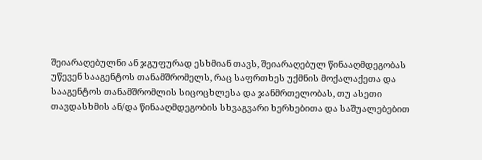შეიარაღებულნი ან ჯგუფურად ესხმიან თავს, შეიარაღებულ წინააღმდეგობას უწევენ სააგენტოს თანამშრომელს, რაც საფრთხეს უქმნის მოქალაქეთა და სააგენტოს თანამშრომლის სიცოცხლესა და ჯანმრთელობას, თუ ასეთი თავდასხმის ან/და წინააღმდეგობის სხვაგვარი ხერხებითა და საშუალებებით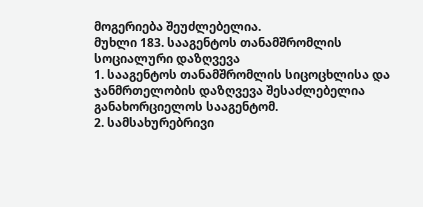მოგერიება შეუძლებელია.
მუხლი 183. სააგენტოს თანამშრომლის სოციალური დაზღვევა
1. სააგენტოს თანამშრომლის სიცოცხლისა და ჯანმრთელობის დაზღვევა შესაძლებელია განახორციელოს სააგენტომ.
2. სამსახურებრივი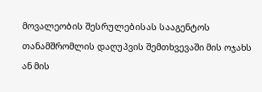მოვალეობის შესრულებისას სააგენტოს თანამშრომლის დაღუპვის შემთხვევაში მის ოჯახს ან მის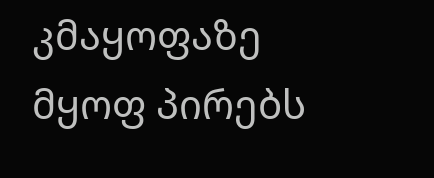კმაყოფაზე მყოფ პირებს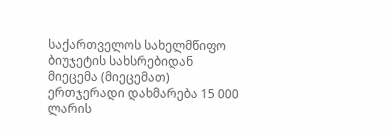საქართველოს სახელმწიფო ბიუჯეტის სახსრებიდან მიეცემა (მიეცემათ) ერთჯერადი დახმარება 15 000 ლარის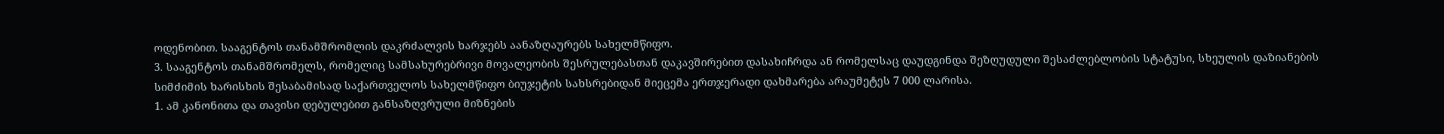ოდენობით. სააგენტოს თანამშრომლის დაკრძალვის ხარჯებს აანაზღაურებს სახელმწიფო.
3. სააგენტოს თანამშრომელს, რომელიც სამსახურებრივი მოვალეობის შესრულებასთან დაკავშირებით დასახიჩრდა ან რომელსაც დაუდგინდა შეზღუდული შესაძლებლობის სტატუსი, სხეულის დაზიანების სიმძიმის ხარისხის შესაბამისად საქართველოს სახელმწიფო ბიუჯეტის სახსრებიდან მიეცემა ერთჯერადი დახმარება არაუმეტეს 7 000 ლარისა.
1. ამ კანონითა და თავისი დებულებით განსაზღვრული მიზნების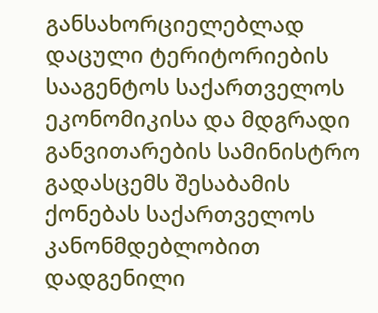განსახორციელებლად დაცული ტერიტორიების სააგენტოს საქართველოს ეკონომიკისა და მდგრადი განვითარების სამინისტრო გადასცემს შესაბამის ქონებას საქართველოს კანონმდებლობით დადგენილი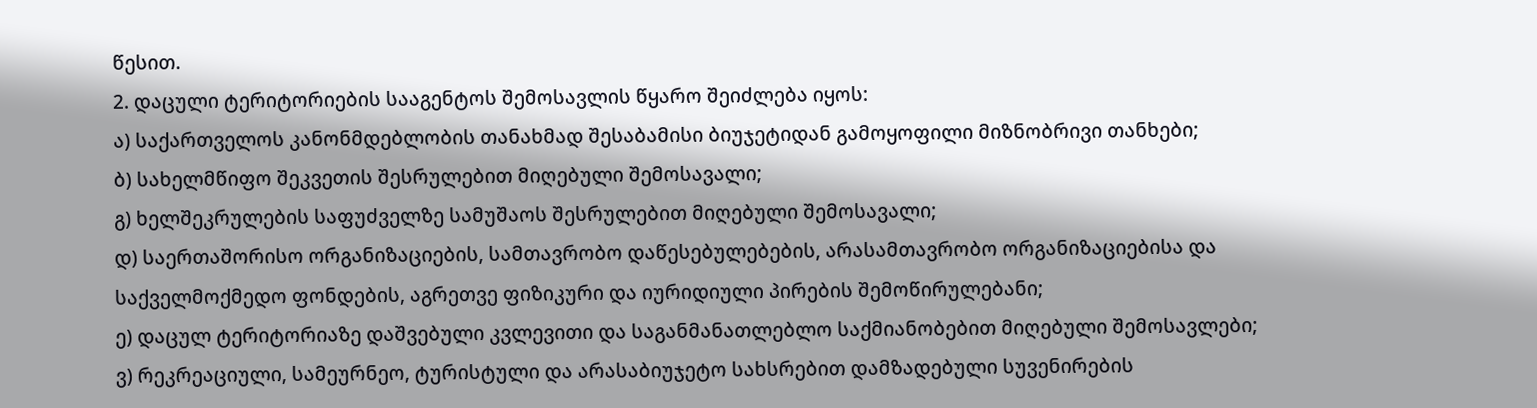წესით.
2. დაცული ტერიტორიების სააგენტოს შემოსავლის წყარო შეიძლება იყოს:
ა) საქართველოს კანონმდებლობის თანახმად შესაბამისი ბიუჯეტიდან გამოყოფილი მიზნობრივი თანხები;
ბ) სახელმწიფო შეკვეთის შესრულებით მიღებული შემოსავალი;
გ) ხელშეკრულების საფუძველზე სამუშაოს შესრულებით მიღებული შემოსავალი;
დ) საერთაშორისო ორგანიზაციების, სამთავრობო დაწესებულებების, არასამთავრობო ორგანიზაციებისა და საქველმოქმედო ფონდების, აგრეთვე ფიზიკური და იურიდიული პირების შემოწირულებანი;
ე) დაცულ ტერიტორიაზე დაშვებული კვლევითი და საგანმანათლებლო საქმიანობებით მიღებული შემოსავლები;
ვ) რეკრეაციული, სამეურნეო, ტურისტული და არასაბიუჯეტო სახსრებით დამზადებული სუვენირების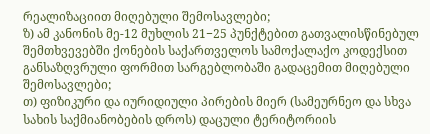რეალიზაციით მიღებული შემოსავლები;
ზ) ამ კანონის მე-12 მუხლის 21−25 პუნქტებით გათვალისწინებულ შემთხვევებში ქონების საქართველოს სამოქალაქო კოდექსით განსაზღვრული ფორმით სარგებლობაში გადაცემით მიღებული შემოსავლები;
თ) ფიზიკური და იურიდიული პირების მიერ (სამეურნეო და სხვა სახის საქმიანობების დროს) დაცული ტერიტორიის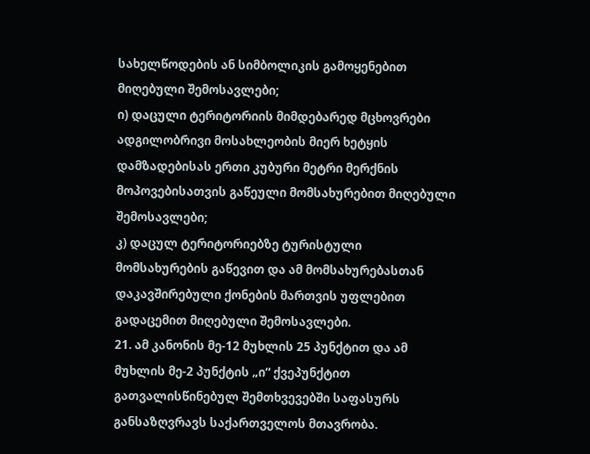სახელწოდების ან სიმბოლიკის გამოყენებით მიღებული შემოსავლები;
ი) დაცული ტერიტორიის მიმდებარედ მცხოვრები ადგილობრივი მოსახლეობის მიერ ხეტყის დამზადებისას ერთი კუბური მეტრი მერქნის მოპოვებისათვის გაწეული მომსახურებით მიღებული შემოსავლები;
კ) დაცულ ტერიტორიებზე ტურისტული მომსახურების გაწევით და ამ მომსახურებასთან დაკავშირებული ქონების მართვის უფლებით გადაცემით მიღებული შემოსავლები.
21. ამ კანონის მე-12 მუხლის 25 პუნქტით და ამ მუხლის მე-2 პუნქტის „ი“ ქვეპუნქტით გათვალისწინებულ შემთხვევებში საფასურს განსაზღვრავს საქართველოს მთავრობა.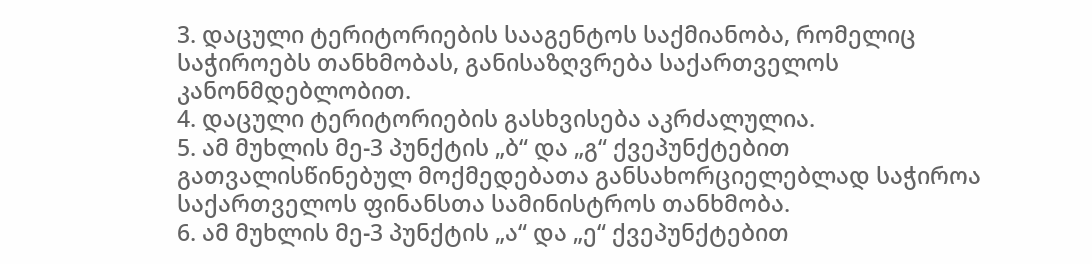3. დაცული ტერიტორიების სააგენტოს საქმიანობა, რომელიც საჭიროებს თანხმობას, განისაზღვრება საქართველოს კანონმდებლობით.
4. დაცული ტერიტორიების გასხვისება აკრძალულია.
5. ამ მუხლის მე-3 პუნქტის „ბ“ და „გ“ ქვეპუნქტებით გათვალისწინებულ მოქმედებათა განსახორციელებლად საჭიროა საქართველოს ფინანსთა სამინისტროს თანხმობა.
6. ამ მუხლის მე-3 პუნქტის „ა“ და „ე“ ქვეპუნქტებით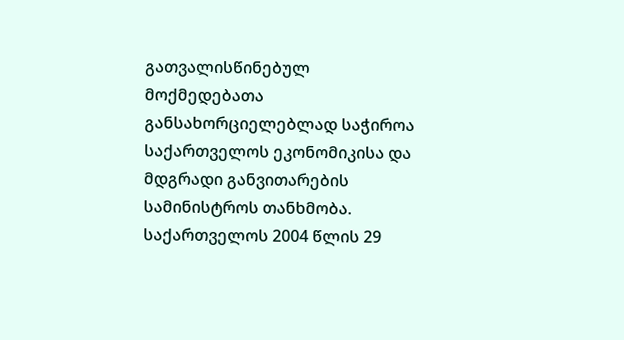გათვალისწინებულ მოქმედებათა განსახორციელებლად საჭიროა საქართველოს ეკონომიკისა და მდგრადი განვითარების სამინისტროს თანხმობა.
საქართველოს 2004 წლის 29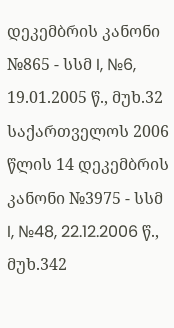დეკემბრის კანონი №865 - სსმ I, №6, 19.01.2005 წ., მუხ.32
საქართველოს 2006 წლის 14 დეკემბრის კანონი №3975 - სსმ I, №48, 22.12.2006 წ., მუხ.342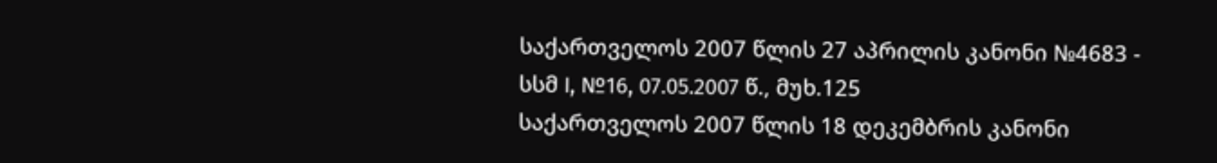საქართველოს 2007 წლის 27 აპრილის კანონი №4683 - სსმ I, №16, 07.05.2007 წ., მუხ.125
საქართველოს 2007 წლის 18 დეკემბრის კანონი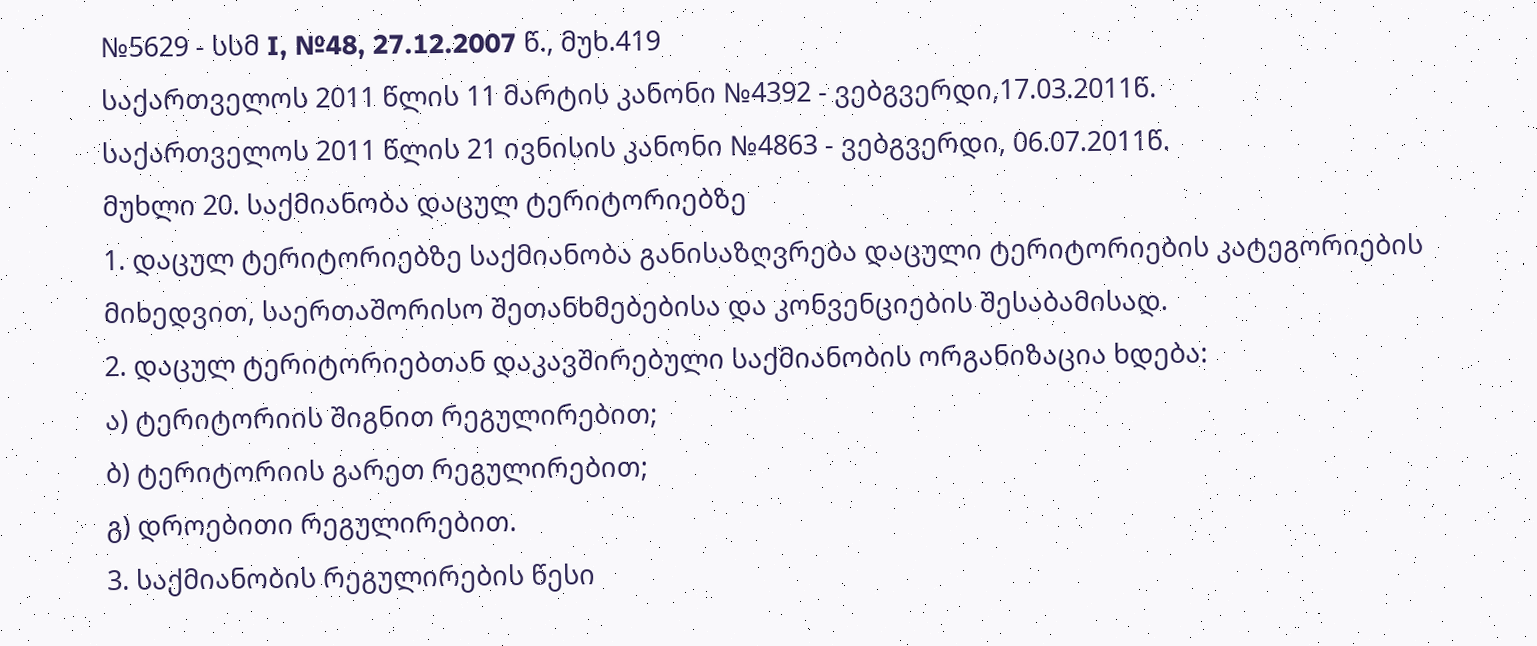№5629 - სსმ I, №48, 27.12.2007 წ., მუხ.419
საქართველოს 2011 წლის 11 მარტის კანონი №4392 - ვებგვერდი,17.03.2011წ.
საქართველოს 2011 წლის 21 ივნისის კანონი №4863 - ვებგვერდი, 06.07.2011წ.
მუხლი 20. საქმიანობა დაცულ ტერიტორიებზე
1. დაცულ ტერიტორიებზე საქმიანობა განისაზღვრება დაცული ტერიტორიების კატეგორიების მიხედვით, საერთაშორისო შეთანხმებებისა და კონვენციების შესაბამისად.
2. დაცულ ტერიტორიებთან დაკავშირებული საქმიანობის ორგანიზაცია ხდება:
ა) ტერიტორიის შიგნით რეგულირებით;
ბ) ტერიტორიის გარეთ რეგულირებით;
გ) დროებითი რეგულირებით.
3. საქმიანობის რეგულირების წესი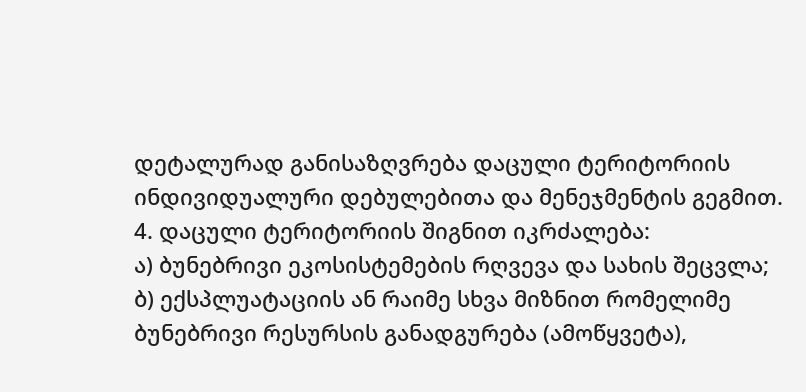დეტალურად განისაზღვრება დაცული ტერიტორიის ინდივიდუალური დებულებითა და მენეჯმენტის გეგმით.
4. დაცული ტერიტორიის შიგნით იკრძალება:
ა) ბუნებრივი ეკოსისტემების რღვევა და სახის შეცვლა;
ბ) ექსპლუატაციის ან რაიმე სხვა მიზნით რომელიმე ბუნებრივი რესურსის განადგურება (ამოწყვეტა),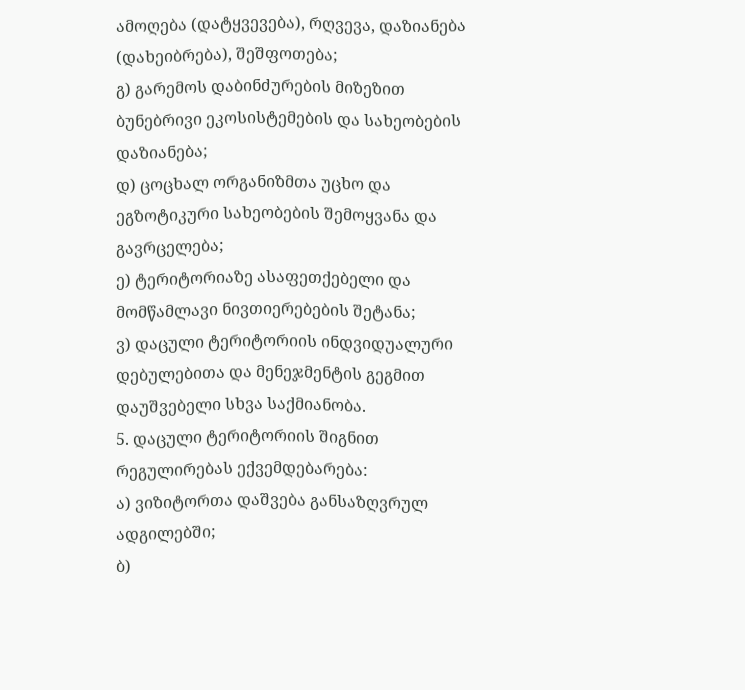ამოღება (დატყვევება), რღვევა, დაზიანება (დახეიბრება), შეშფოთება;
გ) გარემოს დაბინძურების მიზეზით ბუნებრივი ეკოსისტემების და სახეობების დაზიანება;
დ) ცოცხალ ორგანიზმთა უცხო და ეგზოტიკური სახეობების შემოყვანა და გავრცელება;
ე) ტერიტორიაზე ასაფეთქებელი და მომწამლავი ნივთიერებების შეტანა;
ვ) დაცული ტერიტორიის ინდვიდუალური დებულებითა და მენეჯმენტის გეგმით დაუშვებელი სხვა საქმიანობა.
5. დაცული ტერიტორიის შიგნით რეგულირებას ექვემდებარება:
ა) ვიზიტორთა დაშვება განსაზღვრულ ადგილებში;
ბ)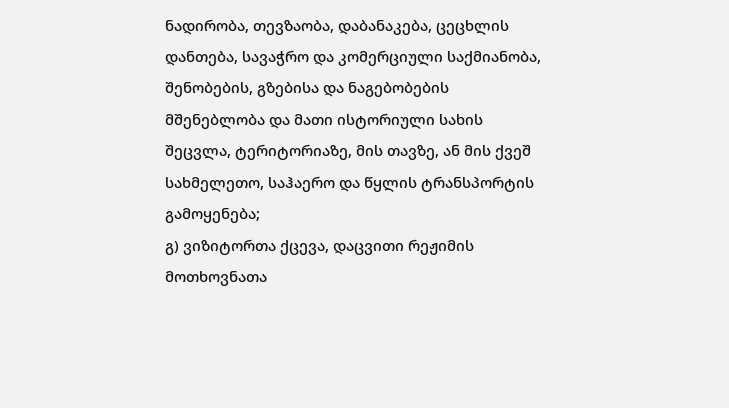ნადირობა, თევზაობა, დაბანაკება, ცეცხლის დანთება, სავაჭრო და კომერციული საქმიანობა, შენობების, გზებისა და ნაგებობების მშენებლობა და მათი ისტორიული სახის შეცვლა, ტერიტორიაზე, მის თავზე, ან მის ქვეშ სახმელეთო, საჰაერო და წყლის ტრანსპორტის გამოყენება;
გ) ვიზიტორთა ქცევა, დაცვითი რეჟიმის მოთხოვნათა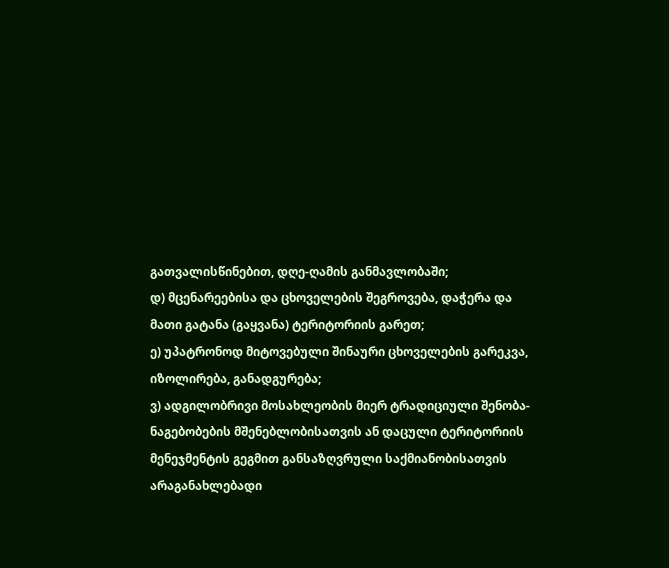გათვალისწინებით, დღე-ღამის განმავლობაში;
დ) მცენარეებისა და ცხოველების შეგროვება, დაჭერა და მათი გატანა (გაყვანა) ტერიტორიის გარეთ;
ე) უპატრონოდ მიტოვებული შინაური ცხოველების გარეკვა, იზოლირება, განადგურება;
ვ) ადგილობრივი მოსახლეობის მიერ ტრადიციული შენობა-ნაგებობების მშენებლობისათვის ან დაცული ტერიტორიის მენეჯმენტის გეგმით განსაზღვრული საქმიანობისათვის არაგანახლებადი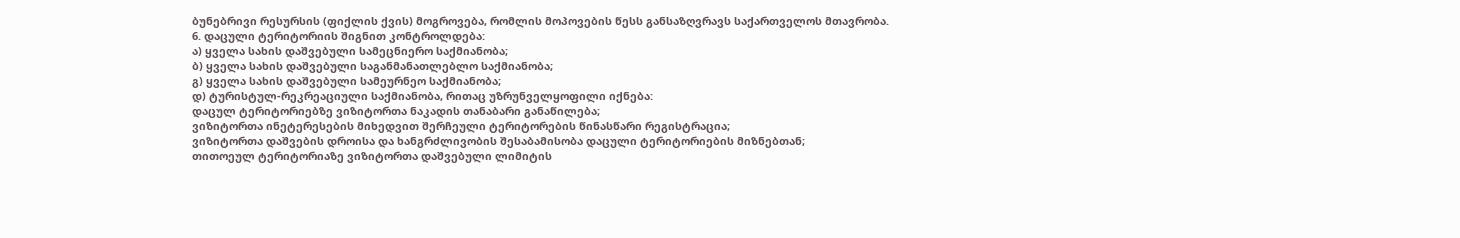ბუნებრივი რესურსის (ფიქლის ქვის) მოგროვება, რომლის მოპოვების წესს განსაზღვრავს საქართველოს მთავრობა.
6. დაცული ტერიტორიის შიგნით კონტროლდება:
ა) ყველა სახის დაშვებული სამეცნიერო საქმიანობა;
ბ) ყველა სახის დაშვებული საგანმანათლებლო საქმიანობა;
გ) ყველა სახის დაშვებული სამეურნეო საქმიანობა;
დ) ტურისტულ-რეკრეაციული საქმიანობა, რითაც უზრუნველყოფილი იქნება:
დაცულ ტერიტორიებზე ვიზიტორთა ნაკადის თანაბარი განაწილება;
ვიზიტორთა ინეტერესების მიხედვით შერჩეული ტერიტორების წინასწარი რეგისტრაცია;
ვიზიტორთა დაშვების დროისა და ხანგრძლივობის შესაბამისობა დაცული ტერიტორიების მიზნებთან;
თითოეულ ტერიტორიაზე ვიზიტორთა დაშვებული ლიმიტის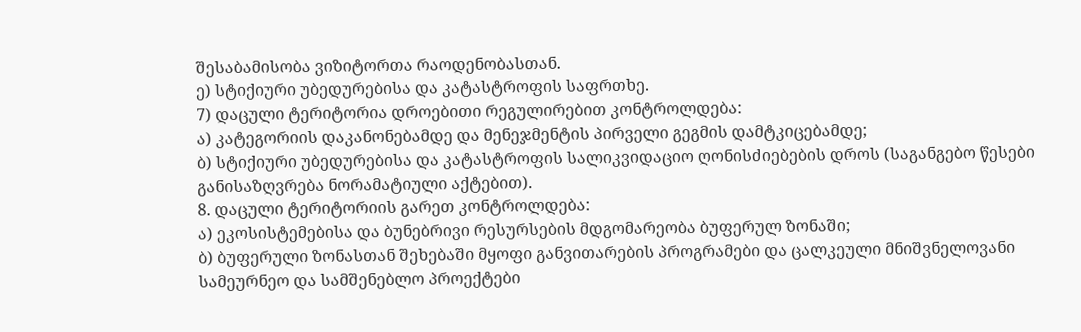შესაბამისობა ვიზიტორთა რაოდენობასთან.
ე) სტიქიური უბედურებისა და კატასტროფის საფრთხე.
7) დაცული ტერიტორია დროებითი რეგულირებით კონტროლდება:
ა) კატეგორიის დაკანონებამდე და მენეჯმენტის პირველი გეგმის დამტკიცებამდე;
ბ) სტიქიური უბედურებისა და კატასტროფის სალიკვიდაციო ღონისძიებების დროს (საგანგებო წესები განისაზღვრება ნორამატიული აქტებით).
8. დაცული ტერიტორიის გარეთ კონტროლდება:
ა) ეკოსისტემებისა და ბუნებრივი რესურსების მდგომარეობა ბუფერულ ზონაში;
ბ) ბუფერული ზონასთან შეხებაში მყოფი განვითარების პროგრამები და ცალკეული მნიშვნელოვანი სამეურნეო და სამშენებლო პროექტები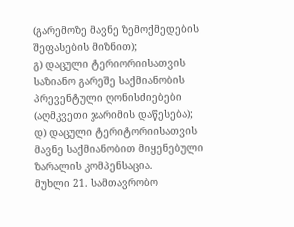(გარემოზე მავნე ზემოქმედების შეფასების მიზნით);
გ) დაცული ტერიორიისათვის საზიანო გარეშე საქმიანობის პრევენტული ღონისძიებები (აღმკვეთი ჯარიმის დაწესება);
დ) დაცული ტერიტორიისათვის მავნე საქმიანობით მიყენებული ზარალის კომპენსაცია.
მუხლი 21. სამთავრობო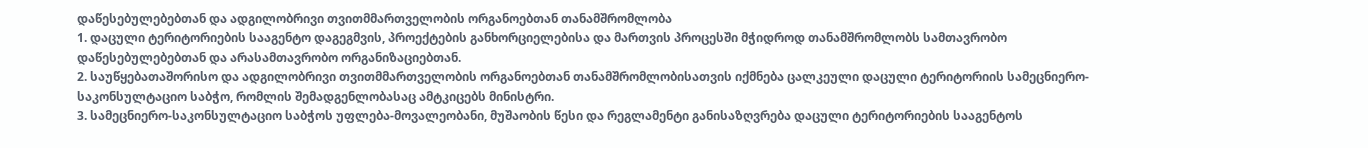დაწესებულებებთან და ადგილობრივი თვითმმართველობის ორგანოებთან თანამშრომლობა
1. დაცული ტერიტორიების სააგენტო დაგეგმვის, პროექტების განხორციელებისა და მართვის პროცესში მჭიდროდ თანამშრომლობს სამთავრობო დაწესებულებებთან და არასამთავრობო ორგანიზაციებთან.
2. საუწყებათაშორისო და ადგილობრივი თვითმმართველობის ორგანოებთან თანამშრომლობისათვის იქმნება ცალკეული დაცული ტერიტორიის სამეცნიერო-საკონსულტაციო საბჭო, რომლის შემადგენლობასაც ამტკიცებს მინისტრი.
3. სამეცნიერო-საკონსულტაციო საბჭოს უფლება-მოვალეობანი, მუშაობის წესი და რეგლამენტი განისაზღვრება დაცული ტერიტორიების სააგენტოს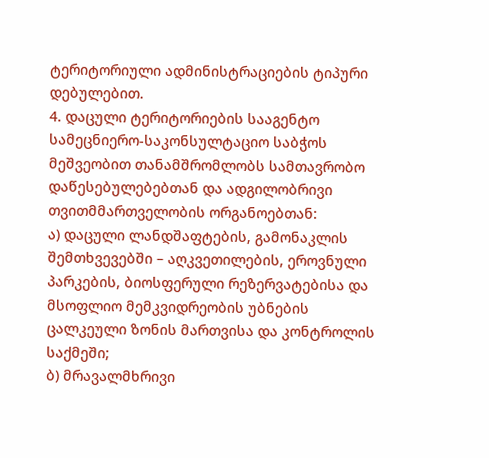ტერიტორიული ადმინისტრაციების ტიპური დებულებით.
4. დაცული ტერიტორიების სააგენტო სამეცნიერო-საკონსულტაციო საბჭოს მეშვეობით თანამშრომლობს სამთავრობო დაწესებულებებთან და ადგილობრივი თვითმმართველობის ორგანოებთან:
ა) დაცული ლანდშაფტების, გამონაკლის შემთხვევებში – აღკვეთილების, ეროვნული პარკების, ბიოსფერული რეზერვატებისა და მსოფლიო მემკვიდრეობის უბნების ცალკეული ზონის მართვისა და კონტროლის საქმეში;
ბ) მრავალმხრივი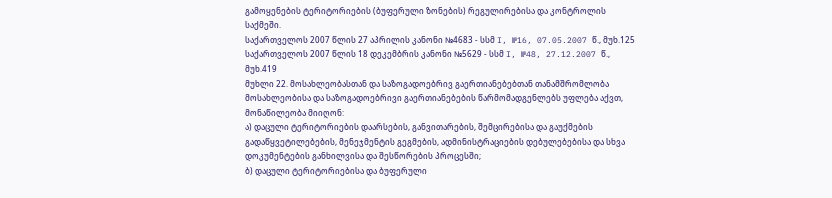გამოყენების ტერიტორიების (ბუფერული ზონების) რეგულირებისა და კონტროლის საქმეში.
საქართველოს 2007 წლის 27 აპრილის კანონი №4683 - სსმ I, №16, 07.05.2007 წ., მუხ.125
საქართველოს 2007 წლის 18 დეკემბრის კანონი №5629 - სსმ I, №48, 27.12.2007 წ., მუხ.419
მუხლი 22. მოსახლეობასთან და საზოგადოებრივ გაერთიანებებთან თანამშრომლობა
მოსახლეობისა და საზოგადოებრივი გაერთიანებების წარმომადგენლებს უფლება აქვთ, მონაწილეობა მიიღონ:
ა) დაცული ტერიტორიების დაარსების, განვითარების, შემცირებისა და გაუქმების გადაწყვეტილებების, მენეჯმენტის გეგმების, ადმინისტრაციების დებულებებისა და სხვა დოკუმენტების განხილვისა და შესწორების პროცესში;
ბ) დაცული ტერიტორიებისა და ბუფერული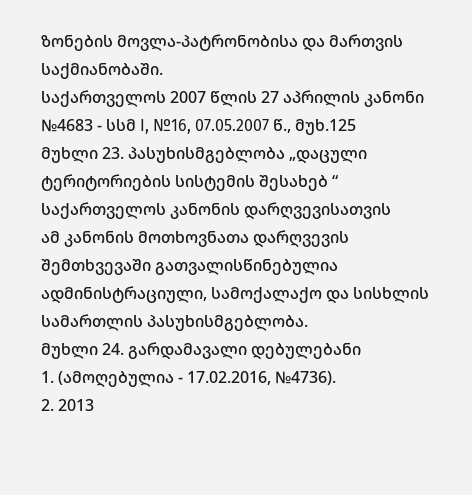ზონების მოვლა-პატრონობისა და მართვის საქმიანობაში.
საქართველოს 2007 წლის 27 აპრილის კანონი №4683 - სსმ I, №16, 07.05.2007 წ., მუხ.125
მუხლი 23. პასუხისმგებლობა „დაცული ტერიტორიების სისტემის შესახებ “ საქართველოს კანონის დარღვევისათვის
ამ კანონის მოთხოვნათა დარღვევის შემთხვევაში გათვალისწინებულია ადმინისტრაციული, სამოქალაქო და სისხლის სამართლის პასუხისმგებლობა.
მუხლი 24. გარდამავალი დებულებანი
1. (ამოღებულია - 17.02.2016, №4736).
2. 2013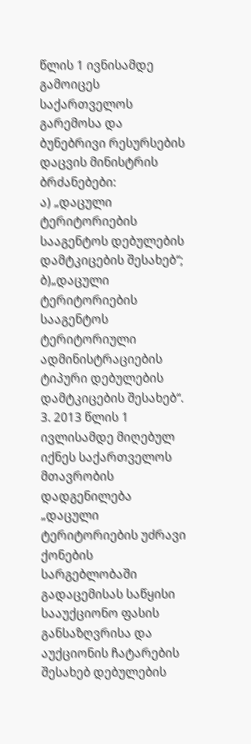წლის 1 ივნისამდე გამოიცეს საქართველოს გარემოსა და ბუნებრივი რესურსების დაცვის მინისტრის ბრძანებები:
ა) „დაცული ტერიტორიების სააგენტოს დებულების დამტკიცების შესახებ“;
ბ)„დაცული ტერიტორიების სააგენტოს ტერიტორიული ადმინისტრაციების ტიპური დებულების დამტკიცების შესახებ“.
3. 2013 წლის 1 ივლისამდე მიღებულ იქნეს საქართველოს მთავრობის დადგენილება „დაცული ტერიტორიების უძრავი ქონების სარგებლობაში გადაცემისას საწყისი სააუქციონო ფასის განსაზღვრისა და აუქციონის ჩატარების შესახებ დებულების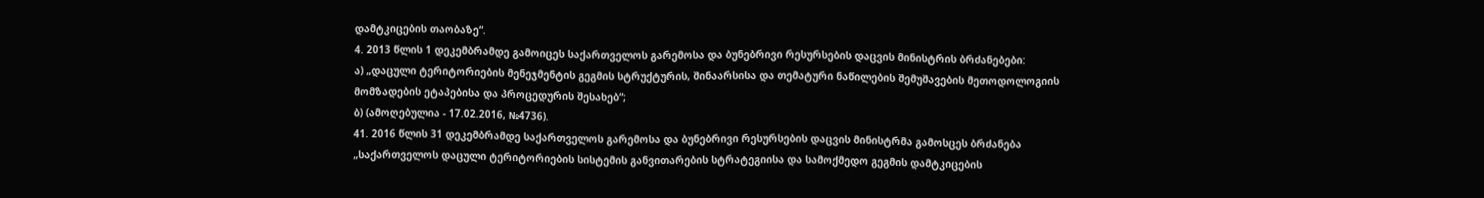დამტკიცების თაობაზე“.
4. 2013 წლის 1 დეკემბრამდე გამოიცეს საქართველოს გარემოსა და ბუნებრივი რესურსების დაცვის მინისტრის ბრძანებები:
ა) „დაცული ტერიტორიების მენეჯმენტის გეგმის სტრუქტურის, შინაარსისა და თემატური ნაწილების შემუშავების მეთოდოლოგიის მომზადების ეტაპებისა და პროცედურის შესახებ“;
ბ) (ამოღებულია - 17.02.2016, №4736).
41. 2016 წლის 31 დეკემბრამდე საქართველოს გარემოსა და ბუნებრივი რესურსების დაცვის მინისტრმა გამოსცეს ბრძანება „საქართველოს დაცული ტერიტორიების სისტემის განვითარების სტრატეგიისა და სამოქმედო გეგმის დამტკიცების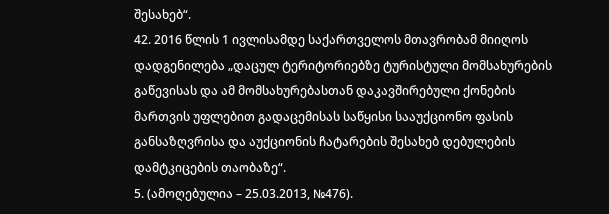შესახებ“.
42. 2016 წლის 1 ივლისამდე საქართველოს მთავრობამ მიიღოს დადგენილება „დაცულ ტერიტორიებზე ტურისტული მომსახურების გაწევისას და ამ მომსახურებასთან დაკავშირებული ქონების მართვის უფლებით გადაცემისას საწყისი სააუქციონო ფასის განსაზღვრისა და აუქციონის ჩატარების შესახებ დებულების დამტკიცების თაობაზე“.
5. (ამოღებულია – 25.03.2013, №476).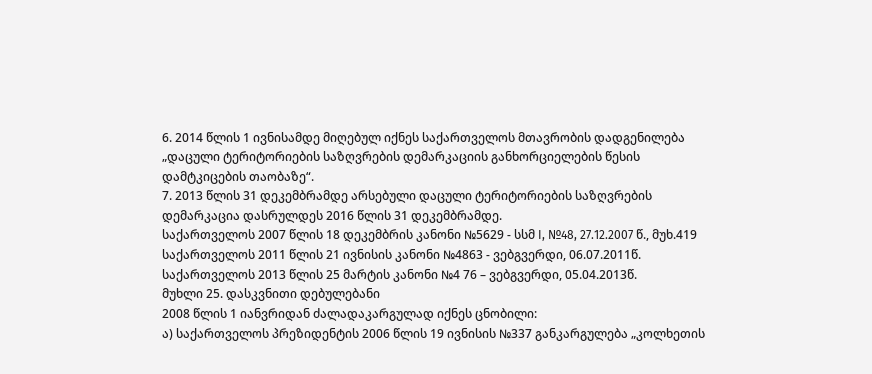6. 2014 წლის 1 ივნისამდე მიღებულ იქნეს საქართველოს მთავრობის დადგენილება „დაცული ტერიტორიების საზღვრების დემარკაციის განხორციელების წესის დამტკიცების თაობაზე“.
7. 2013 წლის 31 დეკემბრამდე არსებული დაცული ტერიტორიების საზღვრების დემარკაცია დასრულდეს 2016 წლის 31 დეკემბრამდე.
საქართველოს 2007 წლის 18 დეკემბრის კანონი №5629 - სსმ I, №48, 27.12.2007 წ., მუხ.419
საქართველოს 2011 წლის 21 ივნისის კანონი №4863 - ვებგვერდი, 06.07.2011წ.
საქართველოს 2013 წლის 25 მარტის კანონი №4 76 – ვებგვერდი, 05.04.2013წ.
მუხლი 25. დასკვნითი დებულებანი
2008 წლის 1 იანვრიდან ძალადაკარგულად იქნეს ცნობილი:
ა) საქართველოს პრეზიდენტის 2006 წლის 19 ივნისის №337 განკარგულება „კოლხეთის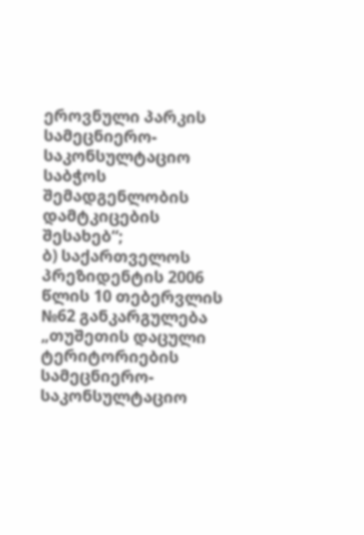ეროვნული პარკის სამეცნიერო-საკონსულტაციო საბჭოს შემადგენლობის დამტკიცების შესახებ“;
ბ) საქართველოს პრეზიდენტის 2006 წლის 10 თებერვლის №62 განკარგულება „თუშეთის დაცული ტერიტორიების სამეცნიერო-საკონსულტაციო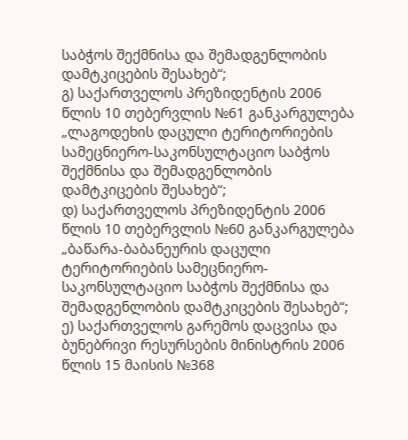საბჭოს შექმნისა და შემადგენლობის დამტკიცების შესახებ“;
გ) საქართველოს პრეზიდენტის 2006 წლის 10 თებერვლის №61 განკარგულება „ლაგოდეხის დაცული ტერიტორიების სამეცნიერო-საკონსულტაციო საბჭოს შექმნისა და შემადგენლობის დამტკიცების შესახებ“;
დ) საქართველოს პრეზიდენტის 2006 წლის 10 თებერვლის №60 განკარგულება „ბაწარა-ბაბანეურის დაცული ტერიტორიების სამეცნიერო-საკონსულტაციო საბჭოს შექმნისა და შემადგენლობის დამტკიცების შესახებ“;
ე) საქართველოს გარემოს დაცვისა და ბუნებრივი რესურსების მინისტრის 2006 წლის 15 მაისის №368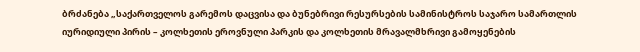ბრძანება „საქართველოს გარემოს დაცვისა და ბუნებრივი რესურსების სამინისტროს საჯარო სამართლის იურიდიული პირის – კოლხეთის ეროვნული პარკის და კოლხეთის მრავალმხრივი გამოყენების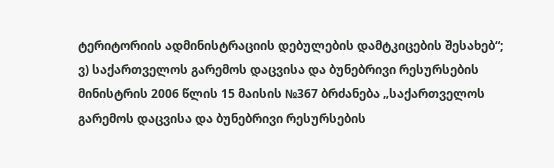ტერიტორიის ადმინისტრაციის დებულების დამტკიცების შესახებ“;
ვ) საქართველოს გარემოს დაცვისა და ბუნებრივი რესურსების მინისტრის 2006 წლის 15 მაისის №367 ბრძანება „საქართველოს გარემოს დაცვისა და ბუნებრივი რესურსების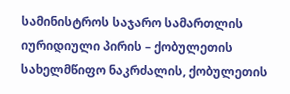სამინისტროს საჯარო სამართლის იურიდიული პირის – ქობულეთის სახელმწიფო ნაკრძალის, ქობულეთის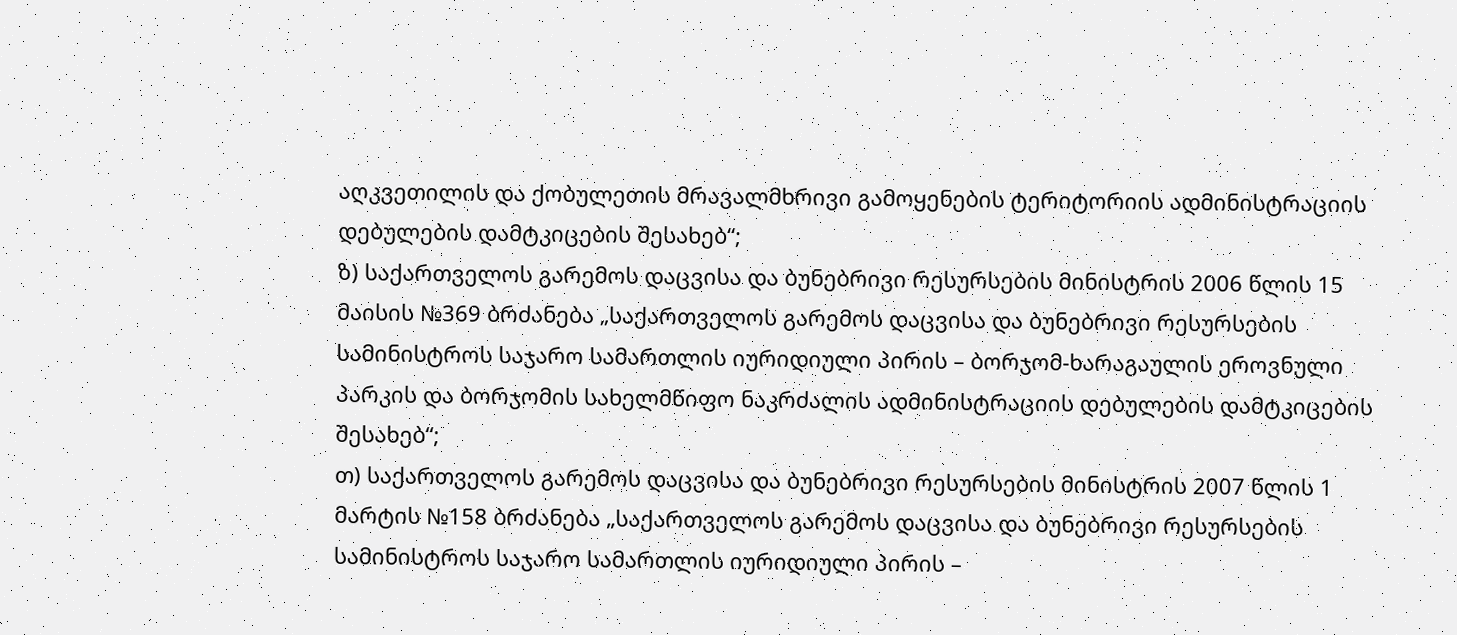აღკვეთილის და ქობულეთის მრავალმხრივი გამოყენების ტერიტორიის ადმინისტრაციის დებულების დამტკიცების შესახებ“;
ზ) საქართველოს გარემოს დაცვისა და ბუნებრივი რესურსების მინისტრის 2006 წლის 15 მაისის №369 ბრძანება „საქართველოს გარემოს დაცვისა და ბუნებრივი რესურსების სამინისტროს საჯარო სამართლის იურიდიული პირის – ბორჯომ-ხარაგაულის ეროვნული პარკის და ბორჯომის სახელმწიფო ნაკრძალის ადმინისტრაციის დებულების დამტკიცების შესახებ“;
თ) საქართველოს გარემოს დაცვისა და ბუნებრივი რესურსების მინისტრის 2007 წლის 1 მარტის №158 ბრძანება „საქართველოს გარემოს დაცვისა და ბუნებრივი რესურსების სამინისტროს საჯარო სამართლის იურიდიული პირის –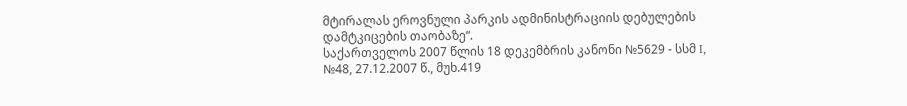მტირალას ეროვნული პარკის ადმინისტრაციის დებულების დამტკიცების თაობაზე“.
საქართველოს 2007 წლის 18 დეკემბრის კანონი №5629 - სსმ I, №48, 27.12.2007 წ., მუხ.419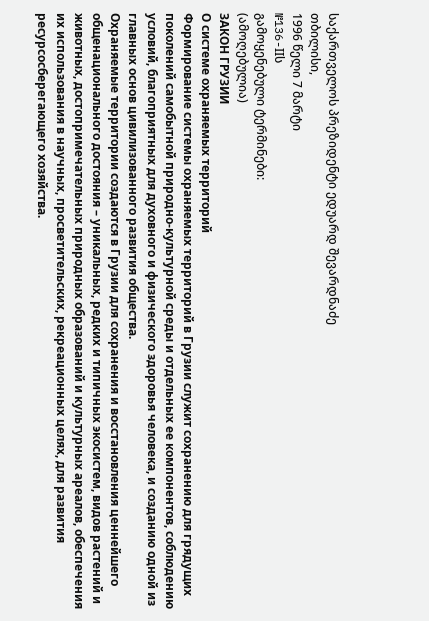საქართველოს პრეზიდენტი ედუარდ შევარდნაძე
თბილისი,
1996 წელი 7 მარტი
№136-IIს
გამოყენებული ტერმინები:
(ამოღებულია)
ЗАКОН ГРУЗИИ
О системе охраняемых территорий
Формирование системы охраняемых территорий в Грузии служит сохранению для грядущих поколений самобытной природно-культурной среды и отдельных ее компонентов, соблюдению условий, благоприятных для духовного и физического здоровья человека, и созданию одной из главных основ цивилизованного развития общества.
Охраняемые территории создаются в Грузии для сохранения и восстановления ценнейшего общенационального достояния – уникальных, редких и типичных экосистем, видов растений и животных, достопримечательных природных образований и культурных ареалов, обеспечения их использования в научных, просветительских, рекреационных целях, для развития ресурсосберегающего хозяйства.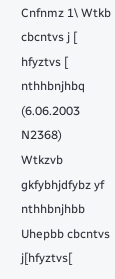Cnfnmz 1\ Wtkb cbcntvs j [ hfyztvs [ nthhbnjhbq (6.06.2003 N2368)
Wtkzvb gkfybhjdfybz yf nthhbnjhbb Uhepbb cbcntvs j[hfyztvs[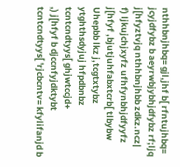nthhbnjhbq= gjl,jhf b[ rfntujhbq= jcyjdfybz b aeyrwbjybhjdfybz rf;ljq j[hfyztvjq nthhbnjhbb zdkz.ncz|
f) ljkujchjxyfz ufhfynbhjdfyyfz j[hfyf ,bjutjuhfabxtcrb[ tlbybw Uhepbb lkz j,tcgtxtybz ytghthsdyjuj hfpdbnbz tcntcndtyys[ ghjwtccjd+
,) j[hfyf b djccnfyjdktybt tcntcndtyys[ 'rjcbcntv= kfylifanjd b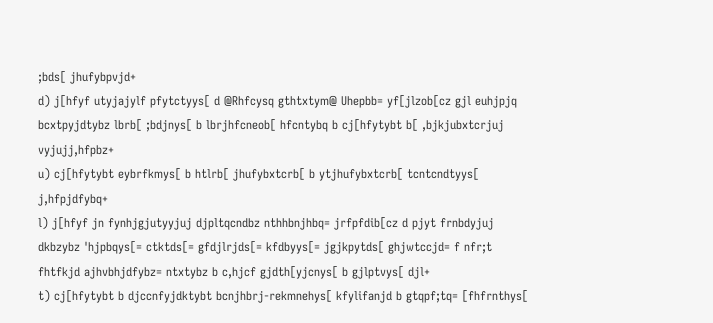;bds[ jhufybpvjd+
d) j[hfyf utyjajylf pfytctyys[ d @Rhfcysq gthtxtym@ Uhepbb= yf[jlzob[cz gjl euhjpjq bcxtpyjdtybz lbrb[ ;bdjnys[ b lbrjhfcneob[ hfcntybq b cj[hfytybt b[ ,bjkjubxtcrjuj vyjujj,hfpbz+
u) cj[hfytybt eybrfkmys[ b htlrb[ jhufybxtcrb[ b ytjhufybxtcrb[ tcntcndtyys[ j,hfpjdfybq+
l) j[hfyf jn fynhjgjutyyjuj djpltqcndbz nthhbnjhbq= jrfpfdib[cz d pjyt frnbdyjuj dkbzybz 'hjpbqys[= ctktds[= gfdjlrjds[= kfdbyys[= jgjkpytds[ ghjwtccjd= f nfr;t fhtfkjd ajhvbhjdfybz= ntxtybz b c,hjcf gjdth[yjcnys[ b gjlptvys[ djl+
t) cj[hfytybt b djccnfyjdktybt bcnjhbrj-rekmnehys[ kfylifanjd b gtqpf;tq= [fhfrnthys[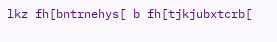lkz fh[bntrnehys[ b fh[tjkjubxtcrb[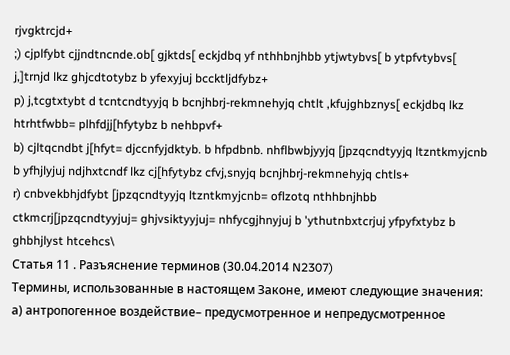rjvgktrcjd+
;) cjplfybt cjjndtncnde.ob[ gjktds[ eckjdbq yf nthhbnjhbb ytjwtybvs[ b ytpfvtybvs[ j,]trnjd lkz ghjcdtotybz b yfexyjuj bccktljdfybz+
p) j,tcgtxtybt d tcntcndtyyjq b bcnjhbrj-rekmnehyjq chtlt ,kfujghbznys[ eckjdbq lkz htrhtfwbb= plhfdjj[hfytybz b nehbpvf+
b) cjltqcndbt j[hfyt= djccnfyjdktyb. b hfpdbnb. nhflbwbjyyjq [jpzqcndtyyjq ltzntkmyjcnb b yfhjlyjuj ndjhxtcndf lkz cj[hfytybz cfvj,snyjq bcnjhbrj-rekmnehyjq chtls+
r) cnbvekbhjdfybt [jpzqcndtyyjq ltzntkmyjcnb= oflzotq nthhbnjhbb ctkmcrj[jpzqcndtyyjuj= ghjvsiktyyjuj= nhfycgjhnyjuj b 'ythutnbxtcrjuj yfpyfxtybz b ghbhjlyst htcehcs\
Статья 11 . Разъяснение терминов (30.04.2014 N2307)
Термины, использованные в настоящем Законе, имеют следующие значения:
а) антропогенное воздействие– предусмотренное и непредусмотренное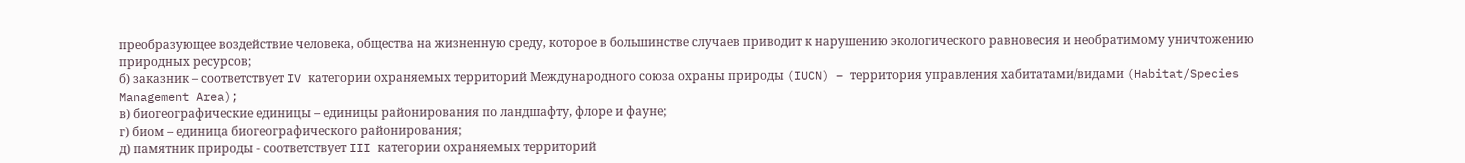преобразующее воздействие человека, общества на жизненную среду, которое в большинстве случаев приводит к нарушению экологического равновесия и необратимому уничтожению природных ресурсов;
б) заказник – соответствует IV категории охраняемых территорий Международного союза охраны природы (IUCN) – территория управления хабитатами/видами (Habitat/Species Management Area);
в) биогеографические единицы – единицы районирования по ландшафту, флоре и фауне;
г) биом – единица биогеографического районирования;
д) памятник природы - соответствует III категории охраняемых территорий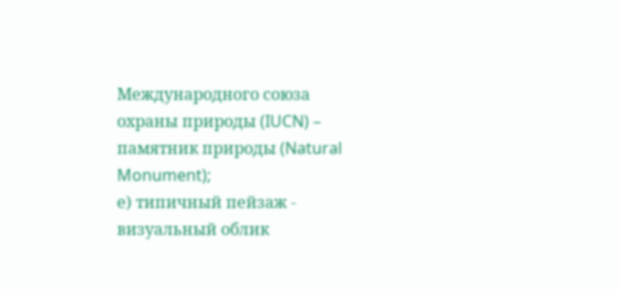Международного союза охраны природы (IUCN) – памятник природы (Natural Monument);
е) типичный пейзаж - визуальный облик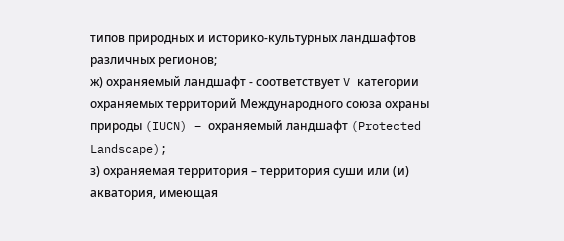типов природных и историко-культурных ландшафтов различных регионов;
ж) охраняемый ландшафт - соответствует V категории охраняемых территорий Международного союза охраны природы (IUCN) – охраняемый ландшафт (Protected Landscape);
з) охраняемая территория – территория суши или (и) акватория, имеющая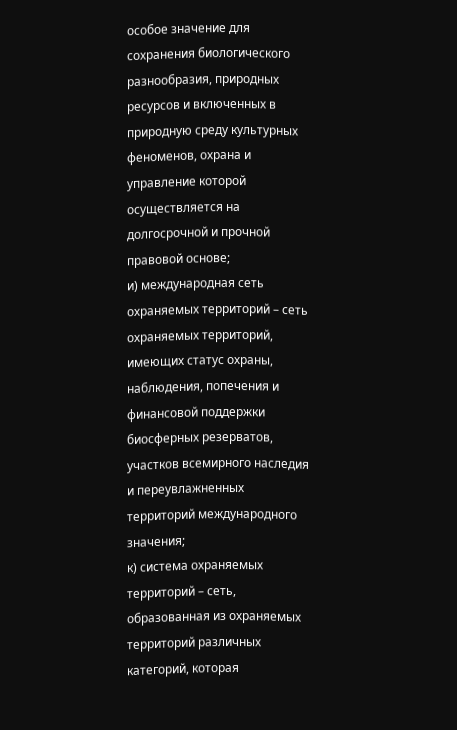особое значение для сохранения биологического разнообразия, природных ресурсов и включенных в природную среду культурных феноменов, охрана и управление которой осуществляется на долгосрочной и прочной правовой основе;
и) международная сеть охраняемых территорий – сеть охраняемых территорий, имеющих статус охраны, наблюдения, попечения и финансовой поддержки биосферных резерватов, участков всемирного наследия и переувлажненных территорий международного значения;
к) система охраняемых территорий – сеть, образованная из охраняемых территорий различных категорий, которая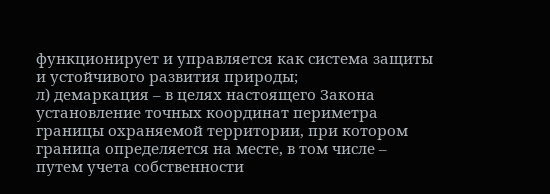функционирует и управляется как система защиты и устойчивого развития природы;
л) демаркация – в целях настоящего Закона установление точных координат периметра границы охраняемой территории, при котором граница определяется на месте, в том числе – путем учета собственности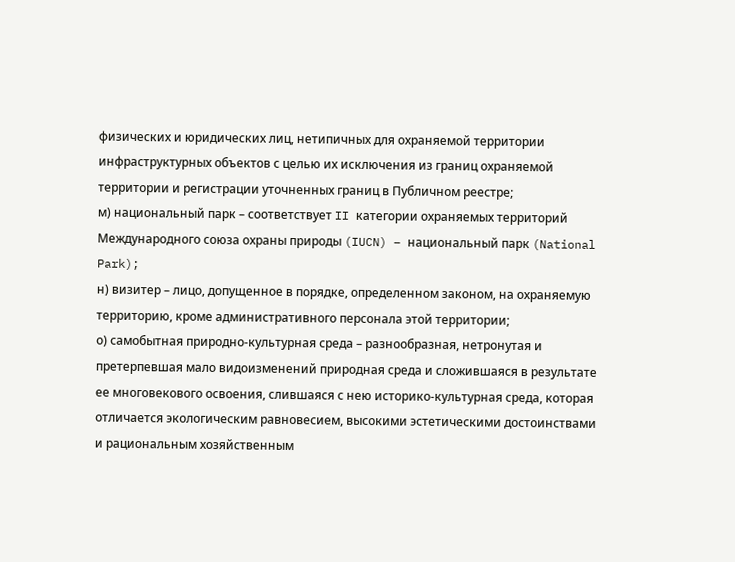физических и юридических лиц, нетипичных для охраняемой территории инфраструктурных объектов с целью их исключения из границ охраняемой территории и регистрации уточненных границ в Публичном реестре;
м) национальный парк – соответствует II категории охраняемых территорий Международного союза охраны природы (IUCN) – национальный парк (National Park);
н) визитер – лицо, допущенное в порядке, определенном законом, на охраняемую территорию, кроме административного персонала этой территории;
о) самобытная природно-культурная среда – разнообразная, нетронутая и претерпевшая мало видоизменений природная среда и сложившаяся в результате ее многовекового освоения, слившаяся с нею историко-культурная среда, которая отличается экологическим равновесием, высокими эстетическими достоинствами и рациональным хозяйственным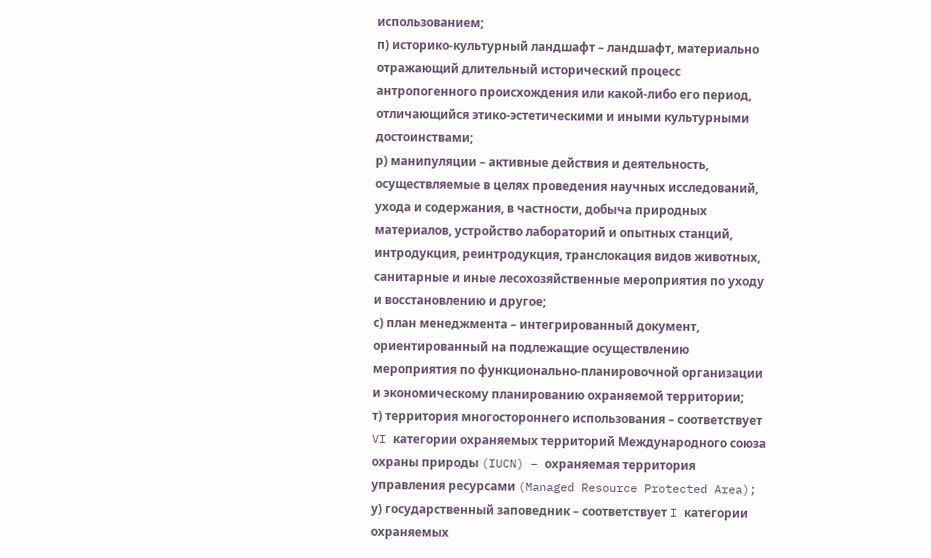использованием;
п) историко-культурный ландшафт – ландшафт, материально отражающий длительный исторический процесс антропогенного происхождения или какой-либо его период, отличающийся этико-эстетическими и иными культурными достоинствами;
р) манипуляции – активные действия и деятельность, осуществляемые в целях проведения научных исследований, ухода и содержания, в частности, добыча природных материалов, устройство лабораторий и опытных станций, интродукция, реинтродукция, транслокация видов животных, санитарные и иные лесохозяйственные мероприятия по уходу и восстановлению и другое;
с) план менеджмента – интегрированный документ, ориентированный на подлежащие осуществлению мероприятия по функционально-планировочной организации и экономическому планированию охраняемой территории;
т) территория многостороннего использования – соответствует VI категории охраняемых территорий Международного союза охраны природы (IUCN) – охраняемая территория управления ресурсами (Managed Resource Protected Area);
у) государственный заповедник – соответствует I категории охраняемых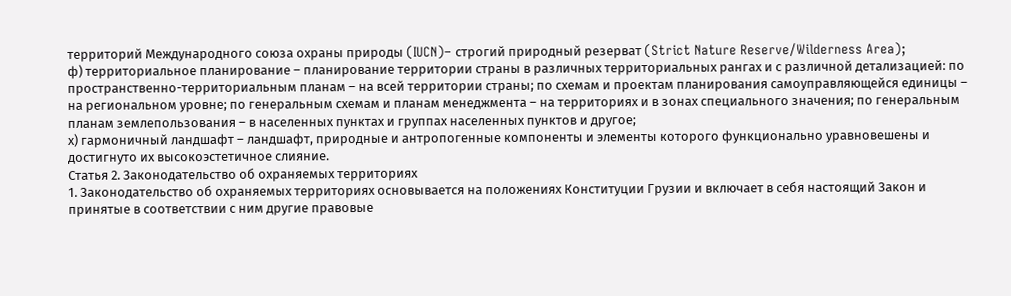территорий Международного союза охраны природы (IUCN)– строгий природный резерват (Strict Nature Reserve/Wilderness Area);
ф) территориальное планирование – планирование территории страны в различных территориальных рангах и с различной детализацией: по пространственно-территориальным планам – на всей территории страны; по схемам и проектам планирования самоуправляющейся единицы – на региональном уровне; по генеральным схемам и планам менеджмента – на территориях и в зонах специального значения; по генеральным планам землепользования – в населенных пунктах и группах населенных пунктов и другое;
х) гармоничный ландшафт – ландшафт, природные и антропогенные компоненты и элементы которого функционально уравновешены и достигнуто их высокоэстетичное слияние.
Статья 2. Законодательство об охраняемых территориях
1. Законодательство об охраняемых территориях основывается на положениях Конституции Грузии и включает в себя настоящий Закон и принятые в соответствии с ним другие правовые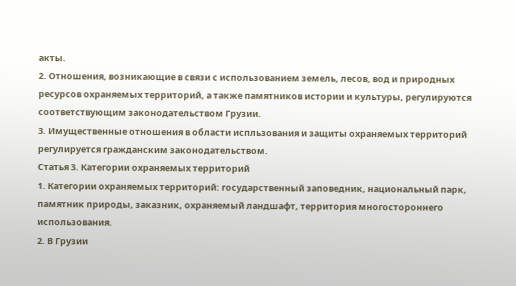акты.
2. Отношения, возникающие в связи с использованием земель, лесов, вод и природных ресурсов охраняемых территорий, а также памятников истории и культуры, регулируются соответствующим законодательством Грузии.
3. Имущественные отношения в области испльзования и защиты охраняемых территорий регулируется гражданским законодательством.
Статья 3. Категории охраняемых территорий
1. Категории охраняемых территорий: государственный заповедник, национальный парк, памятник природы, заказник, охраняемый ландшафт, территория многостороннего использования.
2. В Грузии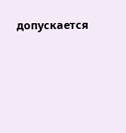допускается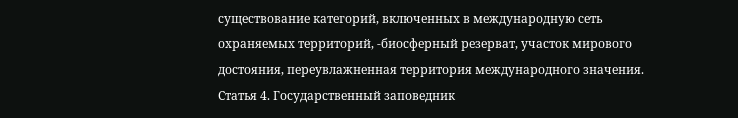существование категорий, включенных в международную сеть охраняемых территорий, -биосферный резерват, участок мирового достояния, переувлажненная территория международного значения.
Статья 4. Государственный заповедник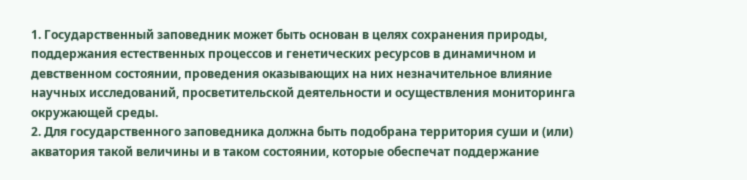1. Государственный заповедник может быть основан в целях сохранения природы, поддержания естественных процессов и генетических ресурсов в динамичном и девственном состоянии, проведения оказывающих на них незначительное влияние научных исследований, просветительской деятельности и осуществления мониторинга окружающей среды.
2. Для государственного заповедника должна быть подобрана территория суши и (или) акватория такой величины и в таком состоянии, которые обеспечат поддержание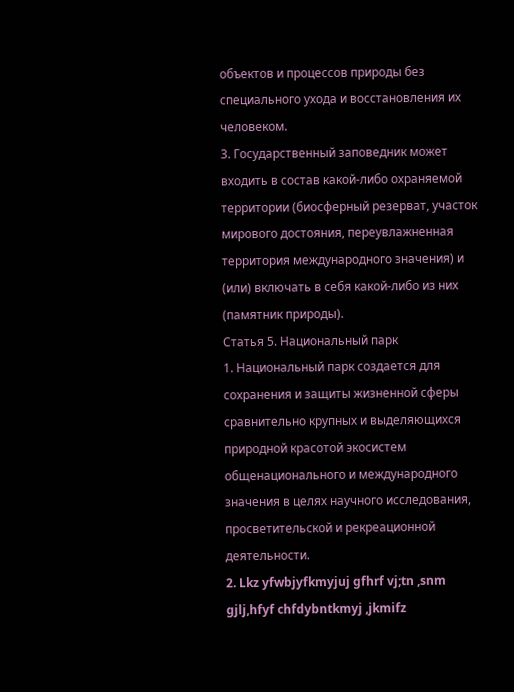объектов и процессов природы без специального ухода и восстановления их человеком.
3. Государственный заповедник может входить в состав какой-либо охраняемой территории (биосферный резерват, участок мирового достояния, переувлажненная территория международного значения) и (или) включать в себя какой-либо из них (памятник природы).
Статья 5. Национальный парк
1. Национальный парк создается для сохранения и защиты жизненной сферы сравнительно крупных и выделяющихся природной красотой экосистем общенационального и международного значения в целях научного исследования, просветительской и рекреационной деятельности.
2. Lkz yfwbjyfkmyjuj gfhrf vj;tn ,snm gjlj,hfyf chfdybntkmyj ,jkmifz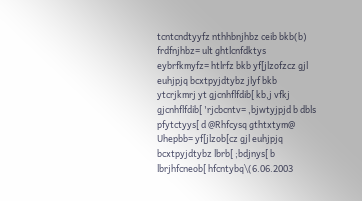tcntcndtyyfz nthhbnjhbz ceib bkb(b) frdfnjhbz= ult ghtlcnfdktys eybrfkmyfz= htlrfz bkb yf[jlzofzcz gjl euhjpjq bcxtpyjdtybz jlyf bkb ytcrjkmrj yt gjcnhflfdib[ kb,j vfkj gjcnhflfdib[ 'rjcbcntv= ,bjwtyjpjd b dbls pfytctyys[ d @Rhfcysq gthtxtym@ Uhepbb= yf[jlzob[cz gjl euhjpjq bcxtpyjdtybz lbrb[ ;bdjnys[ b lbrjhfcneob[ hfcntybq\(6.06.2003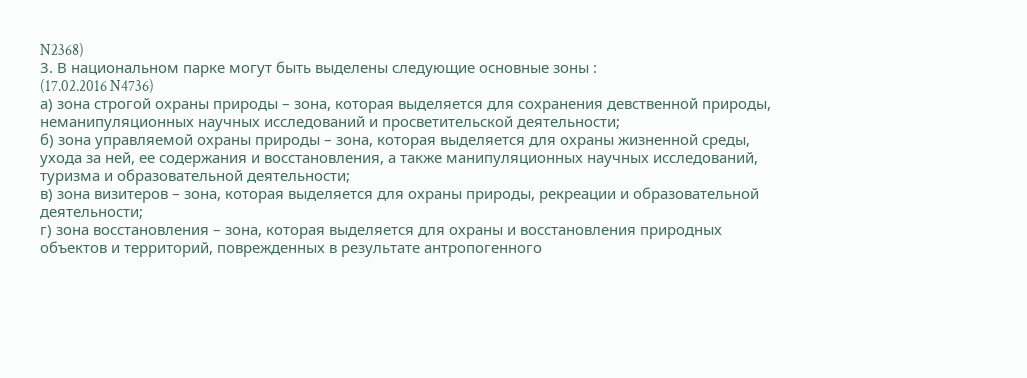N2368)
3. В национальном парке могут быть выделены следующие основные зоны :
(17.02.2016 N4736)
а) зона строгой охраны природы – зона, которая выделяется для сохранения девственной природы, неманипуляционных научных исследований и просветительской деятельности;
б) зона управляемой охраны природы – зона, которая выделяется для охраны жизненной среды, ухода за ней, ее содержания и восстановления, а также манипуляционных научных исследований, туризма и образовательной деятельности;
в) зона визитеров – зона, которая выделяется для охраны природы, рекреации и образовательной деятельности;
г) зона восстановления – зона, которая выделяется для охраны и восстановления природных объектов и территорий, поврежденных в результате антропогенного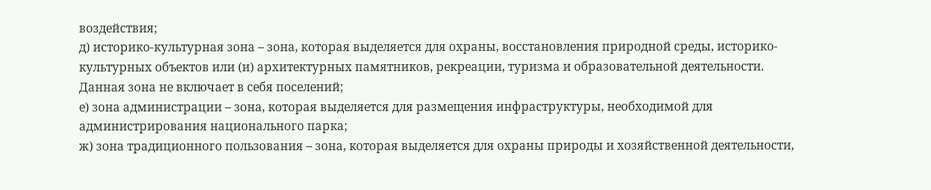воздействия;
д) историко-культурная зона – зона, которая выделяется для охраны, восстановления природной среды, историко-культурных объектов или (и) архитектурных памятников, рекреации, туризма и образовательной деятельности. Данная зона не включает в себя поселений;
е) зона администрации – зона, которая выделяется для размещения инфраструктуры, необходимой для администрирования национального парка;
ж) зона традиционного пользования – зона, которая выделяется для охраны природы и хозяйственной деятельности,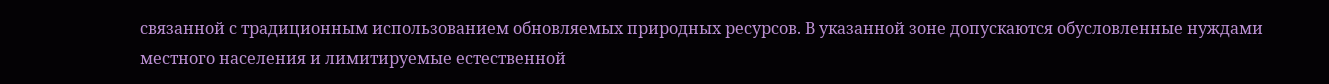связанной с традиционным использованием обновляемых природных ресурсов. В указанной зоне допускаются обусловленные нуждами местного населения и лимитируемые естественной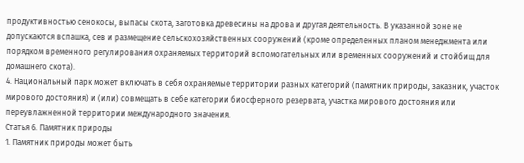продуктивностью сенокосы, выпасы скота, заготовка древесины на дрова и другая деятельность. В указанной зоне не допускаются вспашка, сев и размещение сельскохозяйственных сооружений (кроме определенных планом менеджмента или порядком временного регулирования охраняемых территорий вспомогательных или временных сооружений и стойбищ для домашнего скота).
4. Национальный парк может включать в себя охраняемые территории разных категорий (памятник природы, заказник, участок мирового достояния) и (или) совмещать в себе категории биосферного резервата, участка мирового достояния или переувлажненной территории международного значения.
Статья 6. Памятник природы
1. Памятник природы может быть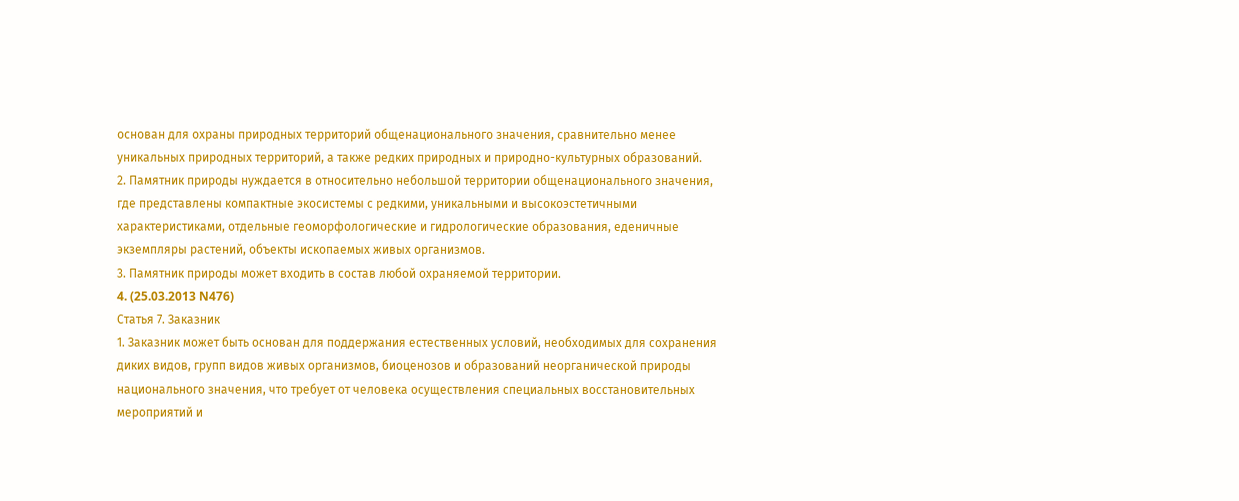основан для охраны природных территорий общенационального значения, сравнительно менее уникальных природных территорий, а также редких природных и природно-культурных образований.
2. Памятник природы нуждается в относительно небольшой территории общенационального значения, где представлены компактные экосистемы с редкими, уникальными и высокоэстетичными характеристиками, отдельные геоморфологические и гидрологические образования, еденичные экземпляры растений, объекты ископаемых живых организмов.
3. Памятник природы может входить в состав любой охраняемой территории.
4. (25.03.2013 N476)
Статья 7. Заказник
1. Заказник может быть основан для поддержания естественных условий, необходимых для сохранения диких видов, групп видов живых организмов, биоценозов и образований неорганической природы национального значения, что требует от человека осуществления специальных восстановительных мероприятий и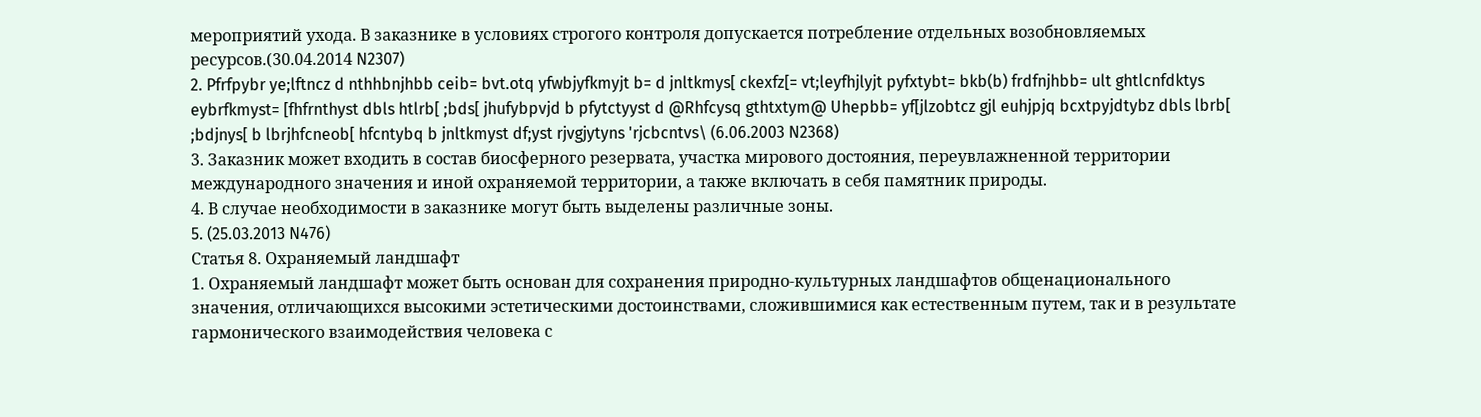мероприятий ухода. В заказнике в условиях строгого контроля допускается потребление отдельных возобновляемых ресурсов.(30.04.2014 N2307)
2. Pfrfpybr ye;lftncz d nthhbnjhbb ceib= bvt.otq yfwbjyfkmyjt b= d jnltkmys[ ckexfz[= vt;leyfhjlyjt pyfxtybt= bkb(b) frdfnjhbb= ult ghtlcnfdktys eybrfkmyst= [fhfrnthyst dbls htlrb[ ;bds[ jhufybpvjd b pfytctyyst d @Rhfcysq gthtxtym@ Uhepbb= yf[jlzobtcz gjl euhjpjq bcxtpyjdtybz dbls lbrb[ ;bdjnys[ b lbrjhfcneob[ hfcntybq b jnltkmyst df;yst rjvgjytyns 'rjcbcntvs\ (6.06.2003 N2368)
3. Заказник может входить в состав биосферного резервата, участка мирового достояния, переувлажненной территории международного значения и иной охраняемой территории, а также включать в себя памятник природы.
4. В случае необходимости в заказнике могут быть выделены различные зоны.
5. (25.03.2013 N476)
Статья 8. Охраняемый ландшафт
1. Охраняемый ландшафт может быть основан для сохранения природно-культурных ландшафтов общенационального значения, отличающихся высокими эстетическими достоинствами, сложившимися как естественным путем, так и в результате гармонического взаимодействия человека с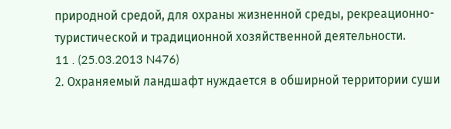природной средой, для охраны жизненной среды, рекреационно-туристической и традиционной хозяйственной деятельности.
11 . (25.03.2013 N476)
2. Охраняемый ландшафт нуждается в обширной территории суши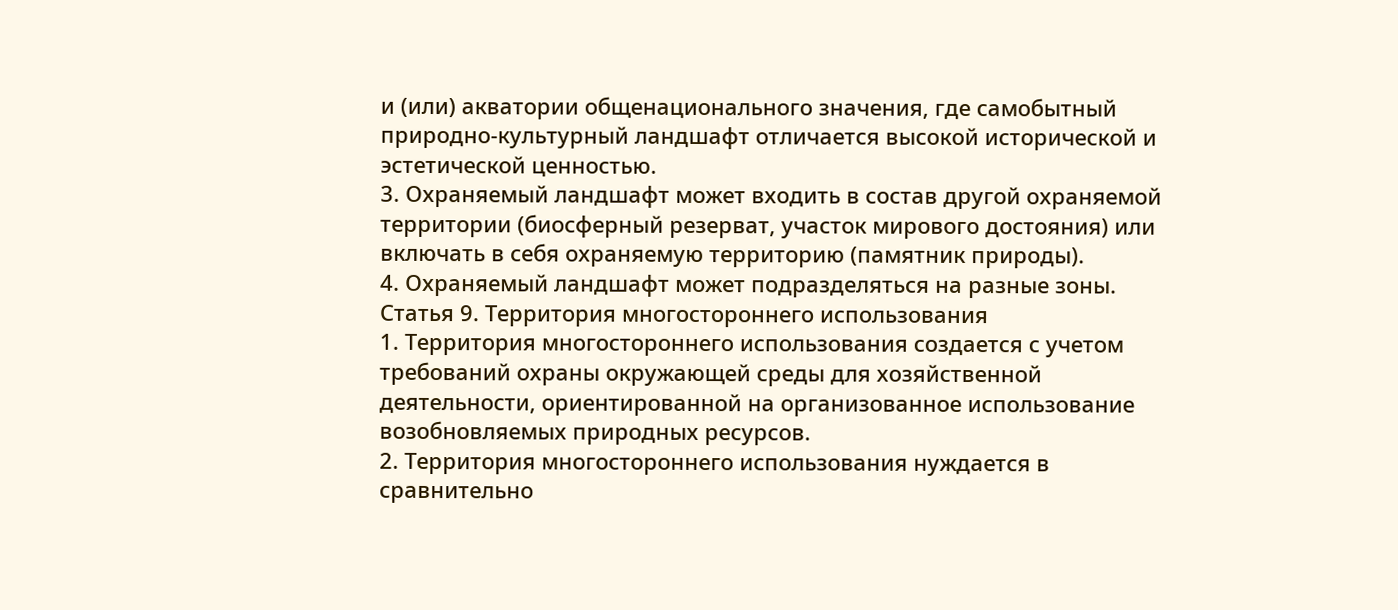и (или) акватории общенационального значения, где самобытный природно-культурный ландшафт отличается высокой исторической и эстетической ценностью.
3. Охраняемый ландшафт может входить в состав другой охраняемой территории (биосферный резерват, участок мирового достояния) или включать в себя охраняемую территорию (памятник природы).
4. Охраняемый ландшафт может подразделяться на разные зоны.
Статья 9. Территория многостороннего использования
1. Территория многостороннего использования создается с учетом требований охраны окружающей среды для хозяйственной деятельности, ориентированной на организованное использование возобновляемых природных ресурсов.
2. Территория многостороннего использования нуждается в сравнительно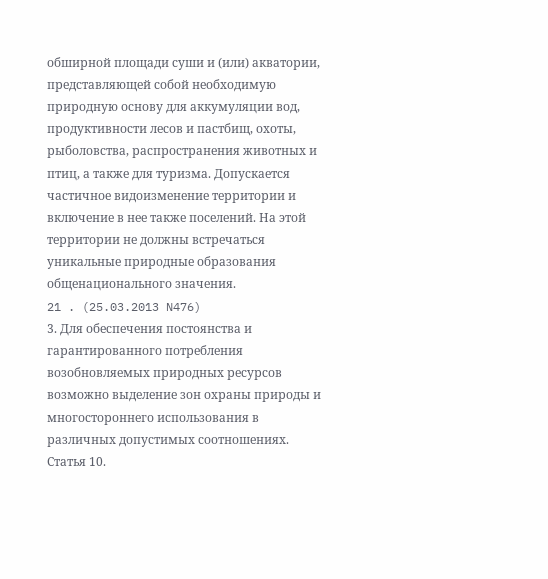обширной площади суши и (или) акватории, представляющей собой необходимую природную основу для аккумуляции вод, продуктивности лесов и пастбищ, охоты, рыболовства, распространения животных и птиц, а также для туризма. Допускается частичное видоизменение территории и включение в нее также поселений. На этой территории не должны встречаться уникальные природные образования общенационального значения.
21 . (25.03.2013 N476)
3. Для обеспечения постоянства и гарантированного потребления возобновляемых природных ресурсов возможно выделение зон охраны природы и многостороннего использования в различных допустимых соотношениях.
Статья 10.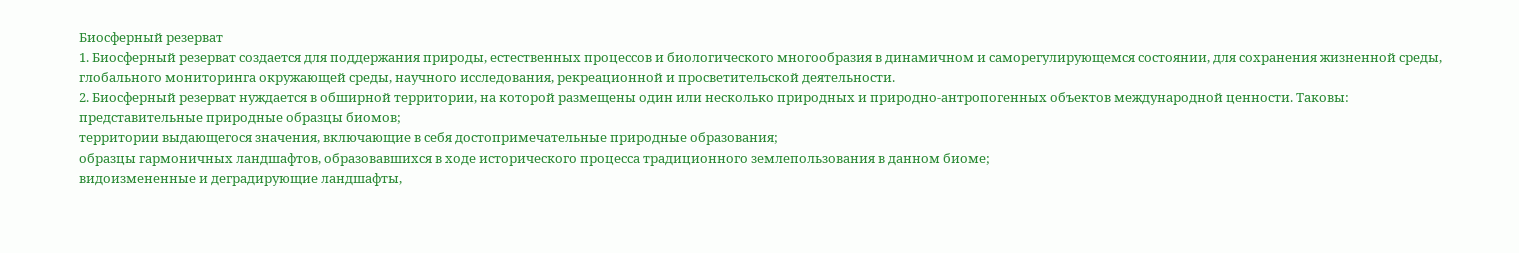Биосферный резерват
1. Биосферный резерват создается для поддержания природы, естественных процессов и биологического многообразия в динамичном и саморегулирующемся состоянии, для сохранения жизненной среды, глобального мониторинга окружающей среды, научного исследования, рекреационной и просветительской деятельности.
2. Биосферный резерват нуждается в обширной территории, на которой размещены один или несколько природных и природно-антропогенных объектов международной ценности. Таковы:
представительные природные образцы биомов;
территории выдающегося значения, включающие в себя достопримечательные природные образования;
образцы гармоничных ландшафтов, образовавшихся в ходе исторического процесса традиционного землепользования в данном биоме;
видоизмененные и деградирующие ландшафты,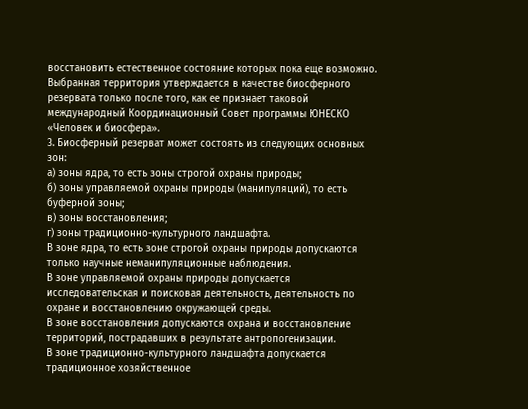восстановить естественное состояние которых пока еще возможно.
Выбранная территория утверждается в качестве биосферного резервата только после того, как ее признает таковой международный Координационный Совет программы ЮНЕСКО «Человек и биосфера».
3. Биосферный резерват может состоять из следующих основных зон:
а) зоны ядра, то есть зоны строгой охраны природы;
б) зоны управляемой охраны природы (манипуляций), то есть буферной зоны;
в) зоны восстановления;
г) зоны традиционно-культурного ландшафта.
В зоне ядра, то есть зоне строгой охраны природы допускаются только научные неманипуляционные наблюдения.
В зоне управляемой охраны природы допускается исследовательская и поисковая деятельность, деятельность по охране и восстановлению окружающей среды.
В зоне восстановления допускаются охрана и восстановление территорий, пострадавших в результате антропогенизации.
В зоне традиционно-культурного ландшафта допускается традиционное хозяйственное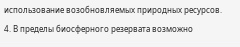использование возобновляемых природных ресурсов.
4. В пределы биосферного резервата возможно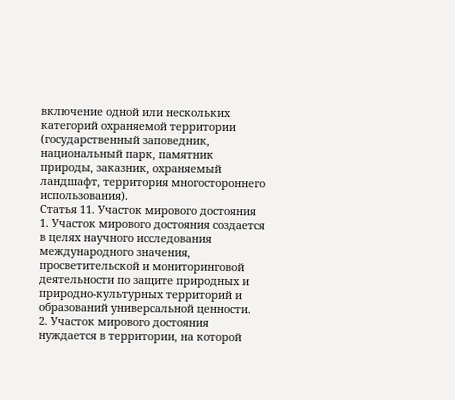включение одной или нескольких категорий охраняемой территории (государственный заповедник, национальный парк, памятник природы, заказник, охраняемый ландшафт, территория многостороннего использования).
Статья 11. Участок мирового достояния
1. Участок мирового достояния создается в целях научного исследования международного значения, просветительской и мониторинговой деятельности по защите природных и природно-культурных территорий и образований универсальной ценности.
2. Участок мирового достояния нуждается в территории, на которой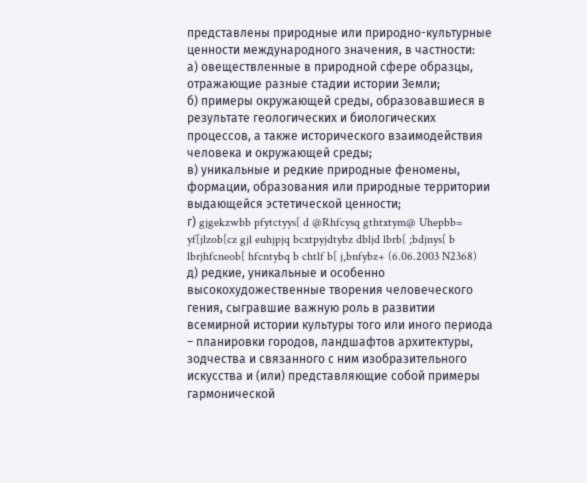представлены природные или природно-культурные ценности международного значения, в частности:
а) овеществленные в природной сфере образцы, отражающие разные стадии истории Земли;
б) примеры окружающей среды, образовавшиеся в результате геологических и биологических процессов, а также исторического взаимодействия человека и окружающей среды;
в) уникальные и редкие природные феномены, формации, образования или природные территории выдающейся эстетической ценности;
г) gjgekzwbb pfytctyys[ d @Rhfcysq gthtxtym@ Uhepbb= yf[jlzob[cz gjl euhjpjq bcxtpyjdtybz dbljd lbrb[ ;bdjnys[ b lbrjhfcneob[ hfcntybq b chtlf b[ j,bnfybz+ (6.06.2003 N2368)
д) редкие, уникальные и особенно высокохудожественные творения человеческого гения, сыгравшие важную роль в развитии всемирной истории культуры того или иного периода – планировки городов, ландшафтов архитектуры, зодчества и связанного с ним изобразительного искусства и (или) представляющие собой примеры гармонической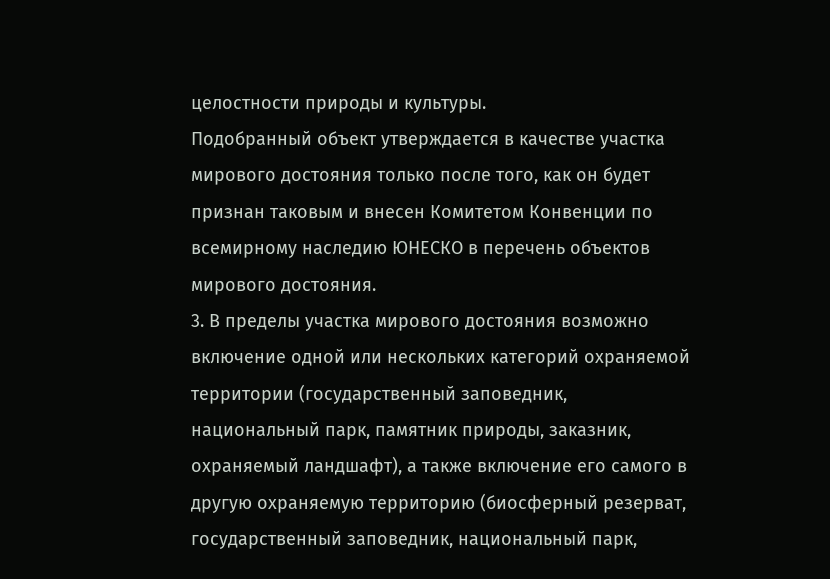целостности природы и культуры.
Подобранный объект утверждается в качестве участка мирового достояния только после того, как он будет признан таковым и внесен Комитетом Конвенции по всемирному наследию ЮНЕСКО в перечень объектов мирового достояния.
3. В пределы участка мирового достояния возможно включение одной или нескольких категорий охраняемой территории (государственный заповедник, национальный парк, памятник природы, заказник, охраняемый ландшафт), а также включение его самого в другую охраняемую территорию (биосферный резерват, государственный заповедник, национальный парк,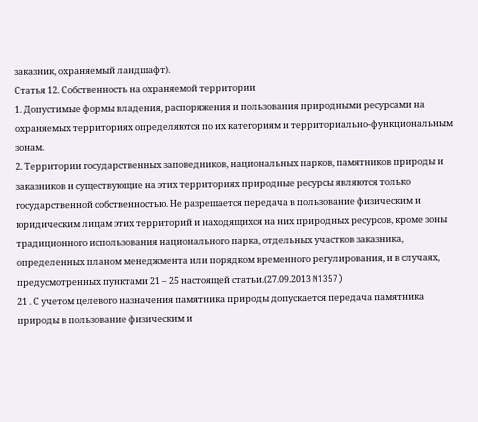заказник, охраняемый ландшафт).
Статья 12. Собственность на охраняемой территории
1. Допустимые формы владения, распоряжения и пользования природными ресурсами на охраняемых территориях определяются по их категориям и территориально-функциональным зонам.
2. Территории государственных заповедников, национальных парков, памятников природы и заказников и существующие на этих территориях природные ресурсы являются только государственной собственностью. Не разрешается передача в пользование физическим и юридическим лицам этих территорий и находящихся на них природных ресурсов, кроме зоны традиционного использования национального парка, отдельных участков заказника, определенных планом менеджмента или порядком временного регулирования, и в случаях, предусмотренных пунктами 21 – 25 настоящей статьи.(27.09.2013 N1357)
21 . С учетом целевого назначения памятника природы допускается передача памятника природы в пользование физическим и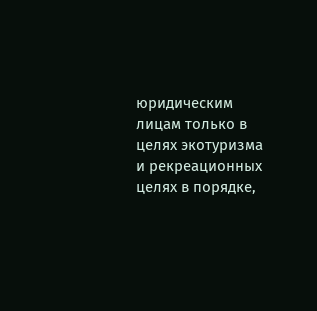юридическим лицам только в целях экотуризма и рекреационных целях в порядке,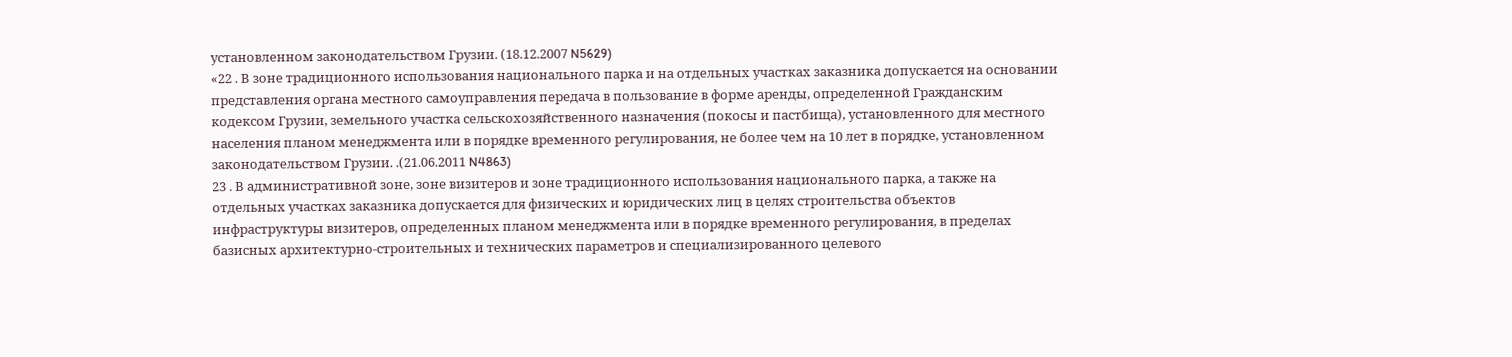установленном законодательством Грузии. (18.12.2007 N5629)
«22 . В зоне традиционного использования национального парка и на отдельных участках заказника допускается на основании представления органа местного самоуправления передача в пользование в форме аренды, определенной Гражданским кодексом Грузии, земельного участка сельскохозяйственного назначения (покосы и пастбища), установленного для местного населения планом менеджмента или в порядке временного регулирования, не более чем на 10 лет в порядке, установленном законодательством Грузии. .(21.06.2011 N4863)
23 . В административной зоне, зоне визитеров и зоне традиционного использования национального парка, а также на отдельных участках заказника допускается для физических и юридических лиц в целях строительства объектов инфраструктуры визитеров, определенных планом менеджмента или в порядке временного регулирования, в пределах базисных архитектурно-строительных и технических параметров и специализированного целевого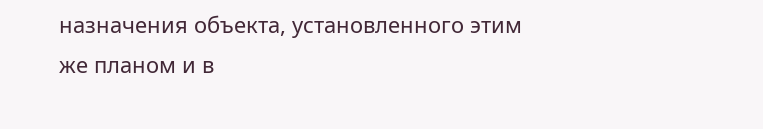назначения объекта, установленного этим же планом и в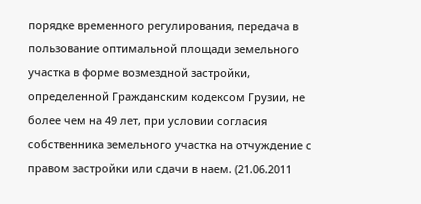порядке временного регулирования, передача в пользование оптимальной площади земельного участка в форме возмездной застройки, определенной Гражданским кодексом Грузии, не более чем на 49 лет, при условии согласия собственника земельного участка на отчуждение с правом застройки или сдачи в наем. (21.06.2011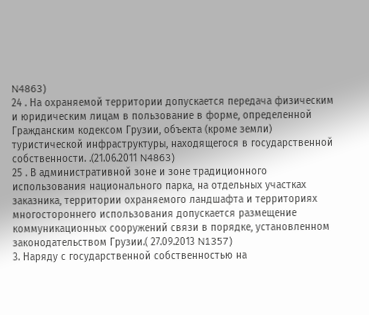N4863)
24 . На охраняемой территории допускается передача физическим и юридическим лицам в пользование в форме, определенной Гражданским кодексом Грузии, объекта (кроме земли) туристической инфраструктуры, находящегося в государственной собственности. .(21.06.2011 N4863)
25 . В административной зоне и зоне традиционного использования национального парка, на отдельных участках заказника, территории охраняемого ландшафта и территориях многостороннего использования допускается размещение коммуникационных сооружений связи в порядке, установленном законодательством Грузии.( 27.09.2013 N1357)
3. Наряду с государственной собственностью на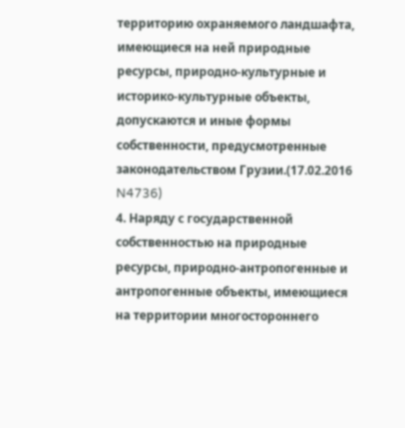территорию охраняемого ландшафта, имеющиеся на ней природные ресурсы, природно-культурные и историко-культурные объекты, допускаются и иные формы собственности, предусмотренные законодательством Грузии.(17.02.2016 N4736)
4. Наряду с государственной собственностью на природные ресурсы, природно-антропогенные и антропогенные объекты, имеющиеся на территории многостороннего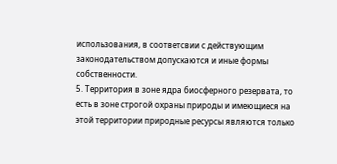использования, в соответсвии с действующим законодательством допускаются и иные формы собственности.
5. Территория в зоне ядра биосферного резервата, то есть в зоне строгой охраны природы и имеющиеся на этой территории природные ресурсы являются только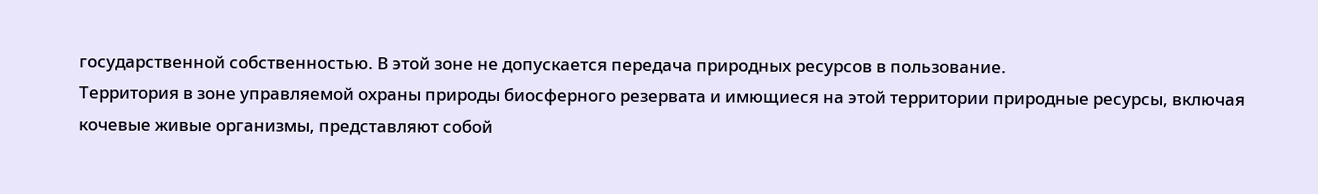государственной собственностью. В этой зоне не допускается передача природных ресурсов в пользование.
Территория в зоне управляемой охраны природы биосферного резервата и имющиеся на этой территории природные ресурсы, включая кочевые живые организмы, представляют собой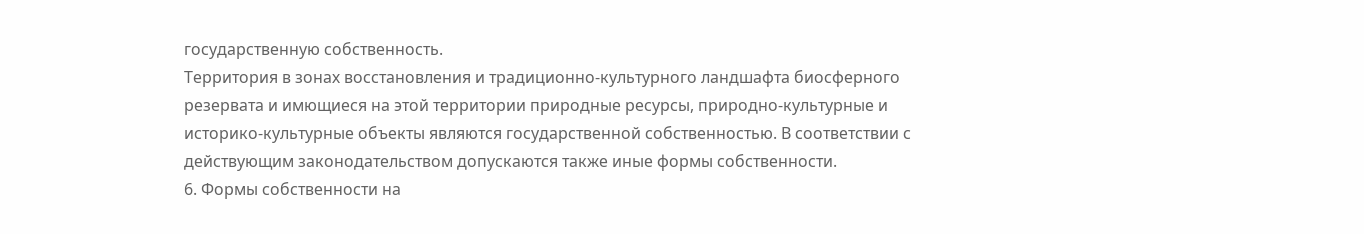государственную собственность.
Территория в зонах восстановления и традиционно-культурного ландшафта биосферного резервата и имющиеся на этой территории природные ресурсы, природно-культурные и историко-культурные объекты являются государственной собственностью. В соответствии с действующим законодательством допускаются также иные формы собственности.
6. Формы собственности на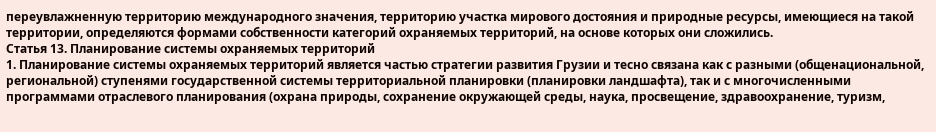переувлажненную территорию международного значения, территорию участка мирового достояния и природные ресурсы, имеющиеся на такой территории, определяются формами собственности категорий охраняемых территорий, на основе которых они сложились.
Статья 13. Планирование системы охраняемых территорий
1. Планирование системы охраняемых территорий является частью стратегии развития Грузии и тесно связана как с разными (общенациональной, региональной) ступенями государственной системы территориальной планировки (планировки ландшафта), так и с многочисленными программами отраслевого планирования (охрана природы, сохранение окружающей среды, наука, просвещение, здравоохранение, туризм,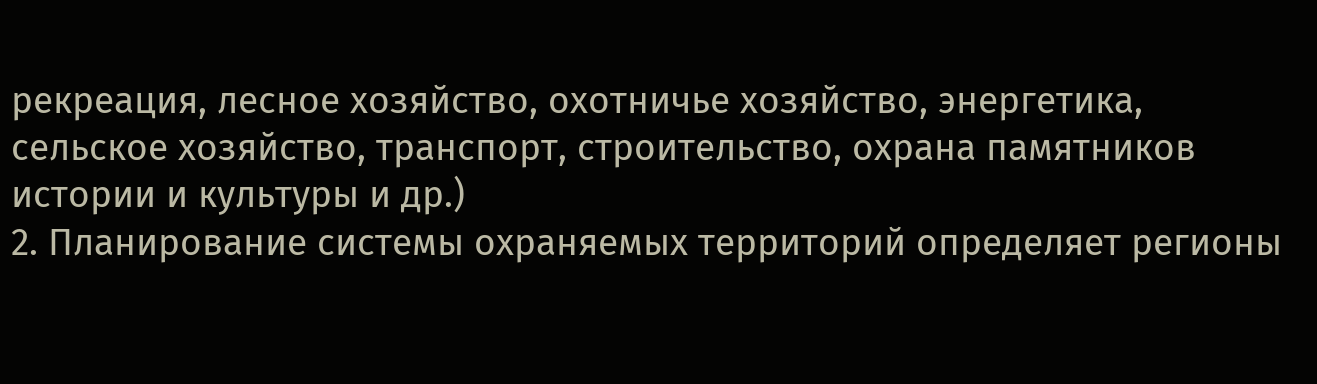рекреация, лесное хозяйство, охотничье хозяйство, энергетика, сельское хозяйство, транспорт, строительство, охрана памятников истории и культуры и др.)
2. Планирование системы охраняемых территорий определяет регионы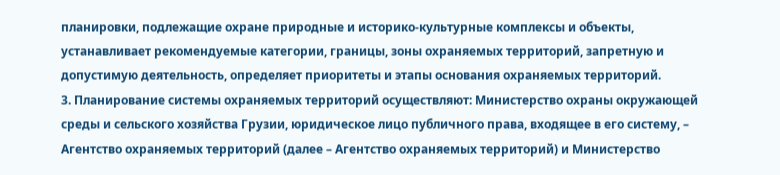планировки, подлежащие охране природные и историко-культурные комплексы и объекты, устанавливает рекомендуемые категории, границы, зоны охраняемых территорий, запретную и допустимую деятельность, определяет приоритеты и этапы основания охраняемых территорий.
3. Планирование системы охраняемых территорий осуществляют: Министерство охраны окружающей среды и сельского хозяйства Грузии, юридическое лицо публичного права, входящее в его систему, – Агентство охраняемых территорий (далее – Агентство охраняемых территорий) и Министерство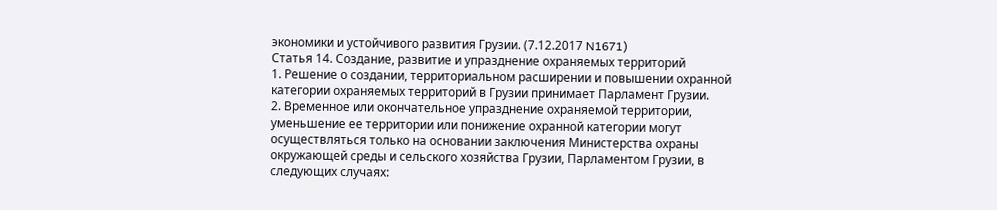экономики и устойчивого развития Грузии. (7.12.2017 N1671)
Статья 14. Создание, развитие и упразднение охраняемых территорий
1. Решение о создании, территориальном расширении и повышении охранной категории охраняемых территорий в Грузии принимает Парламент Грузии.
2. Временное или окончательное упразднение охраняемой территории, уменьшение ее территории или понижение охранной категории могут осуществляться только на основании заключения Министерства охраны окружающей среды и сельского хозяйства Грузии, Парламентом Грузии, в следующих случаях: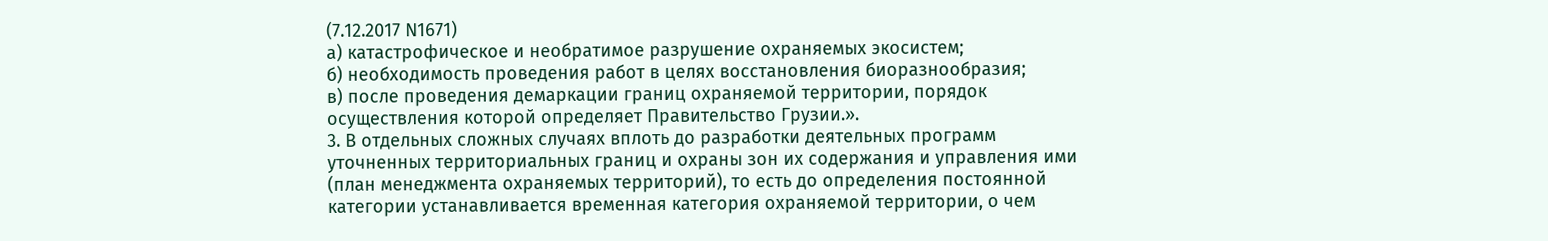(7.12.2017 N1671)
а) катастрофическое и необратимое разрушение охраняемых экосистем;
б) необходимость проведения работ в целях восстановления биоразнообразия;
в) после проведения демаркации границ охраняемой территории, порядок осуществления которой определяет Правительство Грузии.».
3. В отдельных сложных случаях вплоть до разработки деятельных программ уточненных территориальных границ и охраны зон их содержания и управления ими (план менеджмента охраняемых территорий), то есть до определения постоянной категории устанавливается временная категория охраняемой территории, о чем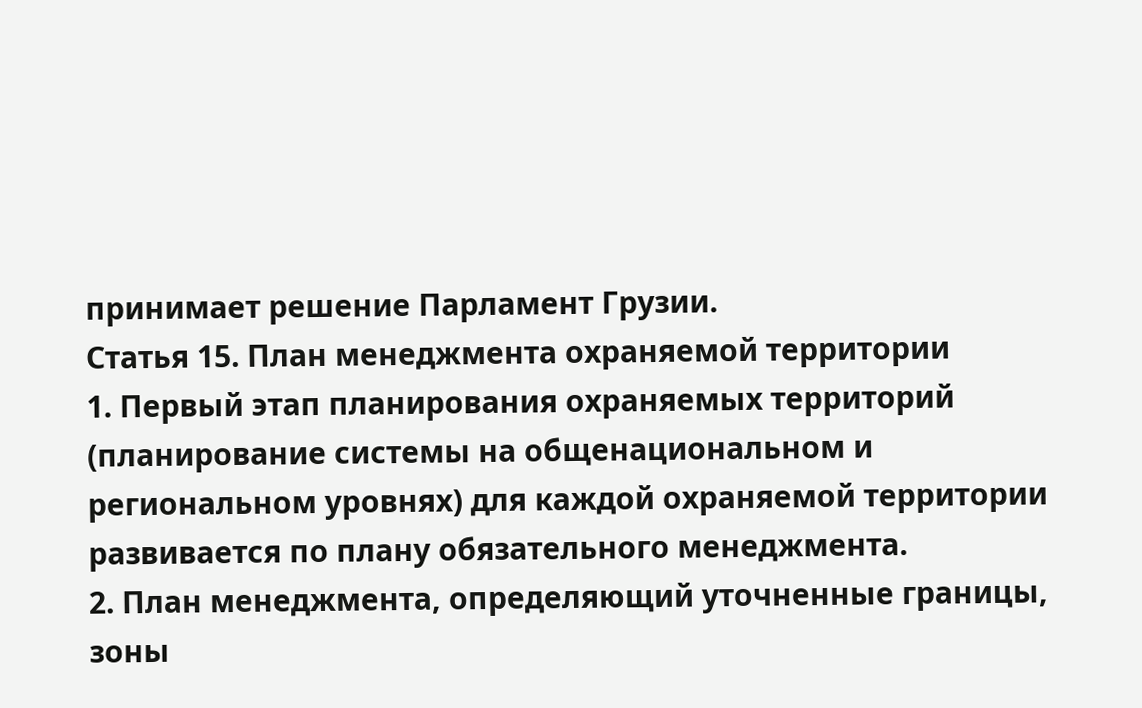принимает решение Парламент Грузии.
Статья 15. План менеджмента охраняемой территории
1. Первый этап планирования охраняемых территорий (планирование системы на общенациональном и региональном уровнях) для каждой охраняемой территории развивается по плану обязательного менеджмента.
2. План менеджмента, определяющий уточненные границы, зоны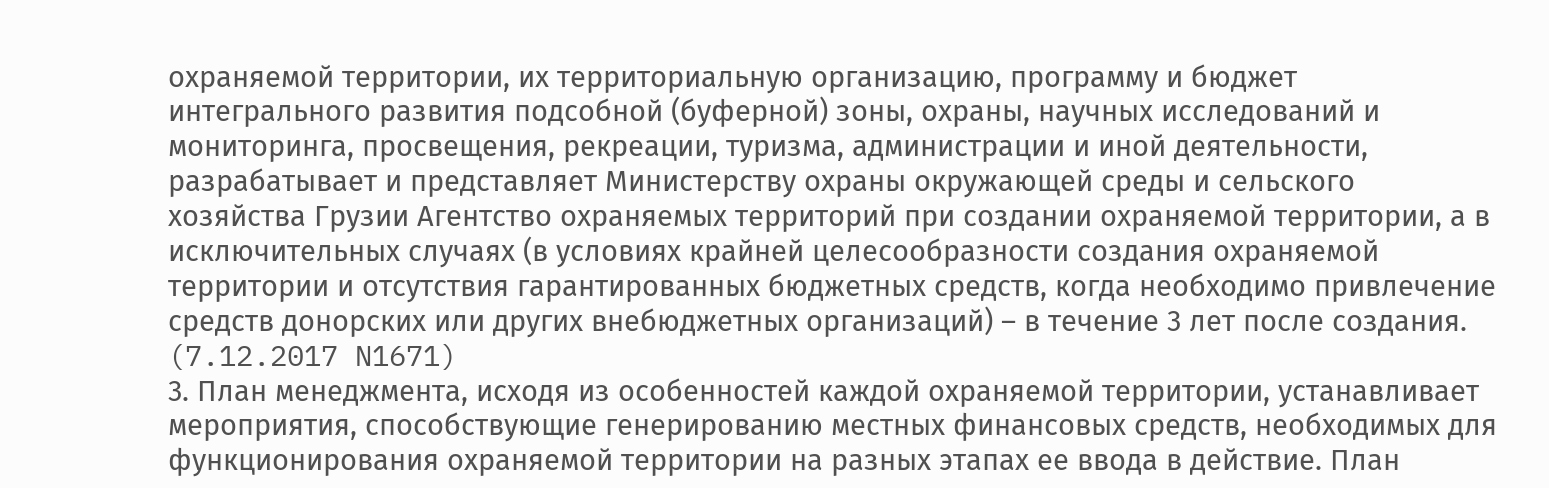охраняемой территории, их территориальную организацию, программу и бюджет интегрального развития подсобной (буферной) зоны, охраны, научных исследований и мониторинга, просвещения, рекреации, туризма, администрации и иной деятельности, разрабатывает и представляет Министерству охраны окружающей среды и сельского хозяйства Грузии Агентство охраняемых территорий при создании охраняемой территории, а в исключительных случаях (в условиях крайней целесообразности создания охраняемой территории и отсутствия гарантированных бюджетных средств, когда необходимо привлечение средств донорских или других внебюджетных организаций) – в течение 3 лет после создания. (7.12.2017 N1671)
3. План менеджмента, исходя из особенностей каждой охраняемой территории, устанавливает мероприятия, способствующие генерированию местных финансовых средств, необходимых для функционирования охраняемой территории на разных этапах ее ввода в действие. План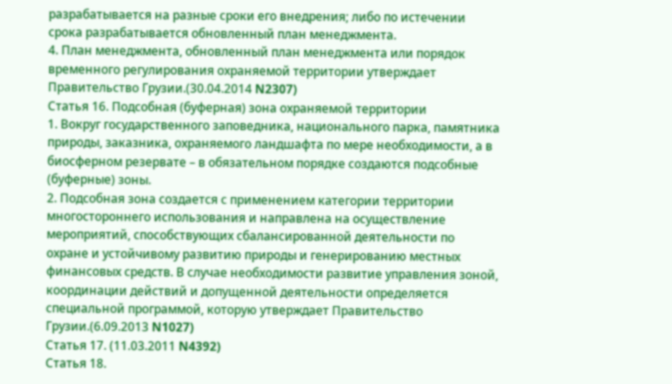разрабатывается на разные сроки его внедрения; либо по истечении срока разрабатывается обновленный план менеджмента.
4. План менеджмента, обновленный план менеджмента или порядок временного регулирования охраняемой территории утверждает Правительство Грузии.(30.04.2014 N2307)
Статья 16. Подсобная (буферная) зона охраняемой территории
1. Вокруг государственного заповедника, национального парка, памятника природы, заказника, охраняемого ландшафта по мере необходимости, а в биосферном резервате – в обязательном порядке создаются подсобные (буферные) зоны.
2. Подсобная зона создается с применением категории территории многостороннего использования и направлена на осуществление мероприятий, способствующих сбалансированной деятельности по охране и устойчивому развитию природы и генерированию местных финансовых средств. В случае необходимости развитие управления зоной, координации действий и допущенной деятельности определяется специальной программой, которую утверждает Правительство Грузии.(6.09.2013 N1027)
Статья 17. (11.03.2011 N4392)
Статья 18.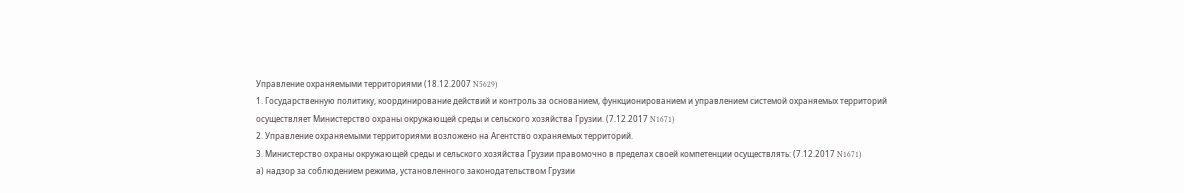Управление охраняемыми территориями (18.12.2007 N5629)
1. Государственную политику, координирование действий и контроль за основанием, функционированием и управлением системой охраняемых территорий осуществляет Министерство охраны окружающей среды и сельского хозяйства Грузии. (7.12.2017 N1671)
2. Управление охраняемыми территориями возложено на Агентство охраняемых территорий.
3. Министерство охраны окружающей среды и сельского хозяйства Грузии правомочно в пределах своей компетенции осуществлять: (7.12.2017 N1671)
а) надзор за соблюдением режима, установленного законодательством Грузии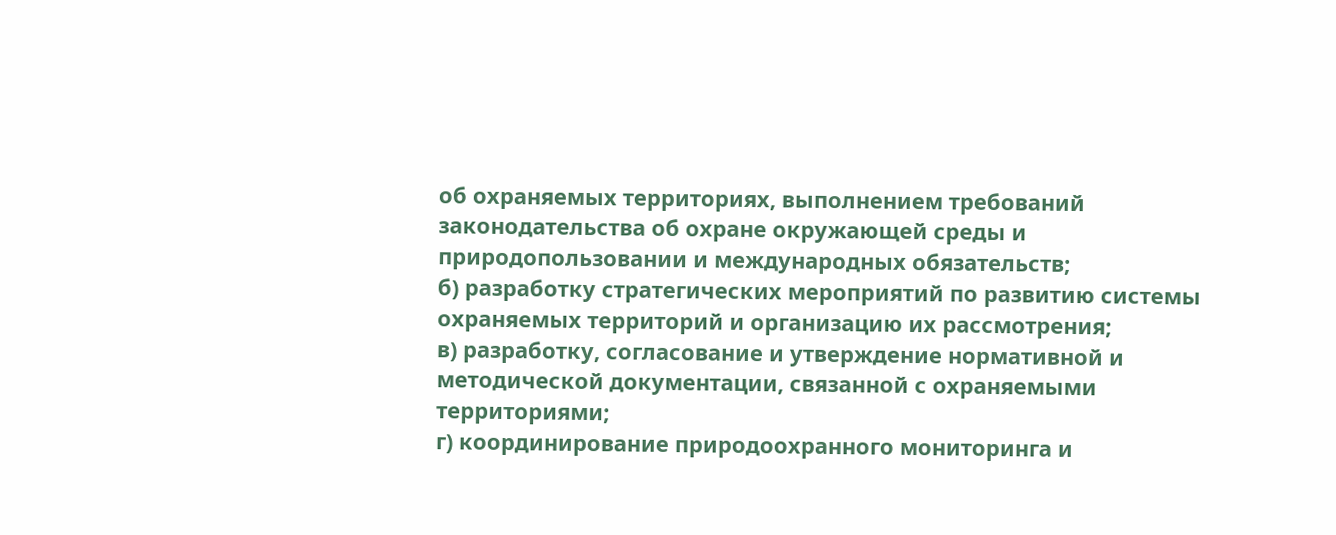об охраняемых территориях, выполнением требований законодательства об охране окружающей среды и природопользовании и международных обязательств;
б) разработку стратегических мероприятий по развитию системы охраняемых территорий и организацию их рассмотрения;
в) разработку, согласование и утверждение нормативной и методической документации, связанной с охраняемыми территориями;
г) координирование природоохранного мониторинга и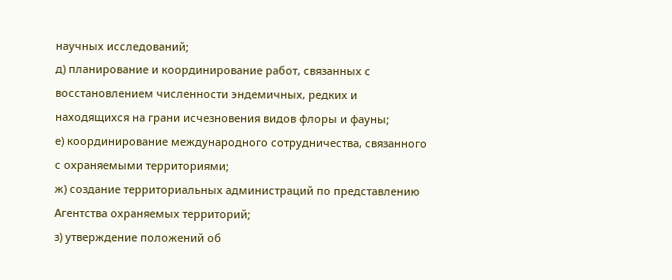научных исследований;
д) планирование и координирование работ, связанных с восстановлением численности эндемичных, редких и находящихся на грани исчезновения видов флоры и фауны;
е) координирование международного сотрудничества, связанного с охраняемыми территориями;
ж) создание территориальных администраций по представлению Агентства охраняемых территорий;
з) утверждение положений об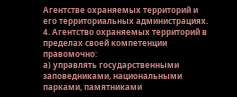Агентстве охраняемых территорий и его территориальных администрациях.
4. Агентство охраняемых территорий в пределах своей компетенции правомочно:
а) управлять государственными заповедниками, национальными парками, памятниками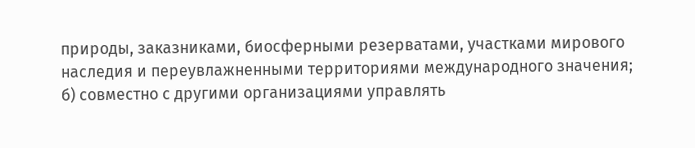природы, заказниками, биосферными резерватами, участками мирового наследия и переувлажненными территориями международного значения;
б) совместно с другими организациями управлять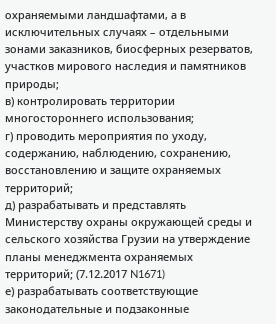охраняемыми ландшафтами, а в исключительных случаях – отдельными зонами заказников, биосферных резерватов, участков мирового наследия и памятников природы;
в) контролировать территории многостороннего использования;
г) проводить мероприятия по уходу, содержанию, наблюдению, сохранению, восстановлению и защите охраняемых территорий;
д) разрабатывать и представлять Министерству охраны окружающей среды и сельского хозяйства Грузии на утверждение планы менеджмента охраняемых территорий; (7.12.2017 N1671)
е) разрабатывать соответствующие законодательные и подзаконные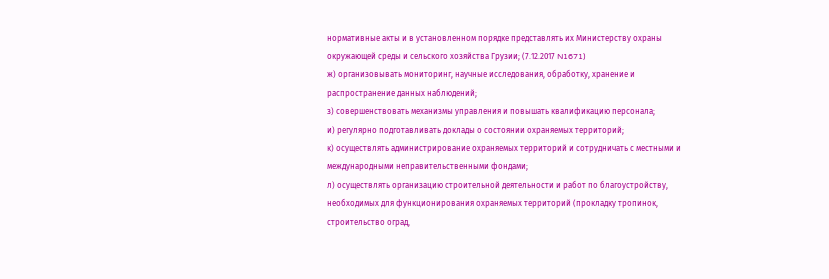нормативные акты и в установленном порядке представлять их Министерству охраны окружающей среды и сельского хозяйства Грузии; (7.12.2017 N1671)
ж) организовывать мониторинг, научные исследования, обработку, хранение и распространение данных наблюдений;
з) совершенствовать механизмы управления и повышать квалификацию персонала;
и) регулярно подготавливать доклады о состоянии охраняемых территорий;
к) осуществлять администрирование охраняемых территорий и сотрудничать с местными и международными неправительственными фондами;
л) осуществлять организацию строительной деятельности и работ по благоустройству, необходимых для функционирования охраняемых территорий (прокладку тропинок, строительство оград,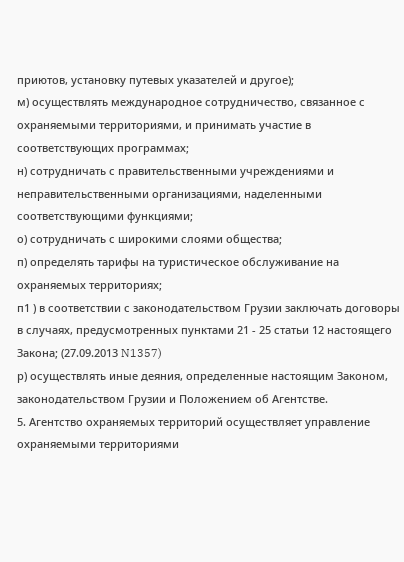приютов, установку путевых указателей и другое);
м) осуществлять международное сотрудничество, связанное с охраняемыми территориями, и принимать участие в соответствующих программах;
н) сотрудничать с правительственными учреждениями и неправительственными организациями, наделенными соответствующими функциями;
о) сотрудничать с широкими слоями общества;
п) определять тарифы на туристическое обслуживание на охраняемых территориях;
п1 ) в соответствии с законодательством Грузии заключать договоры в случаях, предусмотренных пунктами 21 - 25 статьи 12 настоящего Закона; (27.09.2013 N1357)
р) осуществлять иные деяния, определенные настоящим Законом, законодательством Грузии и Положением об Агентстве.
5. Агентство охраняемых территорий осуществляет управление охраняемыми территориями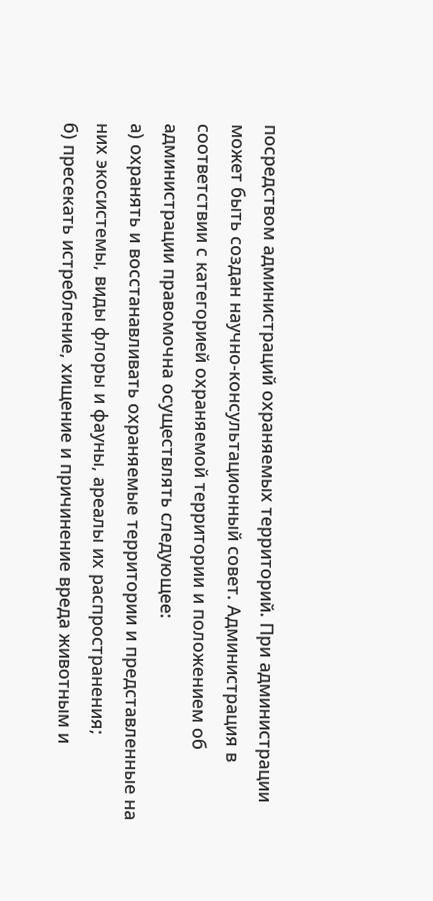посредством администраций охраняемых территорий. При администрации может быть создан научно-консультационный совет. Администрация в соответствии с категорией охраняемой территории и положением об администрации правомочна осуществлять следующее:
а) охранять и восстанавливать охраняемые территории и представленные на них экосистемы, виды флоры и фауны, ареалы их распространения;
б) пресекать истребление, хищение и причинение вреда животным и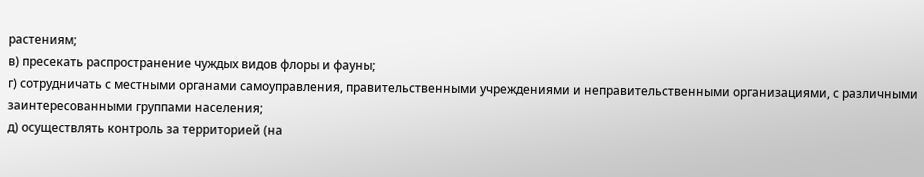растениям;
в) пресекать распространение чуждых видов флоры и фауны;
г) сотрудничать с местными органами самоуправления, правительственными учреждениями и неправительственными организациями, с различными заинтересованными группами населения;
д) осуществлять контроль за территорией (на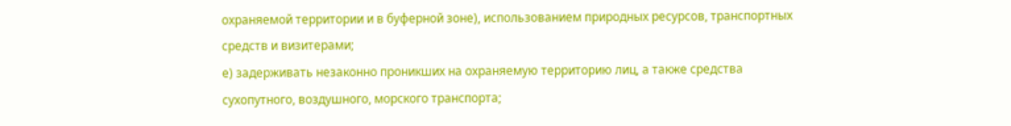охраняемой территории и в буферной зоне), использованием природных ресурсов, транспортных средств и визитерами;
е) задерживать незаконно проникших на охраняемую территорию лиц, а также средства сухопутного, воздушного, морского транспорта;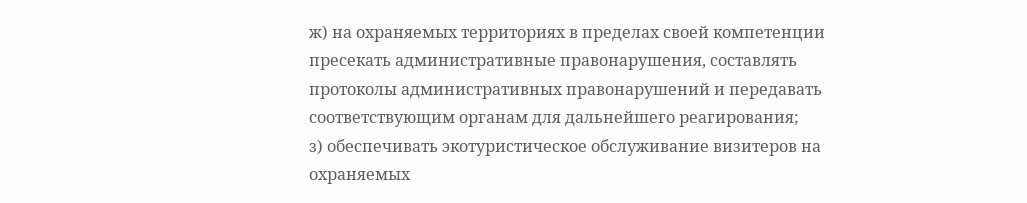ж) на охраняемых территориях в пределах своей компетенции пресекать административные правонарушения, составлять протоколы административных правонарушений и передавать соответствующим органам для дальнейшего реагирования;
з) обеспечивать экотуристическое обслуживание визитеров на охраняемых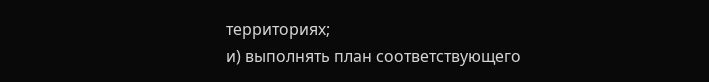территориях;
и) выполнять план соответствующего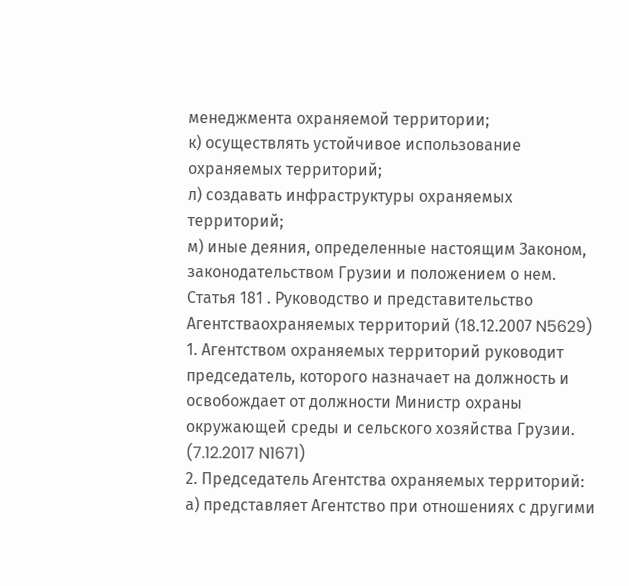менеджмента охраняемой территории;
к) осуществлять устойчивое использование охраняемых территорий;
л) создавать инфраструктуры охраняемых территорий;
м) иные деяния, определенные настоящим Законом, законодательством Грузии и положением о нем.
Статья 181 . Руководство и представительство Агентстваохраняемых территорий (18.12.2007 N5629)
1. Агентством охраняемых территорий руководит председатель, которого назначает на должность и освобождает от должности Министр охраны окружающей среды и сельского хозяйства Грузии. (7.12.2017 N1671)
2. Председатель Агентства охраняемых территорий:
а) представляет Агентство при отношениях с другими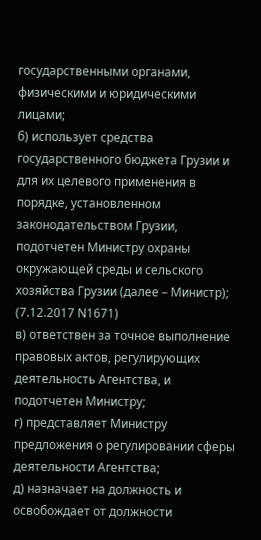государственными органами, физическими и юридическими лицами;
б) использует средства государственного бюджета Грузии и для их целевого применения в порядке, установленном законодательством Грузии, подотчетен Министру охраны окружающей среды и сельского хозяйства Грузии (далее – Министр); (7.12.2017 N1671)
в) ответствен за точное выполнение правовых актов, регулирующих деятельность Агентства, и подотчетен Министру;
г) представляет Министру предложения о регулировании сферы деятельности Агентства;
д) назначает на должность и освобождает от должности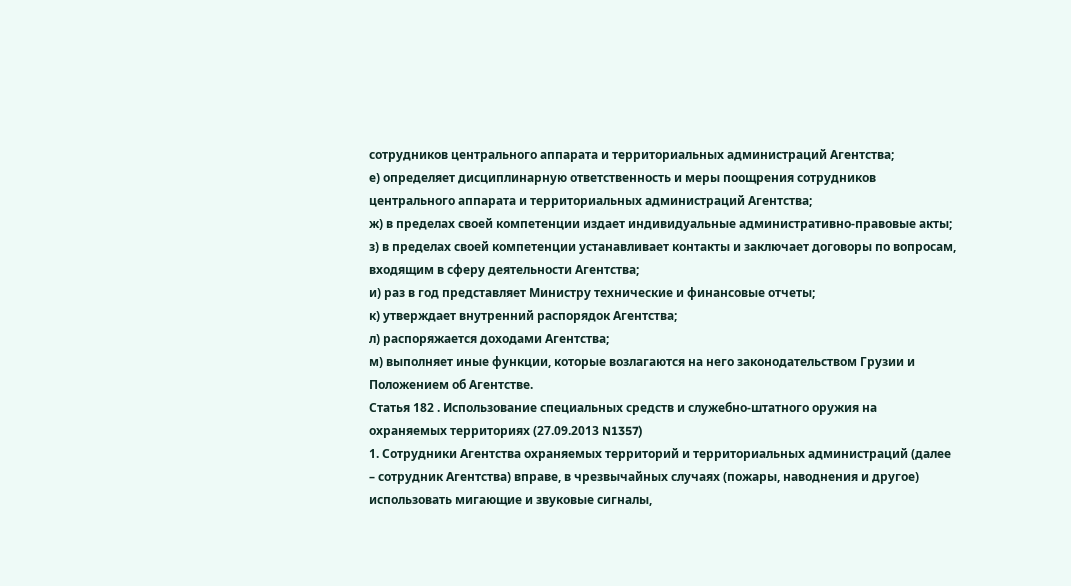сотрудников центрального аппарата и территориальных администраций Агентства;
е) определяет дисциплинарную ответственность и меры поощрения сотрудников центрального аппарата и территориальных администраций Агентства;
ж) в пределах своей компетенции издает индивидуальные административно-правовые акты;
з) в пределах своей компетенции устанавливает контакты и заключает договоры по вопросам, входящим в сферу деятельности Агентства;
и) раз в год представляет Министру технические и финансовые отчеты;
к) утверждает внутренний распорядок Агентства;
л) распоряжается доходами Агентства;
м) выполняет иные функции, которые возлагаются на него законодательством Грузии и Положением об Агентстве.
Статья 182 . Использование специальных средств и служебно-штатного оружия на охраняемых территориях (27.09.2013 N1357)
1. Сотрудники Агентства охраняемых территорий и территориальных администраций (далее – сотрудник Агентства) вправе, в чрезвычайных случаях (пожары, наводнения и другое) использовать мигающие и звуковые сигналы,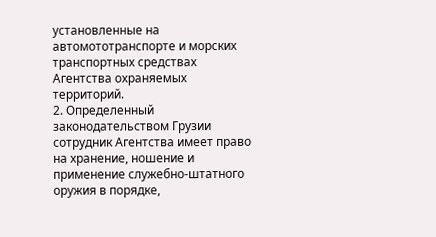установленные на автомототранспорте и морских транспортных средствах Агентства охраняемых территорий.
2. Определенный законодательством Грузии сотрудник Агентства имеет право на хранение, ношение и применение служебно-штатного оружия в порядке,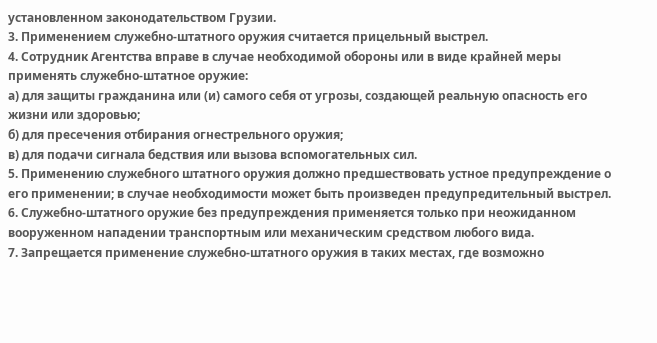установленном законодательством Грузии.
3. Применением служебно-штатного оружия считается прицельный выстрел.
4. Сотрудник Агентства вправе в случае необходимой обороны или в виде крайней меры применять служебно-штатное оружие:
а) для защиты гражданина или (и) самого себя от угрозы, создающей реальную опасность его жизни или здоровью;
б) для пресечения отбирания огнестрельного оружия;
в) для подачи сигнала бедствия или вызова вспомогательных сил.
5. Применению служебного штатного оружия должно предшествовать устное предупреждение о его применении; в случае необходимости может быть произведен предупредительный выстрел.
6. Служебно-штатного оружие без предупреждения применяется только при неожиданном вооруженном нападении транспортным или механическим средством любого вида.
7. Запрещается применение служебно-штатного оружия в таких местах, где возможно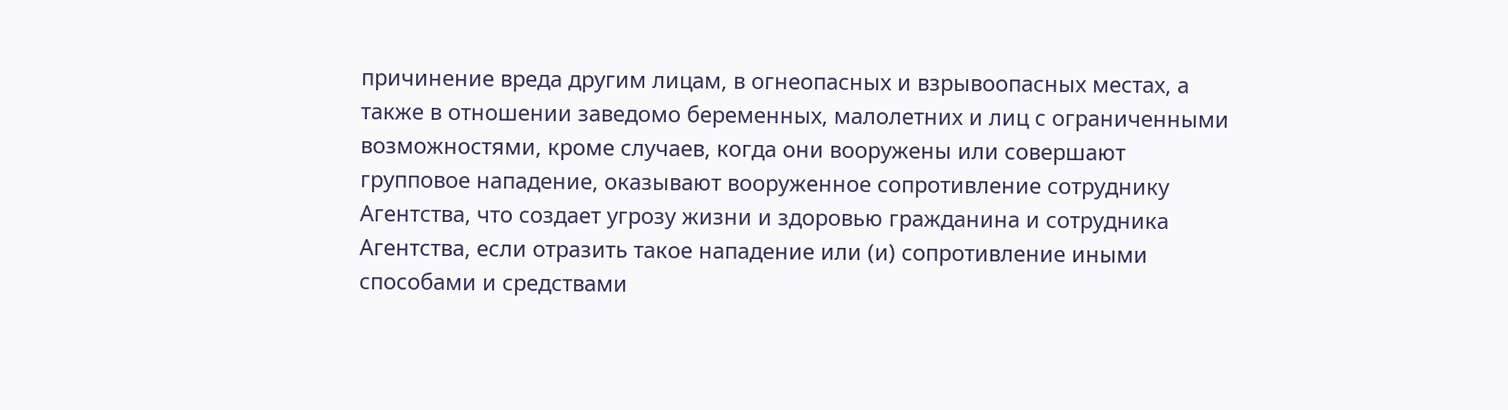причинение вреда другим лицам, в огнеопасных и взрывоопасных местах, а также в отношении заведомо беременных, малолетних и лиц с ограниченными возможностями, кроме случаев, когда они вооружены или совершают групповое нападение, оказывают вооруженное сопротивление сотруднику Агентства, что создает угрозу жизни и здоровью гражданина и сотрудника Агентства, если отразить такое нападение или (и) сопротивление иными способами и средствами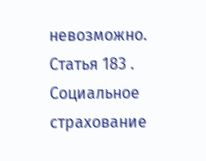невозможно.
Статья 183 . Социальное страхование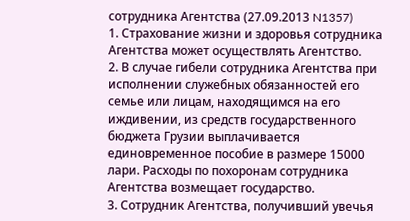сотрудника Агентства (27.09.2013 N1357)
1. Страхование жизни и здоровья сотрудника Агентства может осуществлять Агентство.
2. В случае гибели сотрудника Агентства при исполнении служебных обязанностей его семье или лицам, находящимся на его иждивении, из средств государственного бюджета Грузии выплачивается единовременное пособие в размере 15000 лари. Расходы по похоронам сотрудника Агентства возмещает государство.
3. Сотрудник Агентства, получивший увечья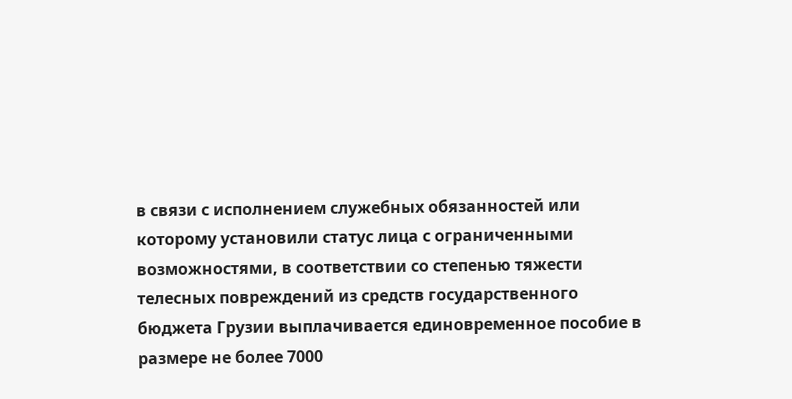в связи с исполнением служебных обязанностей или которому установили статус лица с ограниченными возможностями, в соответствии со степенью тяжести телесных повреждений из средств государственного бюджета Грузии выплачивается единовременное пособие в размере не более 7000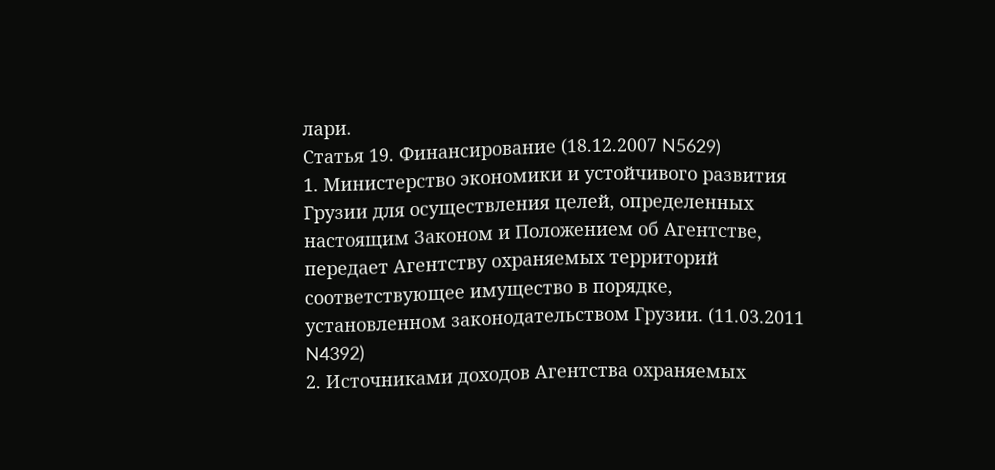лари.
Статья 19. Финансирование (18.12.2007 N5629)
1. Министерство экономики и устойчивого развития Грузии для осуществления целей, определенных настоящим Законом и Положением об Агентстве, передает Агентству охраняемых территорий соответствующее имущество в порядке, установленном законодательством Грузии. (11.03.2011 N4392)
2. Источниками доходов Агентства охраняемых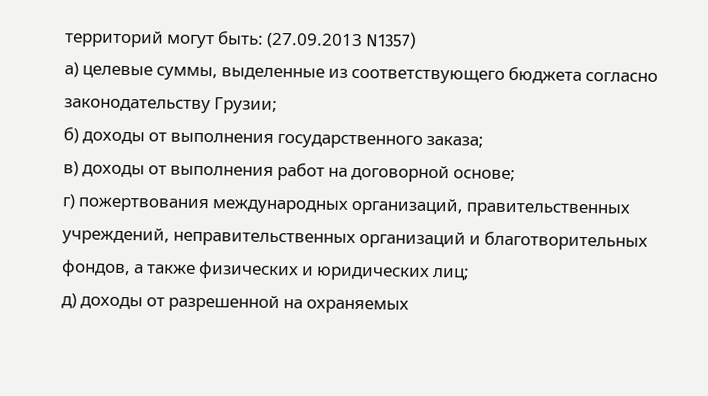территорий могут быть: (27.09.2013 N1357)
а) целевые суммы, выделенные из соответствующего бюджета согласно законодательству Грузии;
б) доходы от выполнения государственного заказа;
в) доходы от выполнения работ на договорной основе;
г) пожертвования международных организаций, правительственных учреждений, неправительственных организаций и благотворительных фондов, а также физических и юридических лиц;
д) доходы от разрешенной на охраняемых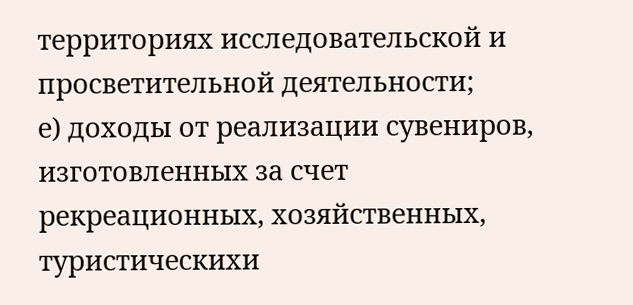территориях исследовательской и просветительной деятельности;
е) доходы от реализации сувениров, изготовленных за счет рекреационных, хозяйственных, туристическихи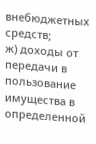внебюджетных средств;
ж) доходы от передачи в пользование имущества в определенной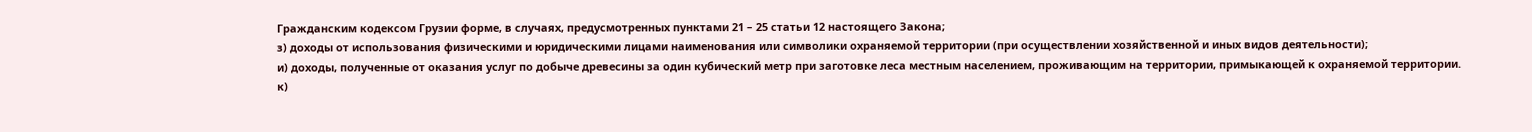Гражданским кодексом Грузии форме, в случаях, предусмотренных пунктами 21 – 25 статьи 12 настоящего Закона;
з) доходы от использования физическими и юридическими лицами наименования или символики охраняемой территории (при осуществлении хозяйственной и иных видов деятельности);
и) доходы, полученные от оказания услуг по добыче древесины за один кубический метр при заготовке леса местным населением, проживающим на территории, примыкающей к охраняемой территории.
к)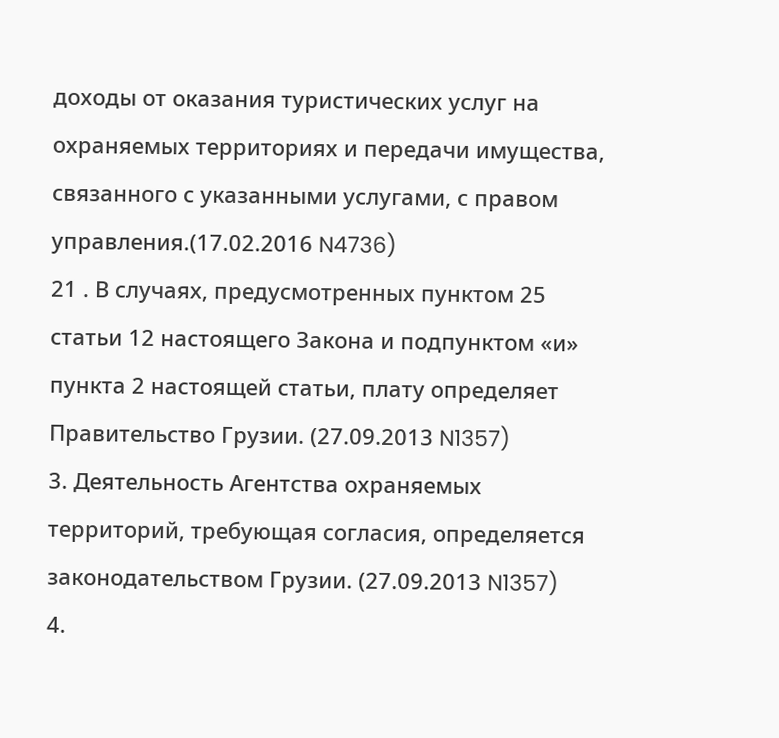доходы от оказания туристических услуг на охраняемых территориях и передачи имущества, связанного с указанными услугами, с правом управления.(17.02.2016 N4736)
21 . В случаях, предусмотренных пунктом 25 статьи 12 настоящего Закона и подпунктом «и» пункта 2 настоящей статьи, плату определяет Правительство Грузии. (27.09.2013 N1357)
3. Деятельность Агентства охраняемых территорий, требующая согласия, определяется законодательством Грузии. (27.09.2013 N1357)
4.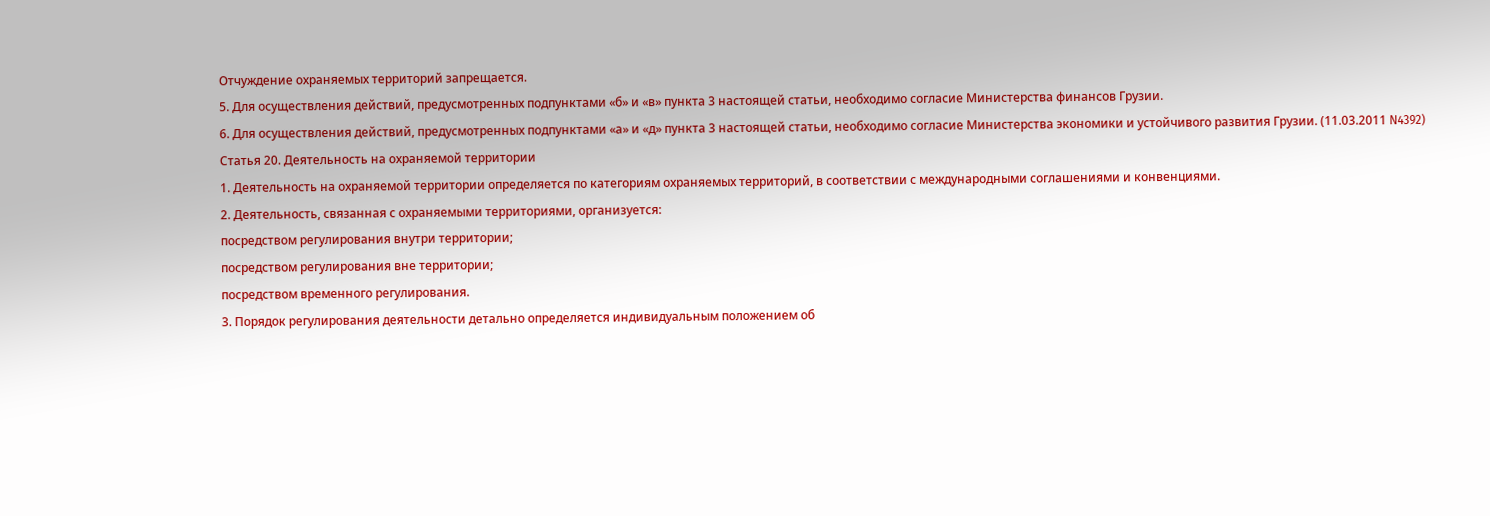Отчуждение охраняемых территорий запрещается.
5. Для осуществления действий, предусмотренных подпунктами «б» и «в» пункта 3 настоящей статьи, необходимо согласие Министерства финансов Грузии.
6. Для осуществления действий, предусмотренных подпунктами «а» и «д» пункта 3 настоящей статьи, необходимо согласие Министерства экономики и устойчивого развития Грузии. (11.03.2011 N4392)
Статья 20. Деятельность на охраняемой территории
1. Деятельность на охраняемой территории определяется по категориям охраняемых территорий, в соответствии с международными соглашениями и конвенциями.
2. Деятельность, связанная с охраняемыми территориями, организуется:
посредством регулирования внутри территории;
посредством регулирования вне территории;
посредством временного регулирования.
3. Порядок регулирования деятельности детально определяется индивидуальным положением об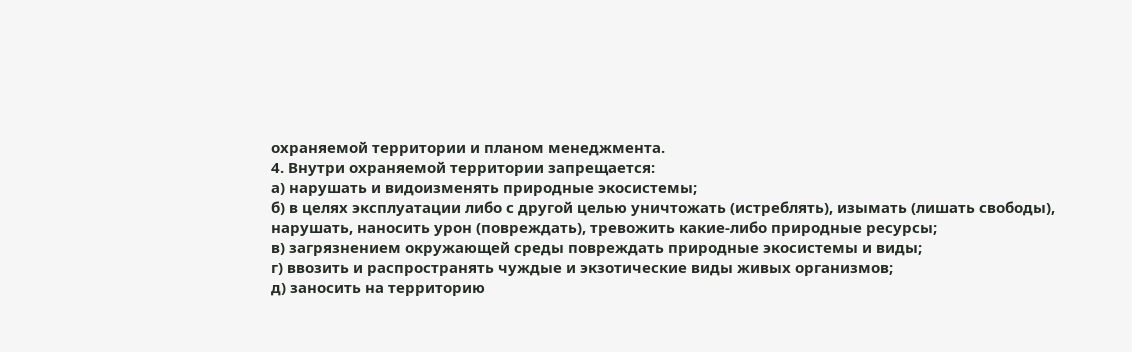охраняемой территории и планом менеджмента.
4. Внутри охраняемой территории запрещается:
а) нарушать и видоизменять природные экосистемы;
б) в целях эксплуатации либо с другой целью уничтожать (истреблять), изымать (лишать свободы), нарушать, наносить урон (повреждать), тревожить какие-либо природные ресурсы;
в) загрязнением окружающей среды повреждать природные экосистемы и виды;
г) ввозить и распространять чуждые и экзотические виды живых организмов;
д) заносить на территорию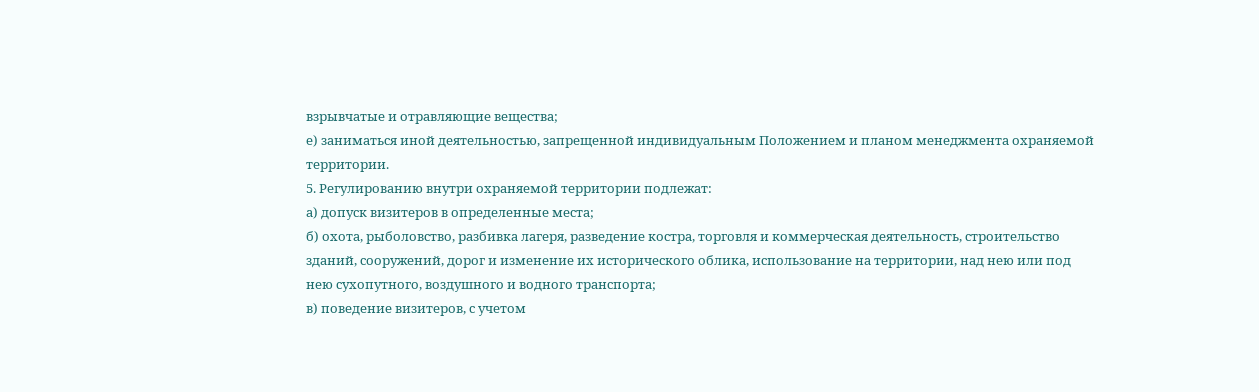взрывчатые и отравляющие вещества;
е) заниматься иной деятельностью, запрещенной индивидуальным Положением и планом менеджмента охраняемой территории.
5. Регулированию внутри охраняемой территории подлежат:
а) допуск визитеров в определенные места;
б) охота, рыболовство, разбивка лагеря, разведение костра, торговля и коммерческая деятельность, строительство зданий, сооружений, дорог и изменение их исторического облика, использование на территории, над нею или под нею сухопутного, воздушного и водного транспорта;
в) поведение визитеров, с учетом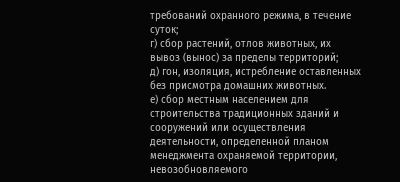требований охранного режима, в течение суток;
г) сбор растений, отлов животных, их вывоз (вынос) за пределы территорий;
д) гон, изоляция, истребление оставленных без присмотра домашних животных.
е) сбор местным населением для строительства традиционных зданий и сооружений или осуществления деятельности, определенной планом менеджмента охраняемой территории, невозобновляемого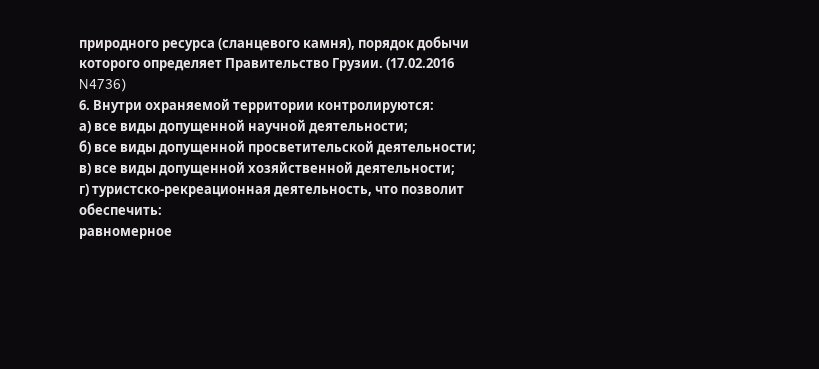природного ресурса (сланцевого камня), порядок добычи которого определяет Правительство Грузии. (17.02.2016 N4736)
6. Внутри охраняемой территории контролируются:
а) все виды допущенной научной деятельности;
б) все виды допущенной просветительской деятельности;
в) все виды допущенной хозяйственной деятельности;
г) туристско-рекреационная деятельность, что позволит обеспечить:
равномерное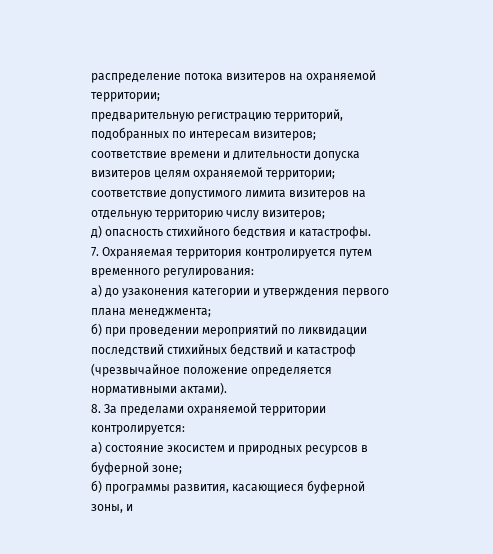распределение потока визитеров на охраняемой территории;
предварительную регистрацию территорий, подобранных по интересам визитеров;
соответствие времени и длительности допуска визитеров целям охраняемой территории;
соответствие допустимого лимита визитеров на отдельную территорию числу визитеров;
д) опасность стихийного бедствия и катастрофы.
7. Охраняемая территория контролируется путем временного регулирования:
а) до узаконения категории и утверждения первого плана менеджмента;
б) при проведении мероприятий по ликвидации последствий стихийных бедствий и катастроф (чрезвычайное положение определяется нормативными актами).
8. За пределами охраняемой территории контролируется:
а) состояние экосистем и природных ресурсов в буферной зоне;
б) программы развития, касающиеся буферной зоны, и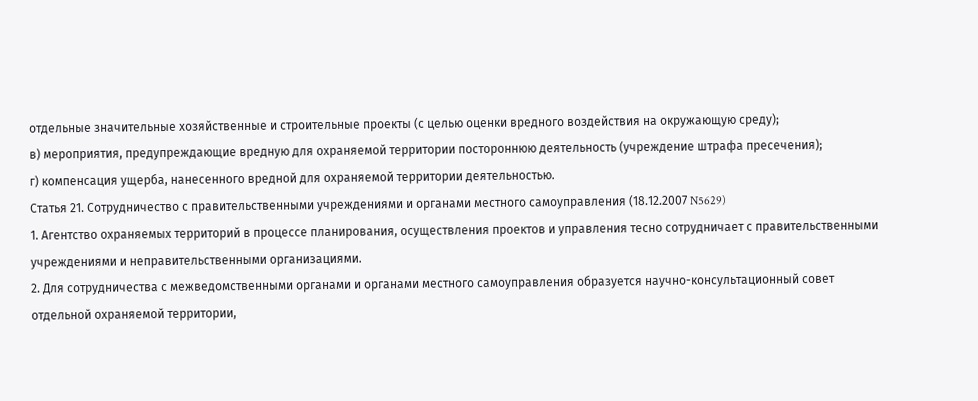отдельные значительные хозяйственные и строительные проекты (с целью оценки вредного воздействия на окружающую среду);
в) мероприятия, предупреждающие вредную для охраняемой территории постороннюю деятельность (учреждение штрафа пресечения);
г) компенсация ущерба, нанесенного вредной для охраняемой территории деятельностью.
Статья 21. Сотрудничество с правительственными учреждениями и органами местного самоуправления (18.12.2007 N5629)
1. Агентство охраняемых территорий в процессе планирования, осуществления проектов и управления тесно сотрудничает с правительственными учреждениями и неправительственными организациями.
2. Для сотрудничества с межведомственными органами и органами местного самоуправления образуется научно-консультационный совет отдельной охраняемой территории,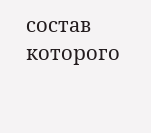состав которого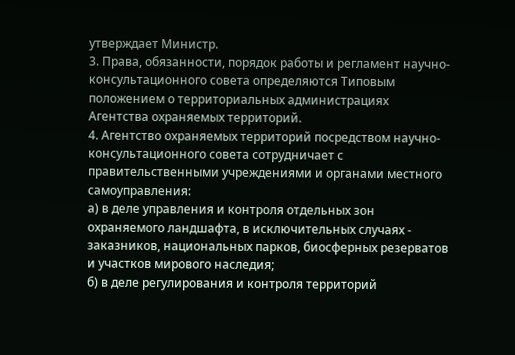утверждает Министр.
3. Права, обязанности, порядок работы и регламент научно-консультационного совета определяются Типовым положением о территориальных администрациях Агентства охраняемых территорий.
4. Агентство охраняемых территорий посредством научно-консультационного совета сотрудничает с правительственными учреждениями и органами местного самоуправления:
а) в деле управления и контроля отдельных зон охраняемого ландшафта, в исключительных случаях - заказников, национальных парков, биосферных резерватов и участков мирового наследия;
б) в деле регулирования и контроля территорий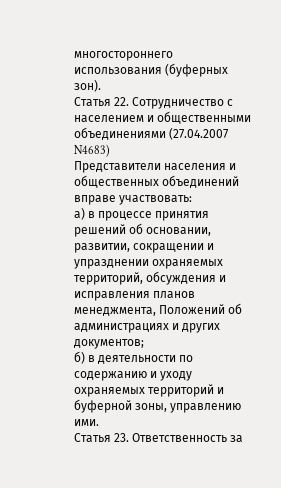многостороннего использования (буферных зон).
Статья 22. Сотрудничество с населением и общественными объединениями (27.04.2007 N4683)
Представители населения и общественных объединений вправе участвовать:
а) в процессе принятия решений об основании, развитии, сокращении и упразднении охраняемых территорий, обсуждения и исправления планов менеджмента, Положений об администрациях и других документов;
б) в деятельности по содержанию и уходу охраняемых территорий и буферной зоны, управлению ими.
Статья 23. Ответственность за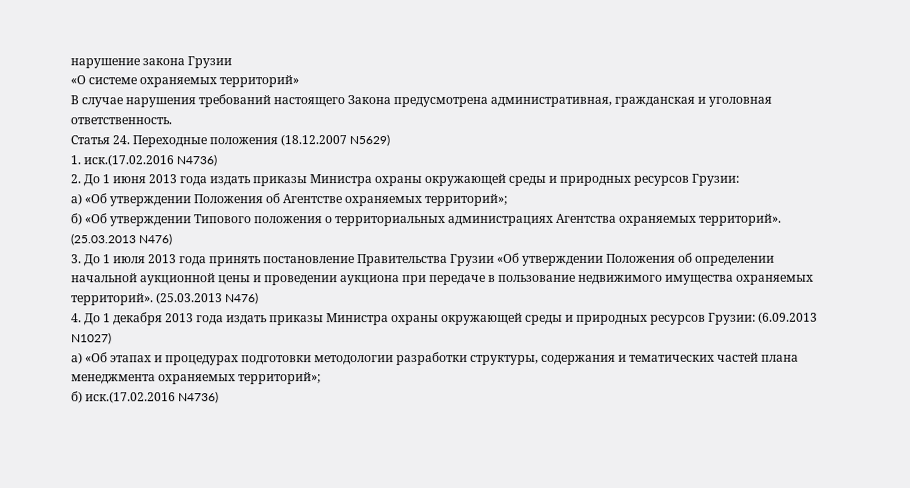нарушение закона Грузии
«О системе охраняемых территорий»
В случае нарушения требований настоящего Закона предусмотрена административная, гражданская и уголовная ответственность.
Статья 24. Переходные положения (18.12.2007 N5629)
1. иск.(17.02.2016 N4736)
2. До 1 июня 2013 года издать приказы Министра охраны окружающей среды и природных ресурсов Грузии:
а) «Об утверждении Положения об Агентстве охраняемых территорий»;
б) «Об утверждении Типового положения о территориальных администрациях Агентства охраняемых территорий». (25.03.2013 N476)
3. До 1 июля 2013 года принять постановление Правительства Грузии «Об утверждении Положения об определении начальной аукционной цены и проведении аукциона при передаче в пользование недвижимого имущества охраняемых территорий». (25.03.2013 N476)
4. До 1 декабря 2013 года издать приказы Министра охраны окружающей среды и природных ресурсов Грузии: (6.09.2013 N1027)
а) «Об этапах и процедурах подготовки методологии разработки структуры, содержания и тематических частей плана менеджмента охраняемых территорий»;
б) иск.(17.02.2016 N4736)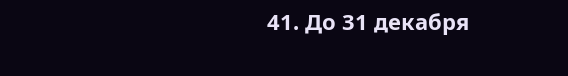41. До 31 декабря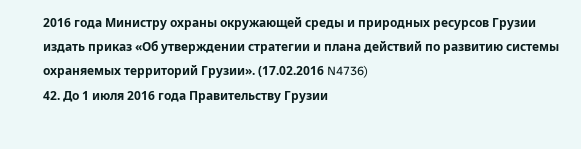2016 года Министру охраны окружающей среды и природных ресурсов Грузии издать приказ «Об утверждении стратегии и плана действий по развитию системы охраняемых территорий Грузии». (17.02.2016 N4736)
42. До 1 июля 2016 года Правительству Грузии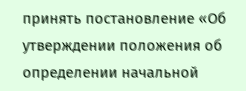принять постановление «Об утверждении положения об определении начальной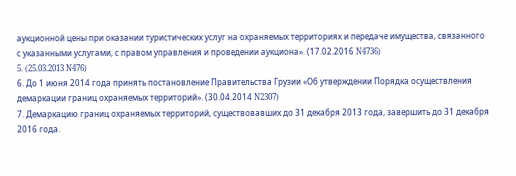аукционной цены при оказании туристических услуг на охраняемых территориях и передаче имущества, связанного с указанными услугами, с правом управления и проведении аукциона». (17.02.2016 N4736)
5. (25.03.2013 N476)
6. До 1 июня 2014 года принять постановление Правительства Грузии «Об утверждении Порядка осуществления демаркации границ охраняемых территорий». (30.04.2014 N2307)
7. Демаркацию границ охраняемых территорий, существовавших до 31 декабря 2013 года, завершить до 31 декабря 2016 года.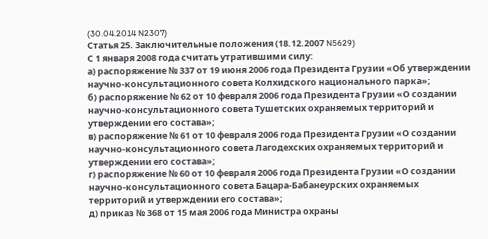(30.04.2014 N2307)
Статья 25. Заключительные положения (18.12.2007 N5629)
С 1 января 2008 года считать утратившими силу:
а) распоряжение № 337 от 19 июня 2006 года Президента Грузии «Об утверждении научно-консультационного совета Колхидского национального парка»;
б) распоряжение № 62 от 10 февраля 2006 года Президента Грузии «О создании научно-консультационного совета Тушетских охраняемых территорий и утверждении его состава»;
в) распоряжение № 61 от 10 февраля 2006 года Президента Грузии «О создании научно-консультационного совета Лагодехских охраняемых территорий и утверждении его состава»;
г) распоряжение № 60 от 10 февраля 2006 года Президента Грузии «О создании научно-консультационного совета Бацара-Бабанеурских охраняемых территорий и утверждении его состава»;
д) приказ № 368 от 15 мая 2006 года Министра охраны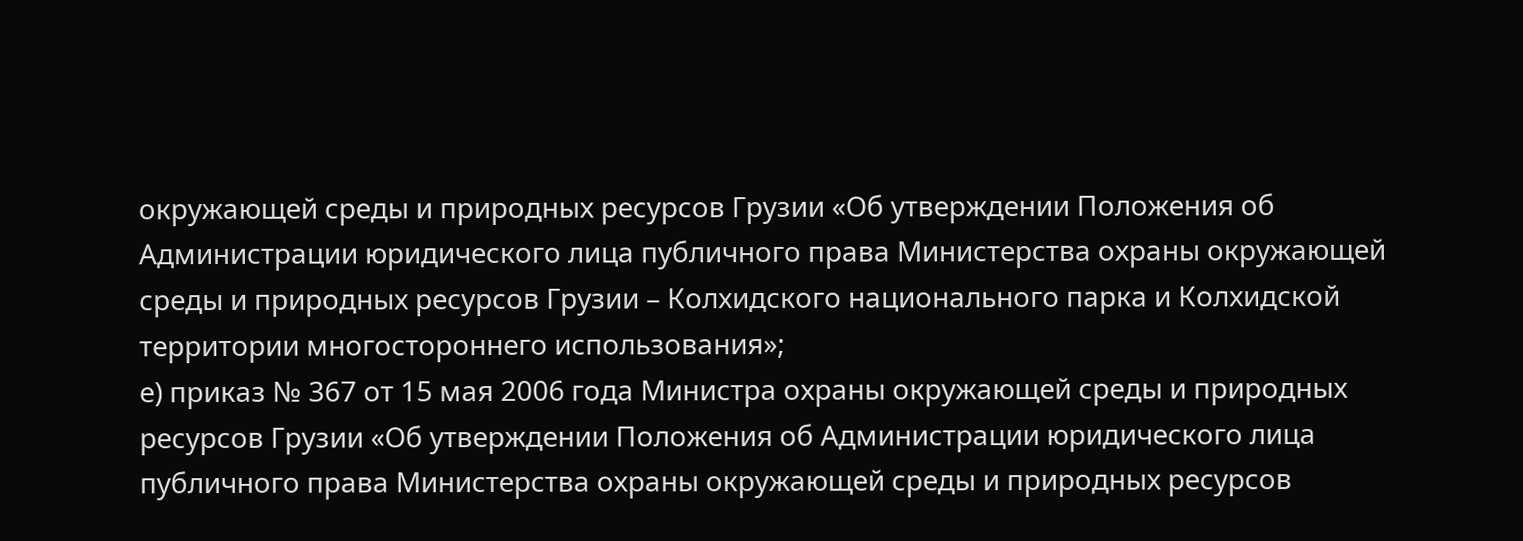окружающей среды и природных ресурсов Грузии «Об утверждении Положения об Администрации юридического лица публичного права Министерства охраны окружающей среды и природных ресурсов Грузии – Колхидского национального парка и Колхидской территории многостороннего использования»;
е) приказ № 367 от 15 мая 2006 года Министра охраны окружающей среды и природных ресурсов Грузии «Об утверждении Положения об Администрации юридического лица публичного права Министерства охраны окружающей среды и природных ресурсов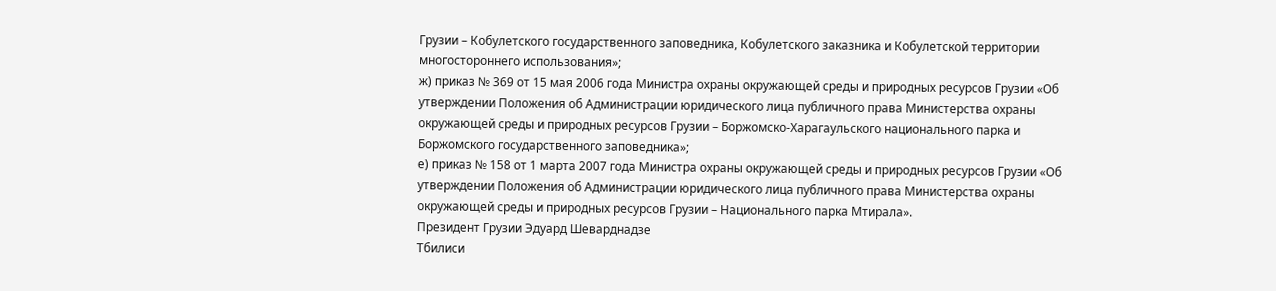Грузии – Кобулетского государственного заповедника, Кобулетского заказника и Кобулетской территории многостороннего использования»;
ж) приказ № 369 от 15 мая 2006 года Министра охраны окружающей среды и природных ресурсов Грузии «Об утверждении Положения об Администрации юридического лица публичного права Министерства охраны окружающей среды и природных ресурсов Грузии – Боржомско-Харагаульского национального парка и Боржомского государственного заповедника»;
е) приказ № 158 от 1 марта 2007 года Министра охраны окружающей среды и природных ресурсов Грузии «Об утверждении Положения об Администрации юридического лица публичного права Министерства охраны окружающей среды и природных ресурсов Грузии – Национального парка Мтирала».
Президент Грузии Эдуард Шеварднадзе
Тбилиси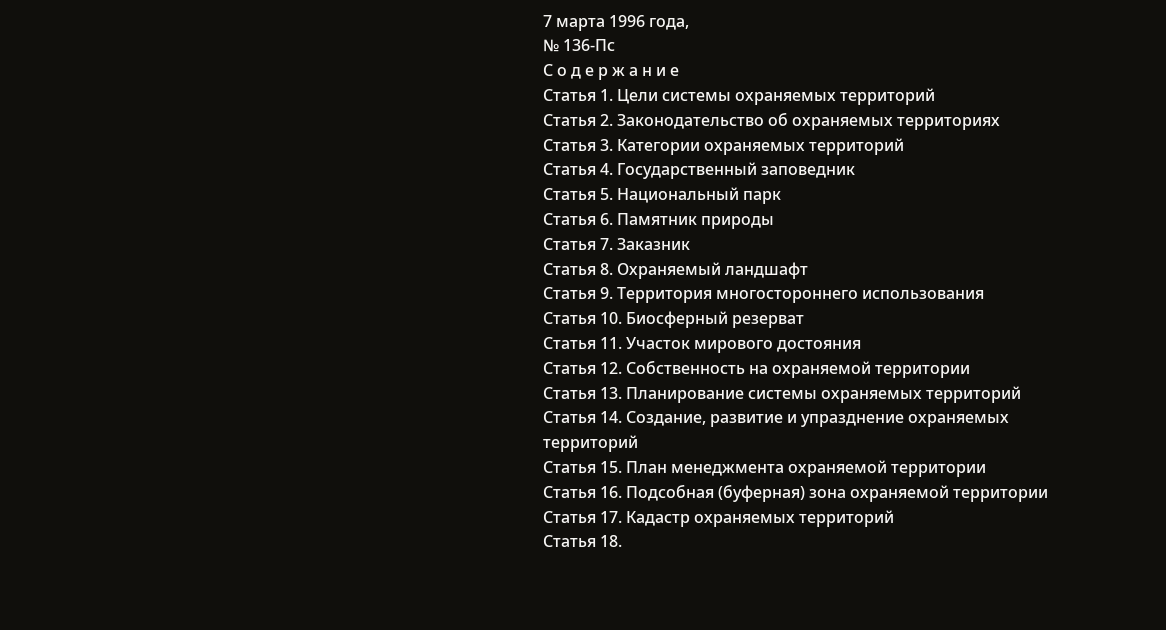7 марта 1996 года,
№ 136-Пс
С о д е р ж а н и е
Статья 1. Цели системы охраняемых территорий
Статья 2. Законодательство об охраняемых территориях
Статья 3. Категории охраняемых территорий
Статья 4. Государственный заповедник
Статья 5. Национальный парк
Статья 6. Памятник природы
Статья 7. Заказник
Статья 8. Охраняемый ландшафт
Статья 9. Территория многостороннего использования
Статья 10. Биосферный резерват
Статья 11. Участок мирового достояния
Статья 12. Собственность на охраняемой территории
Статья 13. Планирование системы охраняемых территорий
Статья 14. Создание, развитие и упразднение охраняемых территорий
Статья 15. План менеджмента охраняемой территории
Статья 16. Подсобная (буферная) зона охраняемой территории
Статья 17. Кадастр охраняемых территорий
Статья 18.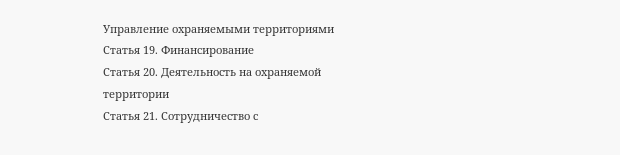Управление охраняемыми территориями
Статья 19. Финансирование
Статья 20. Деятельность на охраняемой территории
Статья 21. Сотрудничество с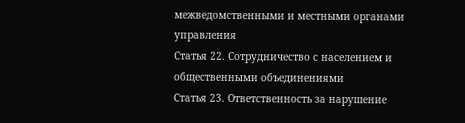межведомственными и местными органами управления
Статья 22. Сотрудничество с населением и общественными объединениями
Статья 23. Ответственность за нарушение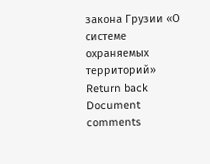закона Грузии «О системе охраняемых территорий»
Return back
Document comments